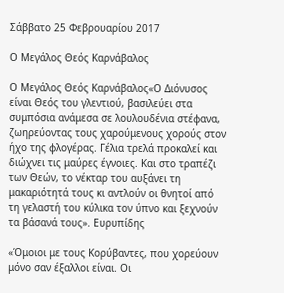Σάββατο 25 Φεβρουαρίου 2017

Ο Μεγάλος Θεός Καρνάβαλος

Ο Μεγάλος Θεός Καρνάβαλος«Ο Διόνυσος είναι Θεός του γλεντιού, βασιλεύει στα συμπόσια ανάμεσα σε λουλουδένια στέφανα, ζωηρεύοντας τους χαρούμενους χορούς στον ήχο της φλογέρας. Γέλια τρελά προκαλεί και διώχνει τις μαύρες έγνοιες. Και στο τραπέζι των Θεών, το νέκταρ του αυξάνει τη μακαριότητά τους κι αντλούν οι θνητοί από τη γελαστή του κύλικα τον ύπνο και ξεχνούν τα βάσανά τους». Ευρυπίδης

«Όμοιοι με τους Κορύβαντες, που χορεύουν μόνο σαν έξαλλοι είναι. Οι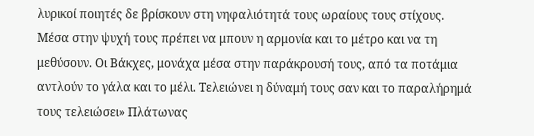λυρικοί ποιητές δε βρίσκουν στη νηφαλιότητά τους ωραίους τους στίχους. Μέσα στην ψυχή τους πρέπει να μπουν η αρμονία και το μέτρο και να τη μεθύσουν. Οι Βάκχες, μονάχα μέσα στην παράκρουσή τους, από τα ποτάμια αντλούν το γάλα και το μέλι. Τελειώνει η δύναμή τους σαν και το παραλήρημά τους τελειώσει» Πλάτωνας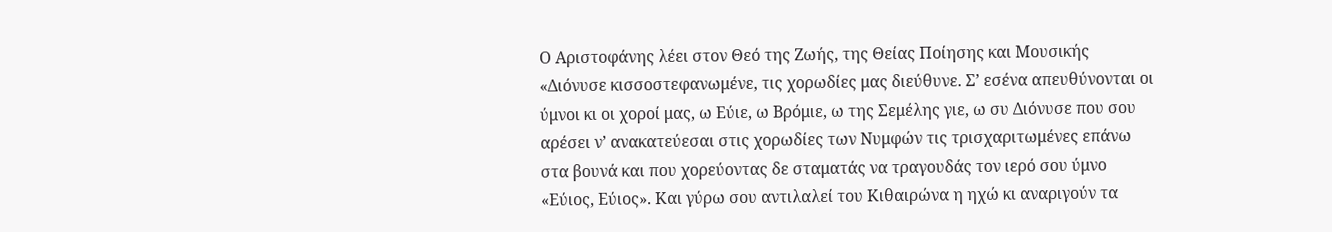Ο Αριστοφάνης λέει στον Θεό της Ζωής, της Θείας Ποίησης και Μουσικής «Διόνυσε κισσοστεφανωμένε, τις χορωδίες μας διεύθυνε. Σ’ εσένα απευθύνονται οι ύμνοι κι οι χοροί μας, ω Εύιε, ω Βρόμιε, ω της Σεμέλης γιε, ω συ Διόνυσε που σου αρέσει ν’ ανακατεύεσαι στις χορωδίες των Νυμφών τις τρισχαριτωμένες επάνω στα βουνά και που χορεύοντας δε σταματάς να τραγουδάς τον ιερό σου ύμνο «Εύιος, Εύιος». Και γύρω σου αντιλαλεί του Κιθαιρώνα η ηχώ κι αναριγούν τα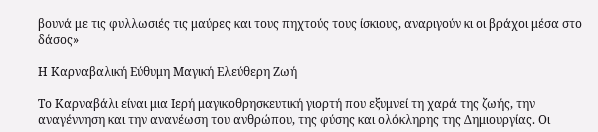βουνά με τις φυλλωσιές τις μαύρες και τους πηχτούς τους ίσκιους, αναριγούν κι οι βράχοι μέσα στο δάσος»

Η Καρναβαλική Εύθυμη Μαγική Ελεύθερη Ζωή

Το Καρναβάλι είναι μια Ιερή μαγικοθρησκευτική γιορτή που εξυμνεί τη χαρά της ζωής, την αναγέννηση και την ανανέωση του ανθρώπου, της φύσης και ολόκληρης της Δημιουργίας. Οι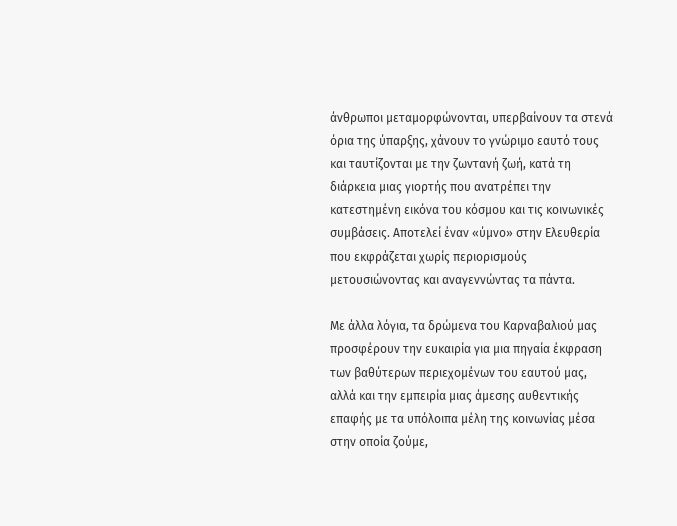άνθρωποι μεταμορφώνονται, υπερβαίνουν τα στενά όρια της ύπαρξης, χάνουν το γνώριμο εαυτό τους και ταυτίζονται με την ζωντανή ζωή, κατά τη διάρκεια μιας γιορτής που ανατρέπει την κατεστημένη εικόνα του κόσμου και τις κοινωνικές συμβάσεις. Αποτελεί έναν «ύμνο» στην Ελευθερία που εκφράζεται χωρίς περιορισμούς μετουσιώνοντας και αναγεννώντας τα πάντα.

Με άλλα λόγια, τα δρώμενα του Καρναβαλιού μας προσφέρουν την ευκαιρία για μια πηγαία έκφραση των βαθύτερων περιεχομένων του εαυτού μας, αλλά και την εμπειρία μιας άμεσης αυθεντικής επαφής με τα υπόλοιπα μέλη της κοινωνίας μέσα στην οποία ζούμε,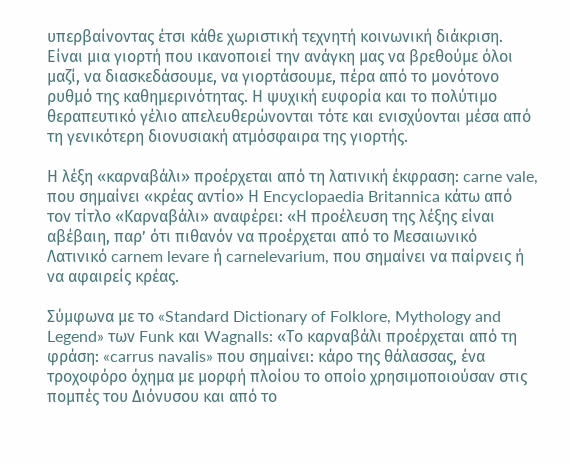υπερβαίνοντας έτσι κάθε χωριστική τεχνητή κοινωνική διάκριση. Είναι μια γιορτή που ικανοποιεί την ανάγκη μας να βρεθούμε όλοι μαζί, να διασκεδάσουμε, να γιορτάσουμε, πέρα από το μονότονο ρυθμό της καθημερινότητας. Η ψυχική ευφορία και το πολύτιμο θεραπευτικό γέλιο απελευθερώνονται τότε και ενισχύονται μέσα από τη γενικότερη διονυσιακή ατμόσφαιρα της γιορτής.

Η λέξη «καρναβάλι» προέρχεται από τη λατινική έκφραση: carne vale, που σημαίνει «κρέας αντίο» Η Encyclopaedia Britannica κάτω από τον τίτλο «Καρναβάλι» αναφέρει: «Η προέλευση της λέξης είναι αβέβαιη, παρ’ ότι πιθανόν να προέρχεται από το Μεσαιωνικό Λατινικό carnem levare ή carnelevarium, που σημαίνει να παίρνεις ή να αφαιρείς κρέας.

Σύμφωνα με το «Standard Dictionary of Folklore, Mythology and Legend» των Funk και Wagnalls: «Το καρναβάλι προέρχεται από τη φράση: «carrus navalis» που σημαίνει: κάρο της θάλασσας, ένα τροχοφόρο όχημα με μορφή πλοίου το οποίο χρησιμοποιούσαν στις πομπές του Διόνυσου και από το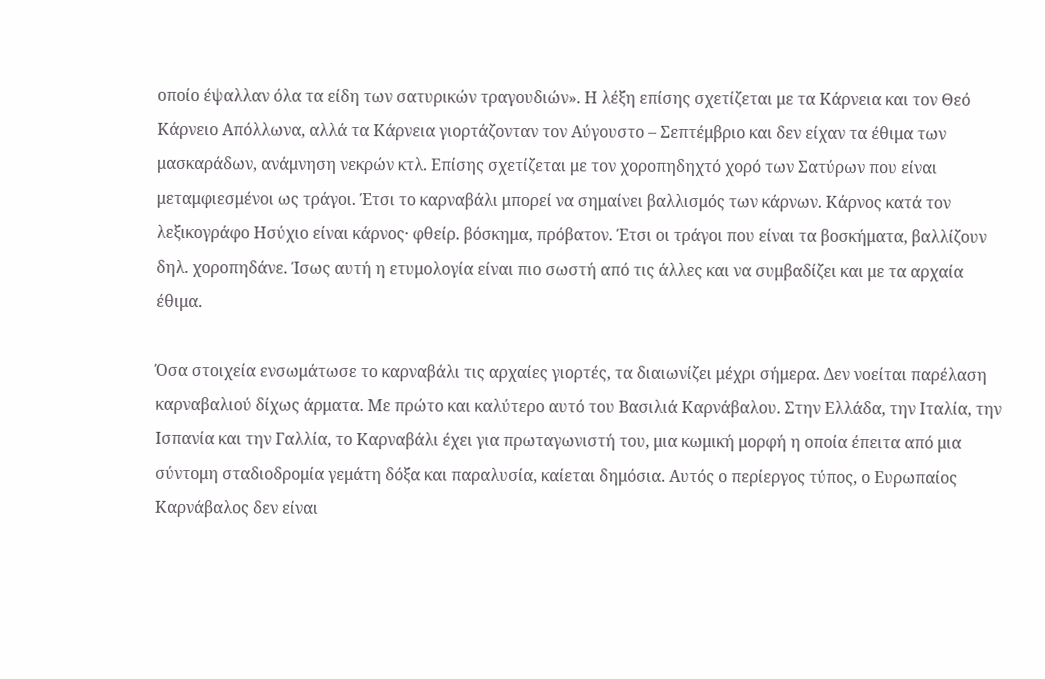οποίο έψαλλαν όλα τα είδη των σατυρικών τραγουδιών». Η λέξη επίσης σχετίζεται με τα Κάρνεια και τον Θεό Κάρνειο Απόλλωνα, αλλά τα Κάρνεια γιορτάζονταν τον Αύγουστο – Σεπτέμβριο και δεν είχαν τα έθιμα των μασκαράδων, ανάμνηση νεκρών κτλ. Επίσης σχετίζεται με τον χοροπηδηχτό χορό των Σατύρων που είναι μεταμφιεσμένοι ως τράγοι. Έτσι το καρναβάλι μπορεί να σημαίνει βαλλισμός των κάρνων. Κάρνος κατά τον λεξικογράφο Ησύχιο είναι κάρνος· φθείρ. βόσκημα, πρόβατον. Έτσι οι τράγοι που είναι τα βοσκήματα, βαλλίζουν δηλ. χοροπηδάνε. Ίσως αυτή η ετυμολογία είναι πιο σωστή από τις άλλες και να συμβαδίζει και με τα αρχαία έθιμα.

Όσα στοιχεία ενσωμάτωσε το καρναβάλι τις αρχαίες γιορτές, τα διαιωνίζει μέχρι σήμερα. Δεν νοείται παρέλαση καρναβαλιού δίχως άρματα. Με πρώτο και καλύτερο αυτό του Βασιλιά Καρνάβαλου. Στην Ελλάδα, την Ιταλία, την Ισπανία και την Γαλλία, το Καρναβάλι έχει για πρωταγωνιστή του, μια κωμική μορφή η οποία έπειτα από μια σύντομη σταδιοδρομία γεμάτη δόξα και παραλυσία, καίεται δημόσια. Αυτός ο περίεργος τύπος, ο Ευρωπαίος Καρνάβαλος δεν είναι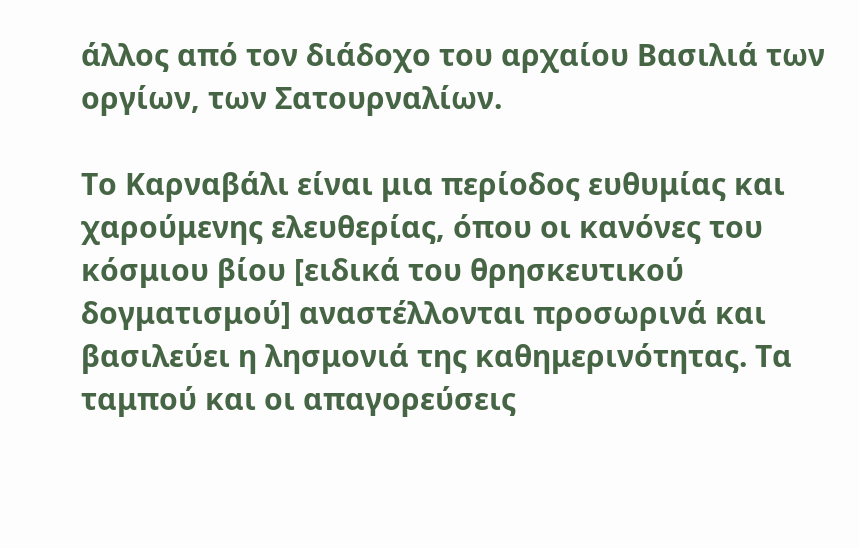άλλος από τον διάδοχο του αρχαίου Βασιλιά των οργίων, των Σατουρναλίων.

Το Καρναβάλι είναι μια περίοδος ευθυμίας και χαρούμενης ελευθερίας, όπου οι κανόνες του κόσμιου βίου [ειδικά του θρησκευτικού δογματισμού] αναστέλλονται προσωρινά και βασιλεύει η λησμονιά της καθημερινότητας. Τα ταμπού και οι απαγορεύσεις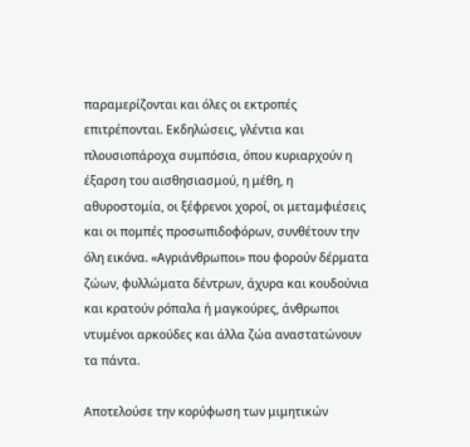παραμερίζονται και όλες οι εκτροπές επιτρέπονται. Εκδηλώσεις, γλέντια και πλουσιοπάροχα συμπόσια, όπου κυριαρχούν η έξαρση του αισθησιασμού, η μέθη, η αθυροστομία, οι ξέφρενοι χοροί, οι μεταμφιέσεις και οι πομπές προσωπιδοφόρων, συνθέτουν την όλη εικόνα. «Αγριάνθρωποι» που φορούν δέρματα ζώων, φυλλώματα δέντρων, άχυρα και κουδούνια και κρατούν ρόπαλα ή μαγκούρες, άνθρωποι ντυμένοι αρκούδες και άλλα ζώα αναστατώνουν τα πάντα.

Αποτελούσε την κορύφωση των μιμητικών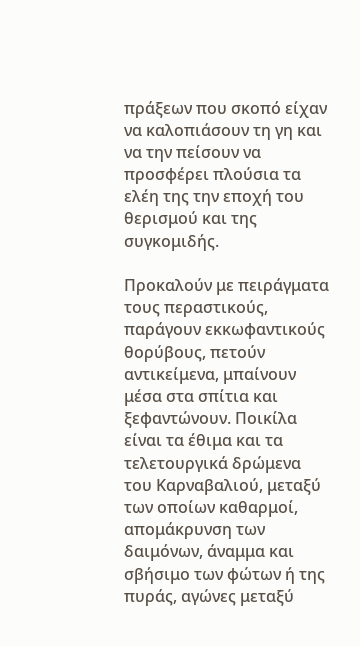πράξεων που σκοπό είχαν να καλοπιάσουν τη γη και να την πείσουν να προσφέρει πλούσια τα ελέη της την εποχή του θερισμού και της συγκομιδής.

Προκαλούν με πειράγματα τους περαστικούς, παράγουν εκκωφαντικούς θορύβους, πετούν αντικείμενα, μπαίνουν μέσα στα σπίτια και ξεφαντώνουν. Ποικίλα είναι τα έθιμα και τα τελετουργικά δρώμενα του Καρναβαλιού, μεταξύ των οποίων καθαρμοί, απομάκρυνση των δαιμόνων, άναμμα και σβήσιμο των φώτων ή της πυράς, αγώνες μεταξύ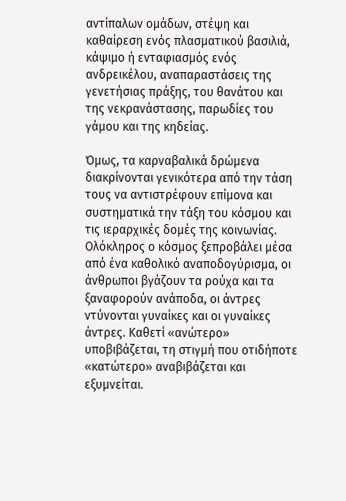αντίπαλων ομάδων, στέψη και καθαίρεση ενός πλασματικού βασιλιά, κάψιμο ή ενταφιασμός ενός ανδρεικέλου, αναπαραστάσεις της γενετήσιας πράξης, του θανάτου και της νεκρανάστασης, παρωδίες του γάμου και της κηδείας.

Όμως, τα καρναβαλικά δρώμενα διακρίνονται γενικότερα από την τάση τους να αντιστρέφουν επίμονα και συστηματικά την τάξη του κόσμου και τις ιεραρχικές δομές της κοινωνίας. Ολόκληρος ο κόσμος ξεπροβάλει μέσα από ένα καθολικό αναποδογύρισμα, οι άνθρωποι βγάζουν τα ρούχα και τα ξαναφορούν ανάποδα, οι άντρες ντύνονται γυναίκες και οι γυναίκες άντρες. Καθετί «ανώτερο» υποβιβάζεται, τη στιγμή που οτιδήποτε «κατώτερο» αναβιβάζεται και εξυμνείται.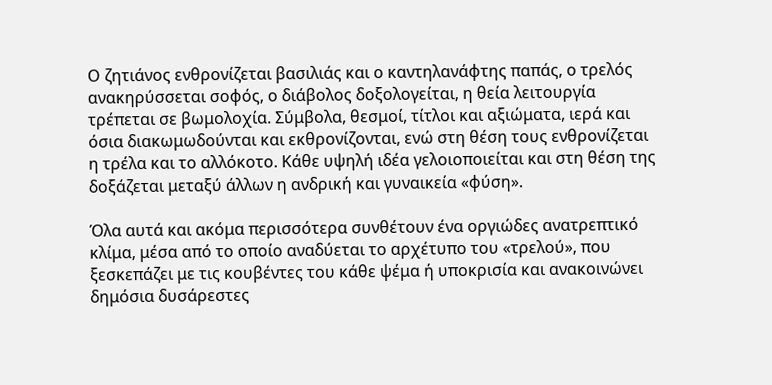Ο ζητιάνος ενθρονίζεται βασιλιάς και ο καντηλανάφτης παπάς, ο τρελός ανακηρύσσεται σοφός, ο διάβολος δοξολογείται, η θεία λειτουργία τρέπεται σε βωμολοχία. Σύμβολα, θεσμοί, τίτλοι και αξιώματα, ιερά και όσια διακωμωδούνται και εκθρονίζονται, ενώ στη θέση τους ενθρονίζεται η τρέλα και το αλλόκοτο. Κάθε υψηλή ιδέα γελοιοποιείται και στη θέση της δοξάζεται μεταξύ άλλων η ανδρική και γυναικεία «φύση».

Όλα αυτά και ακόμα περισσότερα συνθέτουν ένα οργιώδες ανατρεπτικό κλίμα, μέσα από το οποίο αναδύεται το αρχέτυπο του «τρελού», που ξεσκεπάζει με τις κουβέντες του κάθε ψέμα ή υποκρισία και ανακοινώνει δημόσια δυσάρεστες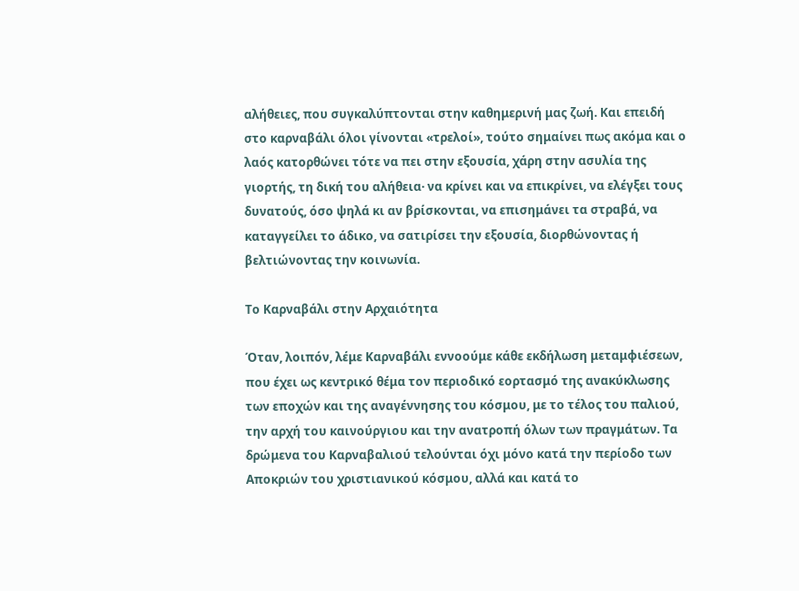αλήθειες, που συγκαλύπτονται στην καθημερινή μας ζωή. Και επειδή στο καρναβάλι όλοι γίνονται «τρελοί», τούτο σημαίνει πως ακόμα και ο λαός κατορθώνει τότε να πει στην εξουσία, χάρη στην ασυλία της γιορτής, τη δική του αλήθεια· να κρίνει και να επικρίνει, να ελέγξει τους δυνατούς, όσο ψηλά κι αν βρίσκονται, να επισημάνει τα στραβά, να καταγγείλει το άδικο, να σατιρίσει την εξουσία, διορθώνοντας ή βελτιώνοντας την κοινωνία.

Το Καρναβάλι στην Αρχαιότητα

Όταν, λοιπόν, λέμε Καρναβάλι εννοούμε κάθε εκδήλωση μεταμφιέσεων, που έχει ως κεντρικό θέμα τον περιοδικό εορτασμό της ανακύκλωσης των εποχών και της αναγέννησης του κόσμου, με το τέλος του παλιού, την αρχή του καινούργιου και την ανατροπή όλων των πραγμάτων. Τα δρώμενα του Καρναβαλιού τελούνται όχι μόνο κατά την περίοδο των Αποκριών του χριστιανικού κόσμου, αλλά και κατά το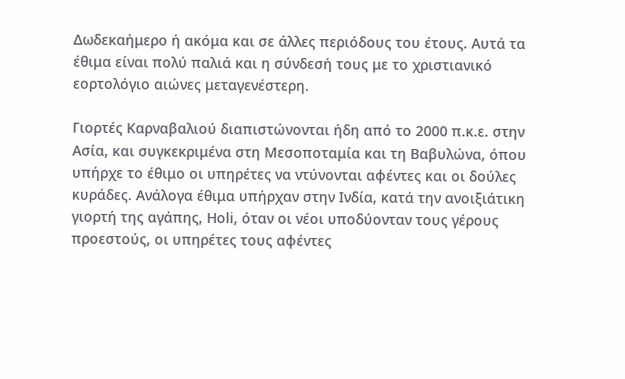Δωδεκαήμερο ή ακόμα και σε άλλες περιόδους του έτους. Αυτά τα έθιμα είναι πολύ παλιά και η σύνδεσή τους με το χριστιανικό εορτολόγιο αιώνες μεταγενέστερη.

Γιορτές Καρναβαλιού διαπιστώνονται ήδη από το 2000 π.κ.ε. στην Ασία, και συγκεκριμένα στη Μεσοποταμία και τη Βαβυλώνα, όπου υπήρχε το έθιμο οι υπηρέτες να ντύνονται αφέντες και οι δούλες κυράδες. Ανάλογα έθιμα υπήρχαν στην Ινδία, κατά την ανοιξιάτικη γιορτή της αγάπης, Ηοli, όταν οι νέοι υποδύονταν τους γέρους προεστούς, οι υπηρέτες τους αφέντες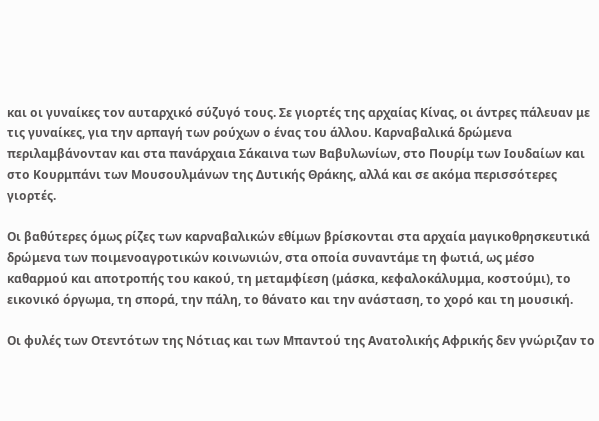και οι γυναίκες τον αυταρχικό σύζυγό τους. Σε γιορτές της αρχαίας Κίνας, οι άντρες πάλευαν με τις γυναίκες, για την αρπαγή των ρούχων ο ένας του άλλου. Καρναβαλικά δρώμενα περιλαμβάνονταν και στα πανάρχαια Σάκαινα των Βαβυλωνίων, στο Πουρίμ των Ιουδαίων και στο Κουρμπάνι των Μουσουλμάνων της Δυτικής Θράκης, αλλά και σε ακόμα περισσότερες γιορτές.

Οι βαθύτερες όμως ρίζες των καρναβαλικών εθίμων βρίσκονται στα αρχαία μαγικοθρησκευτικά δρώμενα των ποιμενοαγροτικών κοινωνιών, στα οποία συναντάμε τη φωτιά, ως μέσο καθαρμού και αποτροπής του κακού, τη μεταμφίεση (μάσκα, κεφαλοκάλυμμα, κοστούμι), το εικονικό όργωμα, τη σπορά, την πάλη, το θάνατο και την ανάσταση, το χορό και τη μουσική.

Οι φυλές των Οτεντότων της Νότιας και των Μπαντού της Ανατολικής Αφρικής δεν γνώριζαν το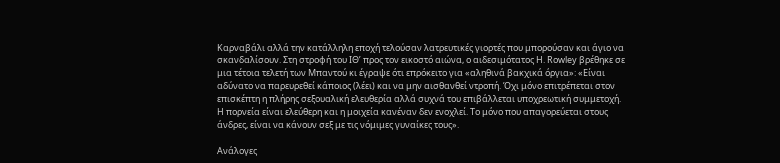Καρναβάλι αλλά την κατάλληλη εποχή τελούσαν λατρευτικές γιορτές που μπορούσαν και άγιο να σκανδαλίσουν. Στη στροφή του ΙΘ’ προς τον εικοστό αιώνα, ο αιδεσιμότατος H. Rowley βρέθηκε σε μια τέτοια τελετή των Μπαντού κι έγραψε ότι επρόκειτο για «αληθινά βακχικά όργια»: «Είναι αδύνατο να παρευρεθεί κάποιος (λέει) και να μην αισθανθεί ντροπή. Όχι μόνο επιτρέπεται στον επισκέπτη η πλήρης σεξουαλική ελευθερία αλλά συχνά του επιβάλλεται υποχρεωτική συμμετοχή. Η πορνεία είναι ελεύθερη και η μοιχεία κανέναν δεν ενοχλεί. Το μόνο που απαγορεύεται στους άνδρες, είναι να κάνουν σεξ με τις νόμιμες γυναίκες τους».

Ανάλογες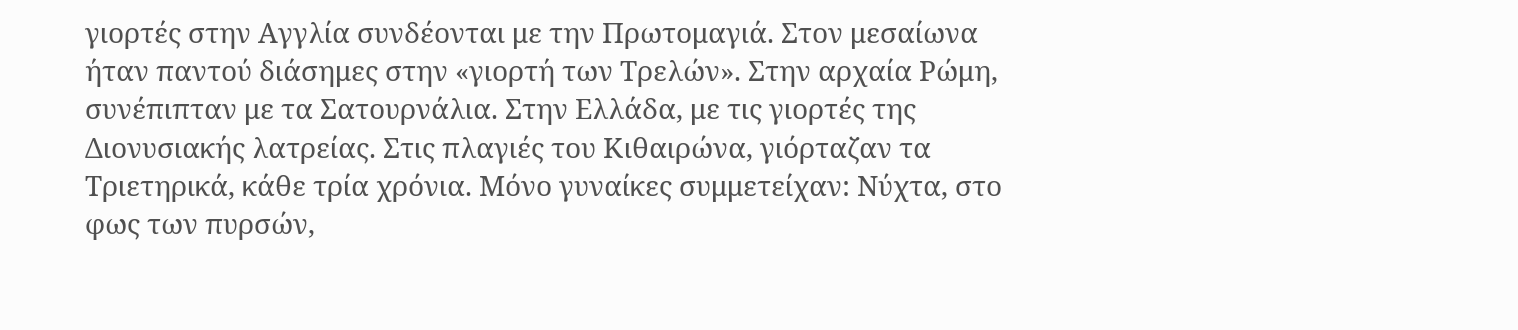γιορτές στην Αγγλία συνδέονται με την Πρωτομαγιά. Στον μεσαίωνα ήταν παντού διάσημες στην «γιορτή των Τρελών». Στην αρχαία Ρώμη, συνέπιπταν με τα Σατουρνάλια. Στην Ελλάδα, με τις γιορτές της Διονυσιακής λατρείας. Στις πλαγιές του Κιθαιρώνα, γιόρταζαν τα Τριετηρικά, κάθε τρία χρόνια. Μόνο γυναίκες συμμετείχαν: Νύχτα, στο φως των πυρσών,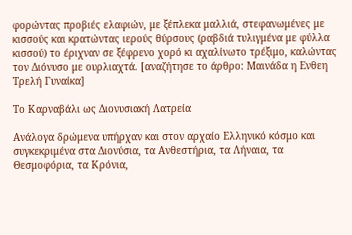φορώντας προβιές ελαφιών, με ξέπλεκα μαλλιά, στεφανωμένες με κισσούς και κρατώντας ιερούς θύρσους (ραβδιά τυλιγμένα με φύλλα κισσού) το έριχναν σε ξέφρενο χορό κι αχαλίνωτο τρέξιμο, καλώντας τον Διόνυσο με ουρλιαχτά. [αναζήτησε το άρθρο: Μαινάδα η Ενθεη Τρελή Γυναίκα]

Το Καρναβάλι ως Διονυσιακή Λατρεία

Ανάλογα δρώμενα υπήρχαν και στον αρχαίο Ελληνικό κόσμο και συγκεκριμένα στα Διονύσια, τα Ανθεστήρια, τα Λήναια, τα Θεσμοφόρια, τα Κρόνια,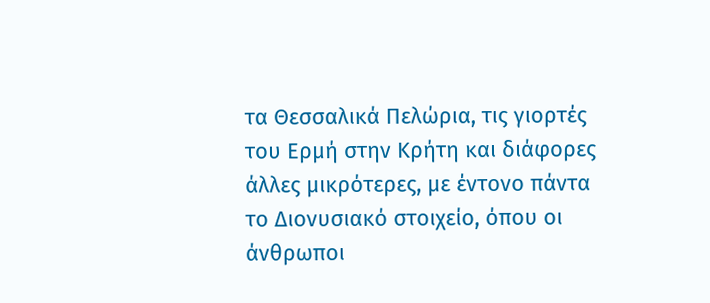τα Θεσσαλικά Πελώρια, τις γιορτές του Ερμή στην Κρήτη και διάφορες άλλες μικρότερες, με έντονο πάντα το Διονυσιακό στοιχείο, όπου οι άνθρωποι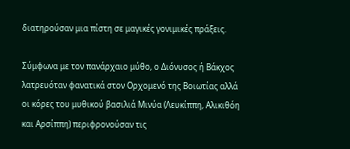διατηρούσαν μια πίστη σε μαγικές γονιμικές πράξεις.

Σύμφωνα με τον πανάρχαιο μύθο, ο Διόνυσος ή Βάκχος λατρευόταν φανατικά στον Ορχομενό της Βοιωτίας αλλά οι κόρες του μυθικού βασιλιά Μινύα (Λευκίππη, Αλικιθόη και Αρσίππη) περιφρονούσαν τις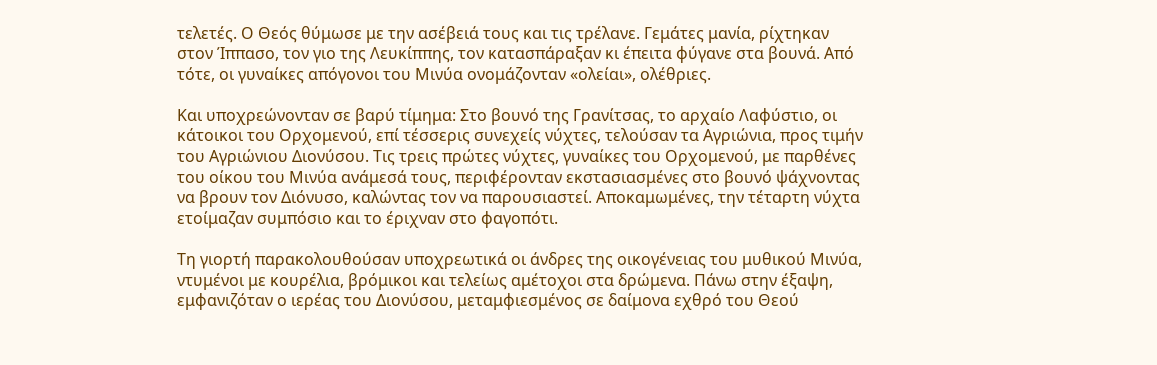τελετές. Ο Θεός θύμωσε με την ασέβειά τους και τις τρέλανε. Γεμάτες μανία, ρίχτηκαν στον Ίππασο, τον γιο της Λευκίππης, τον κατασπάραξαν κι έπειτα φύγανε στα βουνά. Από τότε, οι γυναίκες απόγονοι του Μινύα ονομάζονταν «ολείαι», ολέθριες.

Και υποχρεώνονταν σε βαρύ τίμημα: Στο βουνό της Γρανίτσας, το αρχαίο Λαφύστιο, οι κάτοικοι του Ορχομενού, επί τέσσερις συνεχείς νύχτες, τελούσαν τα Αγριώνια, προς τιμήν του Αγριώνιου Διονύσου. Τις τρεις πρώτες νύχτες, γυναίκες του Ορχομενού, με παρθένες του οίκου του Μινύα ανάμεσά τους, περιφέρονταν εκστασιασμένες στο βουνό ψάχνοντας να βρουν τον Διόνυσο, καλώντας τον να παρουσιαστεί. Αποκαμωμένες, την τέταρτη νύχτα ετοίμαζαν συμπόσιο και το έριχναν στο φαγοπότι.

Τη γιορτή παρακολουθούσαν υποχρεωτικά οι άνδρες της οικογένειας του μυθικού Μινύα, ντυμένοι με κουρέλια, βρόμικοι και τελείως αμέτοχοι στα δρώμενα. Πάνω στην έξαψη, εμφανιζόταν ο ιερέας του Διονύσου, μεταμφιεσμένος σε δαίμονα εχθρό του Θεού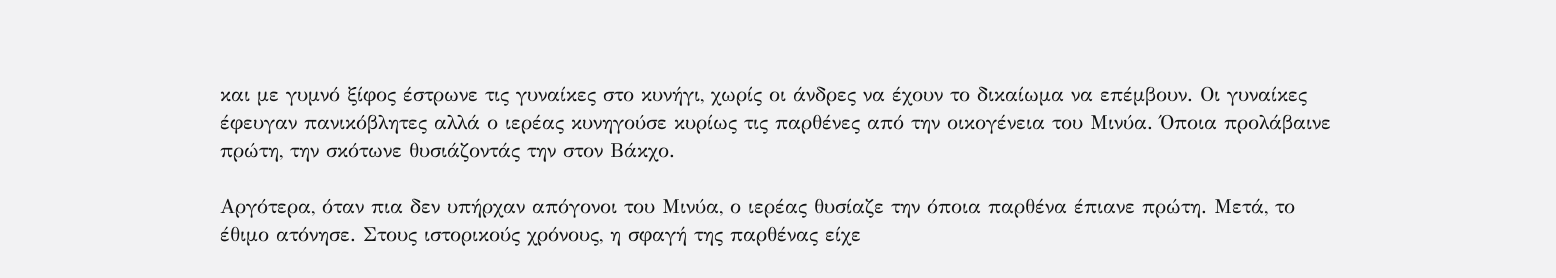και με γυμνό ξίφος έστρωνε τις γυναίκες στο κυνήγι, χωρίς οι άνδρες να έχουν το δικαίωμα να επέμβουν. Οι γυναίκες έφευγαν πανικόβλητες αλλά ο ιερέας κυνηγούσε κυρίως τις παρθένες από την οικογένεια του Μινύα. Όποια προλάβαινε πρώτη, την σκότωνε θυσιάζοντάς την στον Βάκχο.

Αργότερα, όταν πια δεν υπήρχαν απόγονοι του Μινύα, ο ιερέας θυσίαζε την όποια παρθένα έπιανε πρώτη. Μετά, το έθιμο ατόνησε. Στους ιστορικούς χρόνους, η σφαγή της παρθένας είχε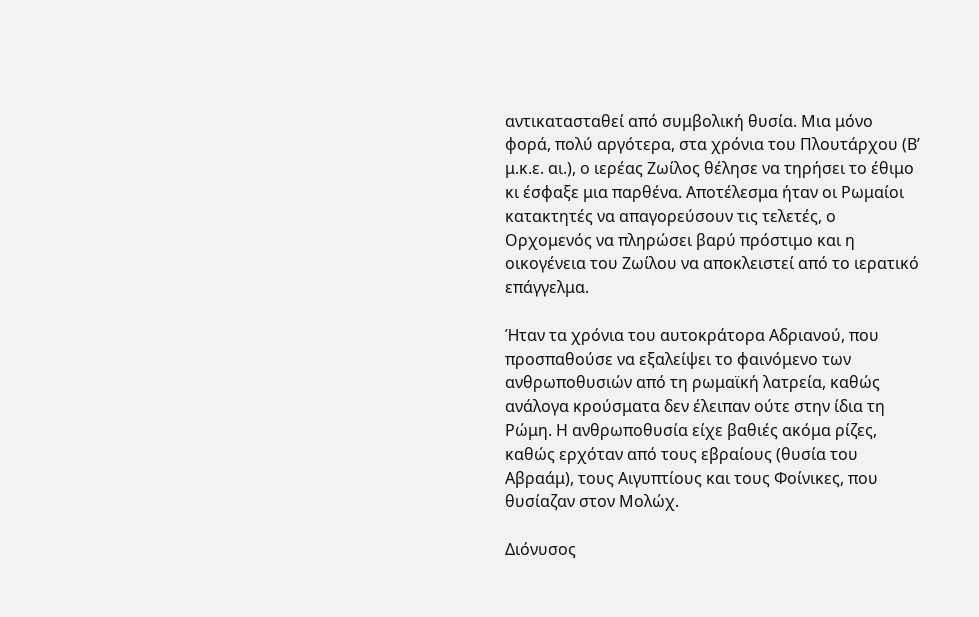αντικατασταθεί από συμβολική θυσία. Μια μόνο φορά, πολύ αργότερα, στα χρόνια του Πλουτάρχου (Β’ μ.κ.ε. αι.), ο ιερέας Ζωίλος θέλησε να τηρήσει το έθιμο κι έσφαξε μια παρθένα. Αποτέλεσμα ήταν οι Ρωμαίοι κατακτητές να απαγορεύσουν τις τελετές, ο Ορχομενός να πληρώσει βαρύ πρόστιμο και η οικογένεια του Ζωίλου να αποκλειστεί από το ιερατικό επάγγελμα.

Ήταν τα χρόνια του αυτοκράτορα Αδριανού, που προσπαθούσε να εξαλείψει το φαινόμενο των ανθρωποθυσιών από τη ρωμαϊκή λατρεία, καθώς ανάλογα κρούσματα δεν έλειπαν ούτε στην ίδια τη Ρώμη. Η ανθρωποθυσία είχε βαθιές ακόμα ρίζες, καθώς ερχόταν από τους εβραίους (θυσία του Αβραάμ), τους Αιγυπτίους και τους Φοίνικες, που θυσίαζαν στον Μολώχ.

Διόνυσος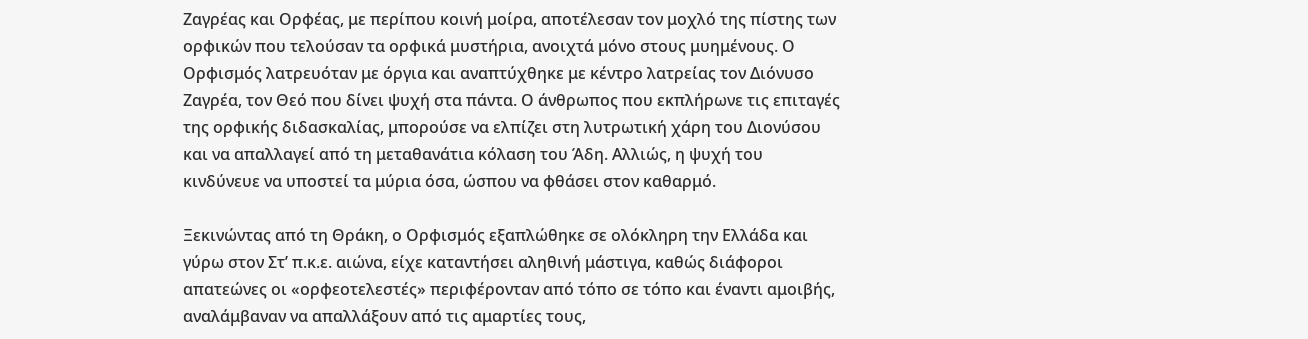Ζαγρέας και Ορφέας, με περίπου κοινή μοίρα, αποτέλεσαν τον μοχλό της πίστης των ορφικών που τελούσαν τα ορφικά μυστήρια, ανοιχτά μόνο στους μυημένους. Ο Ορφισμός λατρευόταν με όργια και αναπτύχθηκε με κέντρο λατρείας τον Διόνυσο Ζαγρέα, τον Θεό που δίνει ψυχή στα πάντα. Ο άνθρωπος που εκπλήρωνε τις επιταγές της ορφικής διδασκαλίας, μπορούσε να ελπίζει στη λυτρωτική χάρη του Διονύσου και να απαλλαγεί από τη μεταθανάτια κόλαση του Άδη. Αλλιώς, η ψυχή του κινδύνευε να υποστεί τα μύρια όσα, ώσπου να φθάσει στον καθαρμό.

Ξεκινώντας από τη Θράκη, ο Ορφισμός εξαπλώθηκε σε ολόκληρη την Ελλάδα και γύρω στον Στ’ π.κ.ε. αιώνα, είχε καταντήσει αληθινή μάστιγα, καθώς διάφοροι απατεώνες οι «ορφεοτελεστές» περιφέρονταν από τόπο σε τόπο και έναντι αμοιβής, αναλάμβαναν να απαλλάξουν από τις αμαρτίες τους,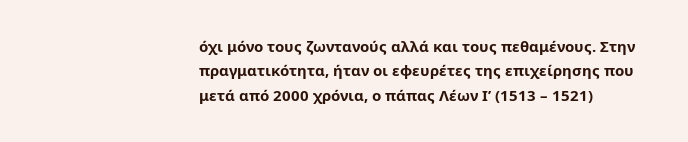όχι μόνο τους ζωντανούς αλλά και τους πεθαμένους. Στην πραγματικότητα, ήταν οι εφευρέτες της επιχείρησης που μετά από 2000 χρόνια, ο πάπας Λέων Ι’ (1513 – 1521)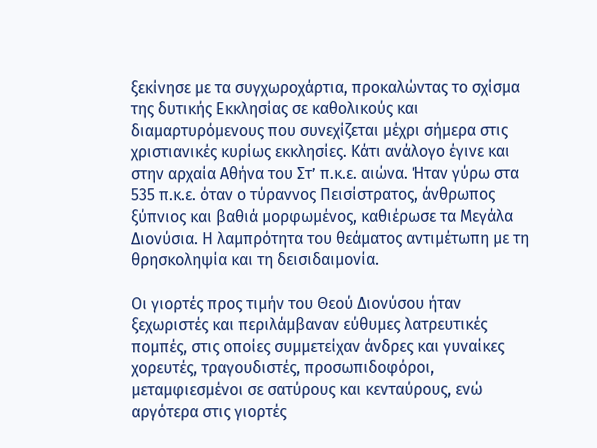ξεκίνησε με τα συγχωροχάρτια, προκαλώντας το σχίσμα της δυτικής Εκκλησίας σε καθολικούς και διαμαρτυρόμενους που συνεχίζεται μέχρι σήμερα στις χριστιανικές κυρίως εκκλησίες. Κάτι ανάλογο έγινε και στην αρχαία Αθήνα του Στ’ π.κ.ε. αιώνα. Ήταν γύρω στα 535 π.κ.ε. όταν ο τύραννος Πεισίστρατος, άνθρωπος ξύπνιος και βαθιά μορφωμένος, καθιέρωσε τα Μεγάλα Διονύσια. Η λαμπρότητα του θεάματος αντιμέτωπη με τη θρησκοληψία και τη δεισιδαιμονία.

Οι γιορτές προς τιμήν του Θεού Διονύσου ήταν ξεχωριστές και περιλάμβαναν εύθυμες λατρευτικές πομπές, στις οποίες συμμετείχαν άνδρες και γυναίκες χορευτές, τραγουδιστές, προσωπιδοφόροι, μεταμφιεσμένοι σε σατύρους και κενταύρους, ενώ αργότερα στις γιορτές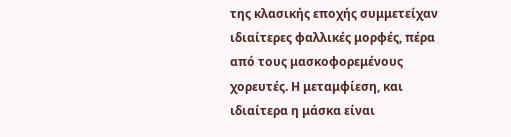της κλασικής εποχής συμμετείχαν ιδιαίτερες φαλλικές μορφές, πέρα από τους μασκοφορεμένους χορευτές. Η μεταμφίεση, και ιδιαίτερα η μάσκα είναι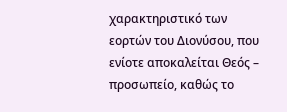χαρακτηριστικό των εορτών του Διονύσου, που ενίοτε αποκαλείται Θεός – προσωπείο, καθώς το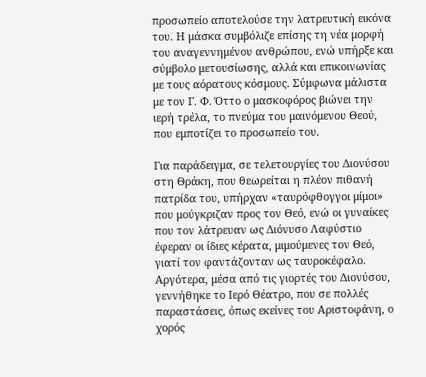προσωπείο αποτελούσε την λατρευτική εικόνα του. Η μάσκα συμβόλιζε επίσης τη νέα μορφή του αναγεννημένου ανθρώπου, ενώ υπήρξε και σύμβολο μετουσίωσης, αλλά και επικοινωνίας με τους αόρατους κόσμους. Σύμφωνα μάλιστα με τον Γ. Φ. Όττο ο μασκοφόρος βιώνει την ιερή τρέλα, το πνεύμα του μαινόμενου Θεού, που εμποτίζει το προσωπείο του.

Για παράδειγμα, σε τελετουργίες του Διονύσου στη Θράκη, που θεωρείται η πλέον πιθανή πατρίδα του, υπήρχαν «ταυρόφθογγοι μίμοι» που μούγκριζαν προς τον Θεό, ενώ οι γυναίκες που τον λάτρευαν ως Διόνυσο Λαφύστιο έφεραν οι ίδιες κέρατα, μιμούμενες τον Θεό, γιατί τον φαντάζονταν ως ταυροκέφαλο. Αργότερα, μέσα από τις γιορτές του Διονύσου, γεννήθηκε το Ιερό Θέατρο, που σε πολλές παραστάσεις, όπως εκείνες του Αριστοφάνη, ο χορός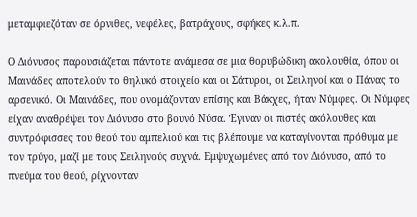μεταμφιεζόταν σε όρνιθες, νεφέλες, βατράχους, σφήκες κ.λ.π.

Ο Διόνυσος παρουσιάζεται πάντοτε ανάμεσα σε μια θορυβώδικη ακολουθία, όπου οι Μαινάδες αποτελούν το θηλυκό στοιχείο και οι Σάτυροι, οι Σειληνοί και ο Πάνας το αρσενικό. Οι Μαινάδες, που ονομάζονταν επίσης και Βάκχες, ήταν Νύμφες. Οι Νύμφες είχαν αναθρέψει τον Διόνυσο στο βουνό Νύσα. Έγιναν οι πιστές ακόλουθες και συντρόφισσες του θεού του αμπελιού και τις βλέπουμε να καταγίνονται πρόθυμα με τον τρύγο, μαζί με τους Σειληνούς συχνά. Εμψυχωμένες από τον Διόνυσο, από το πνεύμα του θεού, ρίχνονταν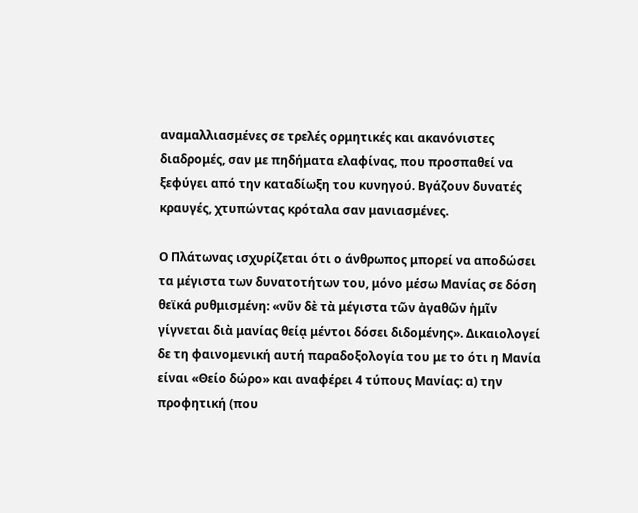αναμαλλιασμένες σε τρελές ορμητικές και ακανόνιστες διαδρομές, σαν με πηδήματα ελαφίνας, που προσπαθεί να ξεφύγει από την καταδίωξη του κυνηγού. Βγάζουν δυνατές κραυγές, χτυπώντας κρόταλα σαν μανιασμένες.

Ο Πλάτωνας ισχυρίζεται ότι ο άνθρωπος μπορεί να αποδώσει τα μέγιστα των δυνατοτήτων του, μόνο μέσω Μανίας σε δόση θεϊκά ρυθμισμένη: «νῦν δὲ τὰ μέγιστα τῶν ἀγαθῶν ἡμῖν γίγνεται διὰ μανίας θείᾳ μέντοι δόσει διδομένης». Δικαιολογεί δε τη φαινομενική αυτή παραδοξολογία του με το ότι η Μανία είναι «Θείο δώρο» και αναφέρει 4 τύπους Μανίας: α) την προφητική (που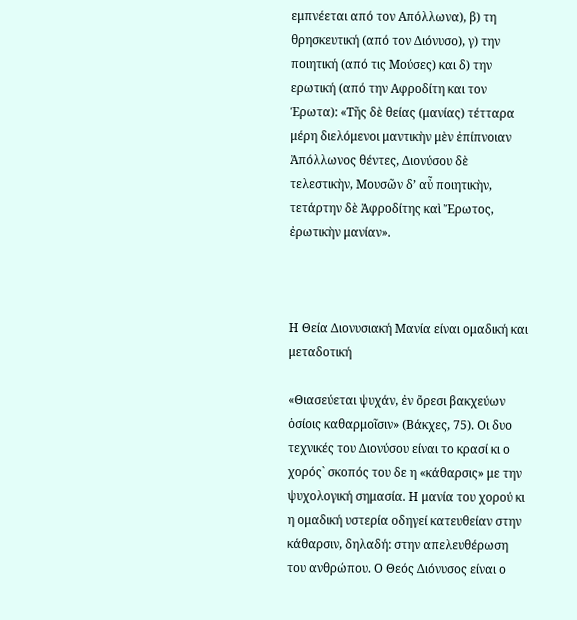εμπνέεται από τον Απόλλωνα), β) τη θρησκευτική (από τον Διόνυσο), γ) την ποιητική (από τις Μούσες) και δ) την ερωτική (από την Αφροδίτη και τον Έρωτα): «Τῆς δὲ θείας (μανίας) τέτταρα μέρη διελόμενοι μαντικὴν μὲν ἐπίπνοιαν Ἀπόλλωνος θέντες, Διονύσου δὲ τελεστικὴν, Μουσῶν δ’ αὖ ποιητικὴν, τετάρτην δὲ Ἀφροδίτης καὶ Ἔρωτος, ἐρωτικὴν μανίαν».



Η Θεία Διονυσιακή Μανία είναι ομαδική και μεταδοτική

«Θιασεύεται ψυχάν, ἐν ὄρεσι βακχεύων ὁσίοις καθαρμοῖσιν» (Βάκχες, 75). Οι δυο τεχνικές του Διονύσου είναι το κρασί κι ο χορός` σκοπός του δε η «κάθαρσις» με την ψυχολογική σημασία. Η μανία του χορού κι η ομαδική υστερία οδηγεί κατευθείαν στην κάθαρσιν, δηλαδή: στην απελευθέρωση του ανθρώπου. Ο Θεός Διόνυσος είναι ο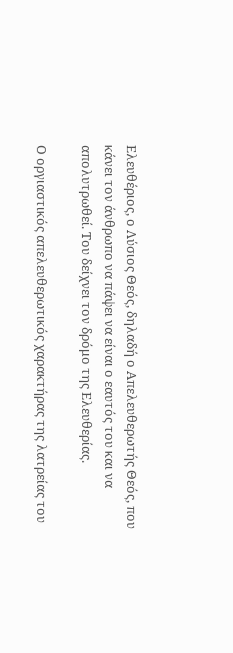Ελευθέριος, ο Λύσιος Θεός, δηλαδή ο Απελευθερωτής Θεός, που κάνει τον άνθρωπο να πάψει να είναι ο εαυτός του και να απολυτρωθεί. Του δείχνει τον δρόμο της Ελευθερίας.

Ο οργιαστικός απελευθερωτικός χαρακτήρας της λατρείας του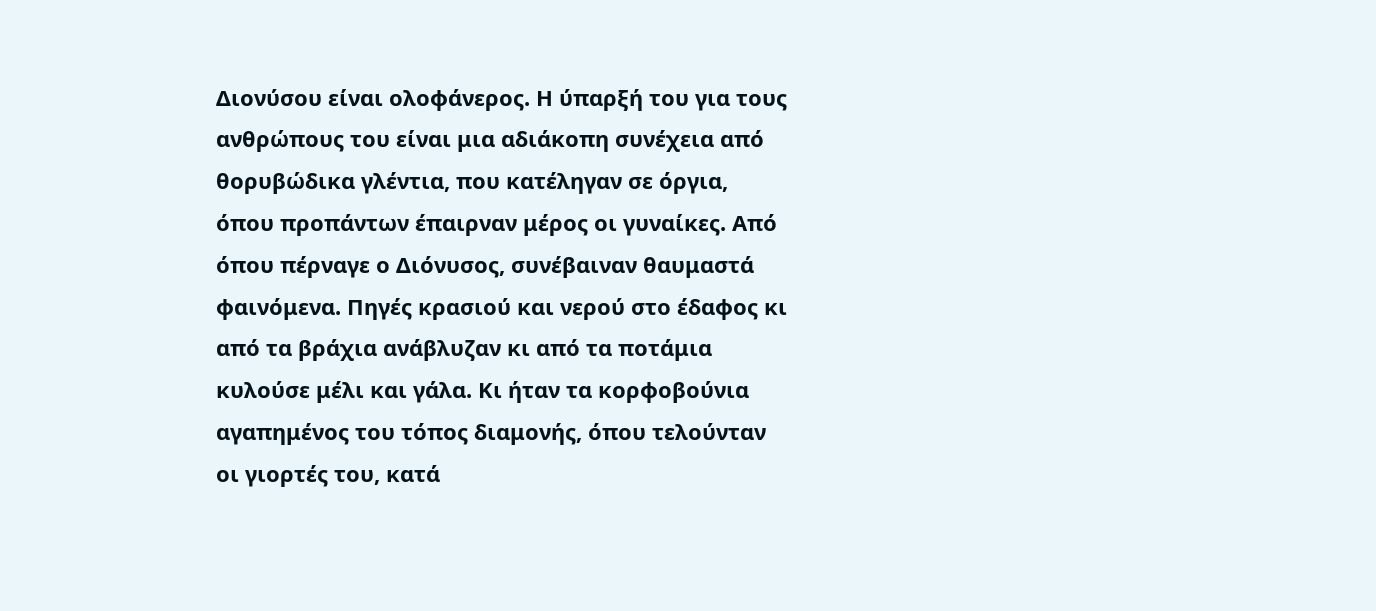Διονύσου είναι ολοφάνερος. Η ύπαρξή του για τους ανθρώπους του είναι μια αδιάκοπη συνέχεια από θορυβώδικα γλέντια, που κατέληγαν σε όργια, όπου προπάντων έπαιρναν μέρος οι γυναίκες. Από όπου πέρναγε ο Διόνυσος, συνέβαιναν θαυμαστά φαινόμενα. Πηγές κρασιού και νερού στο έδαφος κι από τα βράχια ανάβλυζαν κι από τα ποτάμια κυλούσε μέλι και γάλα. Κι ήταν τα κορφοβούνια αγαπημένος του τόπος διαμονής, όπου τελούνταν οι γιορτές του, κατά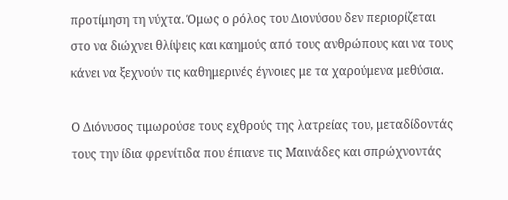προτίμηση τη νύχτα. Όμως ο ρόλος του Διονύσου δεν περιορίζεται στο να διώχνει θλίψεις και καημούς από τους ανθρώπους και να τους κάνει να ξεχνούν τις καθημερινές έγνοιες με τα χαρούμενα μεθύσια.

Ο Διόνυσος τιμωρούσε τους εχθρούς της λατρείας του, μεταδίδοντάς τους την ίδια φρενίτιδα που έπιανε τις Μαινάδες και σπρώχνοντάς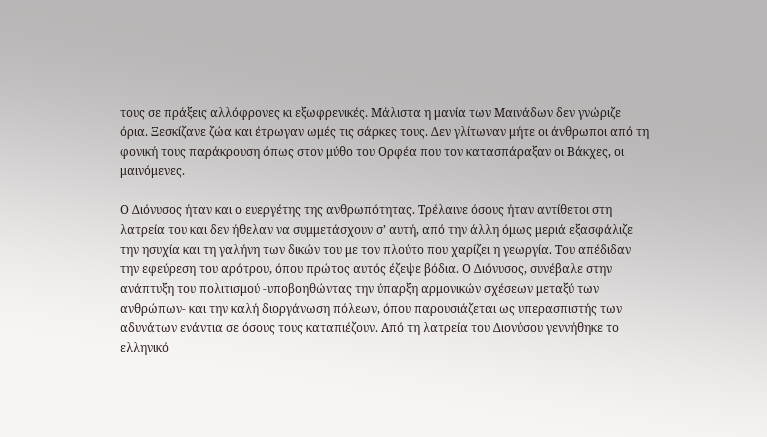τους σε πράξεις αλλόφρονες κι εξωφρενικές. Μάλιστα η μανία των Μαινάδων δεν γνώριζε όρια. Ξεσκίζανε ζώα και έτρωγαν ωμές τις σάρκες τους. Δεν γλίτωναν μήτε οι άνθρωποι από τη φονική τους παράκρουση όπως στον μύθο του Ορφέα που τον κατασπάραξαν οι Βάκχες, οι μαινόμενες.

Ο Διόνυσος ήταν και ο ευεργέτης της ανθρωπότητας. Τρέλαινε όσους ήταν αντίθετοι στη λατρεία του και δεν ήθελαν να συμμετάσχουν σ’ αυτή, από την άλλη όμως μεριά εξασφάλιζε την ησυχία και τη γαλήνη των δικών του με τον πλούτο που χαρίζει η γεωργία. Του απέδιδαν την εφεύρεση του αρότρου, όπου πρώτος αυτός έζεψε βόδια. Ο Διόνυσος, συνέβαλε στην ανάπτυξη του πολιτισμού -υποβοηθώντας την ύπαρξη αρμονικών σχέσεων μεταξύ των ανθρώπων- και την καλή διοργάνωση πόλεων, όπου παρουσιάζεται ως υπερασπιστής των αδυνάτων ενάντια σε όσους τους καταπιέζουν. Από τη λατρεία του Διονύσου γεννήθηκε το ελληνικό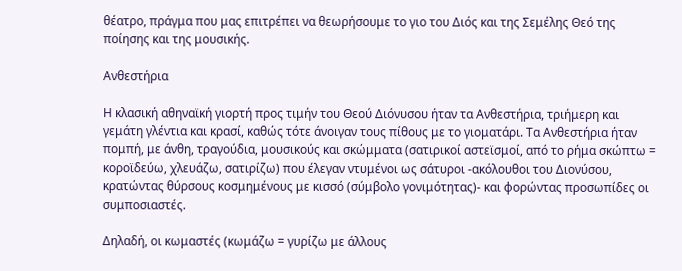θέατρο, πράγμα που μας επιτρέπει να θεωρήσουμε το γιο του Διός και της Σεμέλης Θεό της ποίησης και της μουσικής.

Ανθεστήρια

Η κλασική αθηναϊκή γιορτή προς τιμήν του Θεού Διόνυσου ήταν τα Ανθεστήρια, τριήμερη και γεμάτη γλέντια και κρασί, καθώς τότε άνοιγαν τους πίθους με το γιοματάρι. Τα Ανθεστήρια ήταν πομπή, με άνθη, τραγούδια, μουσικούς και σκώμματα (σατιρικοί αστεϊσμοί, από το ρήμα σκώπτω = κοροϊδεύω, χλευάζω, σατιρίζω) που έλεγαν ντυμένοι ως σάτυροι -ακόλουθοι του Διονύσου, κρατώντας θύρσους κοσμημένους με κισσό (σύμβολο γονιμότητας)- και φορώντας προσωπίδες οι συμποσιαστές.

Δηλαδή, οι κωμαστές (κωμάζω = γυρίζω με άλλους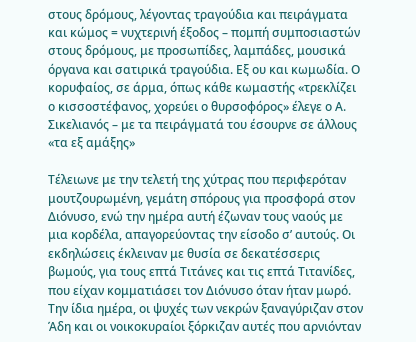στους δρόμους, λέγοντας τραγούδια και πειράγματα και κώμος = νυχτερινή έξοδος – πομπή συμποσιαστών στους δρόμους, με προσωπίδες, λαμπάδες, μουσικά όργανα και σατιρικά τραγούδια. Εξ ου και κωμωδία. Ο κορυφαίος, σε άρμα, όπως κάθε κωμαστής «τρεκλίζει ο κισσοστέφανος, χορεύει ο θυρσοφόρος» έλεγε ο Α. Σικελιανός – με τα πειράγματά του έσουρνε σε άλλους «τα εξ αμάξης»

Τέλειωνε με την τελετή της χύτρας που περιφερόταν μουτζουρωμένη, γεμάτη σπόρους για προσφορά στον Διόνυσο, ενώ την ημέρα αυτή έζωναν τους ναούς με μια κορδέλα, απαγορεύοντας την είσοδο σ’ αυτούς. Οι εκδηλώσεις έκλειναν με θυσία σε δεκατέσσερις βωμούς, για τους επτά Τιτάνες και τις επτά Τιτανίδες, που είχαν κομματιάσει τον Διόνυσο όταν ήταν μωρό. Την ίδια ημέρα, οι ψυχές των νεκρών ξαναγύριζαν στον Άδη και οι νοικοκυραίοι ξόρκιζαν αυτές που αρνιόνταν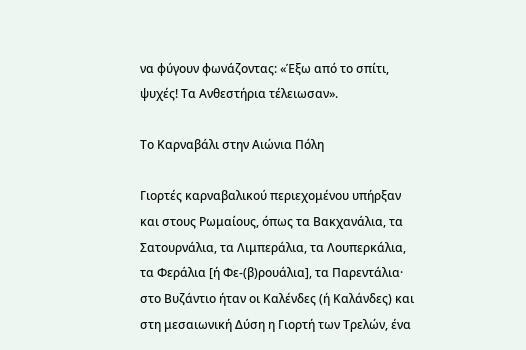να φύγουν φωνάζοντας: «Έξω από το σπίτι, ψυχές! Τα Ανθεστήρια τέλειωσαν».

Το Καρναβάλι στην Αιώνια Πόλη

Γιορτές καρναβαλικού περιεχομένου υπήρξαν και στους Ρωμαίους, όπως τα Βακχανάλια, τα Σατουρνάλια, τα Λιμπεράλια, τα Λουπερκάλια, τα Φεράλια [ή Φε-(β)ρουάλια], τα Παρεντάλια· στο Βυζάντιο ήταν οι Καλένδες (ή Καλάνδες) και στη μεσαιωνική Δύση η Γιορτή των Τρελών, ένα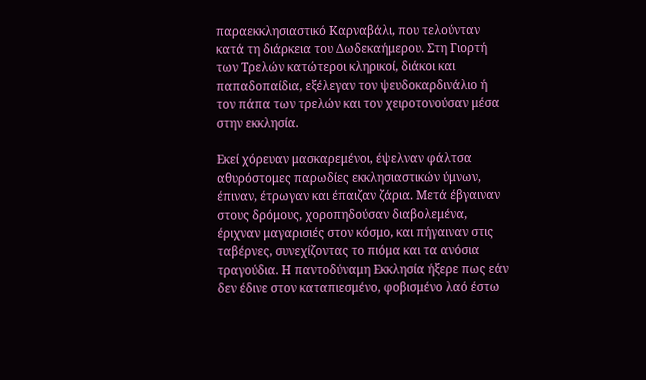παραεκκλησιαστικό Καρναβάλι, που τελούνταν κατά τη διάρκεια του Δωδεκαήμερου. Στη Γιορτή των Τρελών κατώτεροι κληρικοί, διάκοι και παπαδοπαίδια, εξέλεγαν τον ψευδοκαρδινάλιο ή τον πάπα των τρελών και τον χειροτονούσαν μέσα στην εκκλησία.

Εκεί χόρευαν μασκαρεμένοι, έψελναν φάλτσα αθυρόστομες παρωδίες εκκλησιαστικών ύμνων, έπιναν, έτρωγαν και έπαιζαν ζάρια. Μετά έβγαιναν στους δρόμους, χοροπηδούσαν διαβολεμένα, έριχναν μαγαρισιές στον κόσμο, και πήγαιναν στις ταβέρνες, συνεχίζοντας το πιόμα και τα ανόσια τραγούδια. Η παντοδύναμη Εκκλησία ήξερε πως εάν δεν έδινε στον καταπιεσμένο, φοβισμένο λαό έστω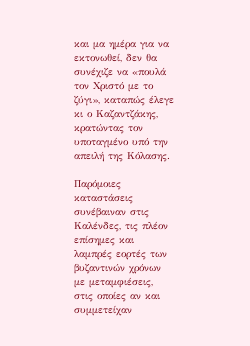και μα ημέρα για να εκτονωθεί, δεν θα συνέχιζε να «πουλά τον Χριστό με το ζύγι», καταπώς έλεγε κι ο Καζαντζάκης, κρατώντας τον υποταγμένο υπό την απειλή της Κόλασης.

Παρόμοιες καταστάσεις συνέβαιναν στις Καλένδες, τις πλέον επίσημες και λαμπρές εορτές των βυζαντινών χρόνων με μεταμφιέσεις, στις οποίες αν και συμμετείχαν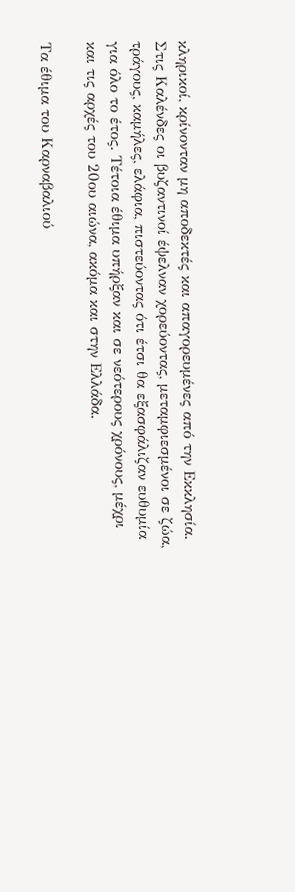κληρικοί, κρίνονταν μη αποδεκτές και απαγορευμένες από την Εκκλησία. Στις Καλένδες οι βυζαντινοί έψελναν χορεύοντας, μεταμφιεσμένοι σε ζώα, τράγους, καμήλες, ελάφια, πιστεύοντας ότι έτσι θα εξασφάλιζαν ευθυμία για όλο το έτος. Τέτοια έθιμα υπήρξαν και σε νεότερους χρόνους, μέχρι και τις αρχές του 20ου αιώνα, ακόμα και στην Ελλάδα.

Τα έθιμα του Καρναβαλιού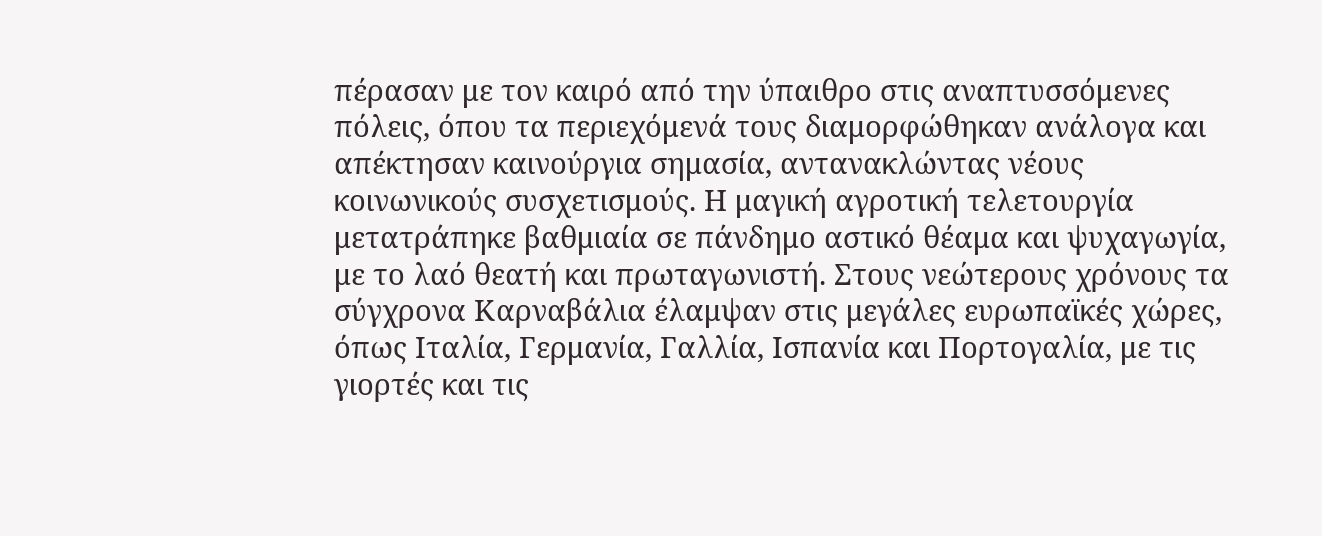πέρασαν με τον καιρό από την ύπαιθρο στις αναπτυσσόμενες πόλεις, όπου τα περιεχόμενά τους διαμορφώθηκαν ανάλογα και απέκτησαν καινούργια σημασία, αντανακλώντας νέους κοινωνικούς συσχετισμούς. Η μαγική αγροτική τελετουργία μετατράπηκε βαθμιαία σε πάνδημο αστικό θέαμα και ψυχαγωγία, με το λαό θεατή και πρωταγωνιστή. Στους νεώτερους χρόνους τα σύγχρονα Καρναβάλια έλαμψαν στις μεγάλες ευρωπαϊκές χώρες, όπως Ιταλία, Γερμανία, Γαλλία, Ισπανία και Πορτογαλία, με τις γιορτές και τις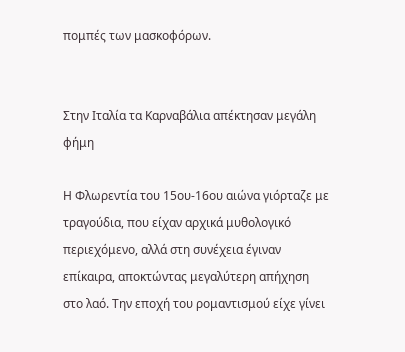πομπές των μασκοφόρων.


Στην Ιταλία τα Καρναβάλια απέκτησαν μεγάλη φήμη

Η Φλωρεντία του 15ου-16ου αιώνα γιόρταζε με τραγούδια, που είχαν αρχικά μυθολογικό περιεχόμενο, αλλά στη συνέχεια έγιναν επίκαιρα, αποκτώντας μεγαλύτερη απήχηση στο λαό. Την εποχή του ρομαντισμού είχε γίνει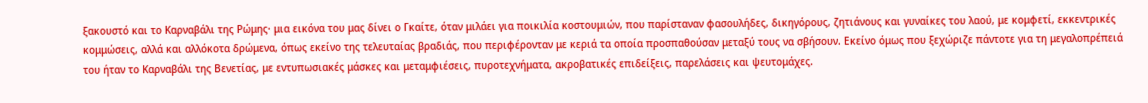ξακουστό και το Καρναβάλι της Ρώμης· μια εικόνα του μας δίνει ο Γκαίτε, όταν μιλάει για ποικιλία κοστουμιών, που παρίσταναν φασουλήδες, δικηγόρους, ζητιάνους και γυναίκες του λαού, με κομφετί, εκκεντρικές κομμώσεις, αλλά και αλλόκοτα δρώμενα, όπως εκείνο της τελευταίας βραδιάς, που περιφέρονταν με κεριά τα οποία προσπαθούσαν μεταξύ τους να σβήσουν. Εκείνο όμως που ξεχώριζε πάντοτε για τη μεγαλοπρέπειά του ήταν το Καρναβάλι της Βενετίας, με εντυπωσιακές μάσκες και μεταμφιέσεις, πυροτεχνήματα, ακροβατικές επιδείξεις, παρελάσεις και ψευτομάχες.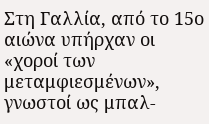Στη Γαλλία, από το 15ο αιώνα υπήρχαν οι «χοροί των μεταμφιεσμένων», γνωστοί ως μπαλ-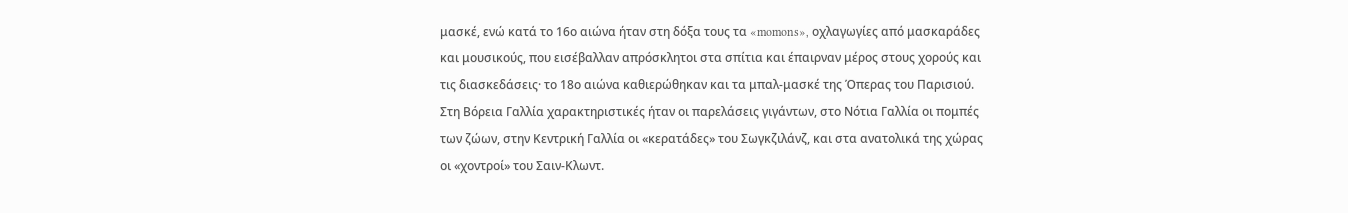μασκέ, ενώ κατά το 16ο αιώνα ήταν στη δόξα τους τα «momons», οχλαγωγίες από μασκαράδες και μουσικούς, που εισέβαλλαν απρόσκλητοι στα σπίτια και έπαιρναν μέρος στους χορούς και τις διασκεδάσεις· το 18ο αιώνα καθιερώθηκαν και τα μπαλ-μασκέ της Όπερας του Παρισιού. Στη Βόρεια Γαλλία χαρακτηριστικές ήταν οι παρελάσεις γιγάντων, στο Νότια Γαλλία οι πομπές των ζώων, στην Κεντρική Γαλλία οι «κερατάδες» του Σωγκζιλάνζ, και στα ανατολικά της χώρας οι «χοντροί» του Σαιν-Κλωντ.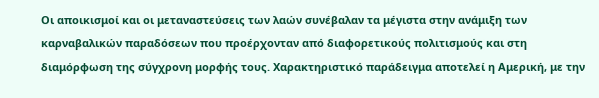Οι αποικισμοί και οι μεταναστεύσεις των λαών συνέβαλαν τα μέγιστα στην ανάμιξη των καρναβαλικών παραδόσεων που προέρχονταν από διαφορετικούς πολιτισμούς και στη διαμόρφωση της σύγχρονη μορφής τους. Χαρακτηριστικό παράδειγμα αποτελεί η Αμερική, με την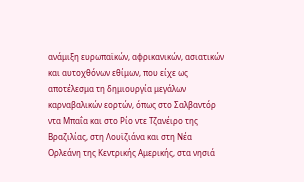ανάμιξη ευρωπαϊκών, αφρικανικών, ασιατικών και αυτοχθόνων εθίμων, που είχε ως αποτέλεσμα τη δημιουργία μεγάλων καρναβαλικών εορτών, όπως στο Σαλβαντόρ ντα Μπαΐα και στο Ρίο ντε Τζανέιρο της Βραζιλίας, στη Λουϊζιάνα και στη Νέα Ορλεάνη της Κεντρικής Αμερικής, στα νησιά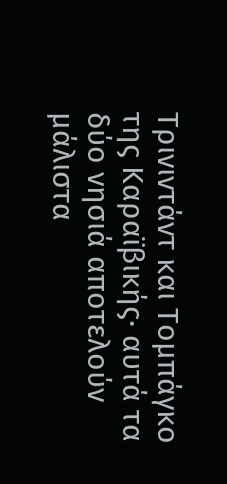Τρινιντάντ και Τομπάγκο της Καραϊβικής· αυτά τα δύο νησιά αποτελούν μάλιστα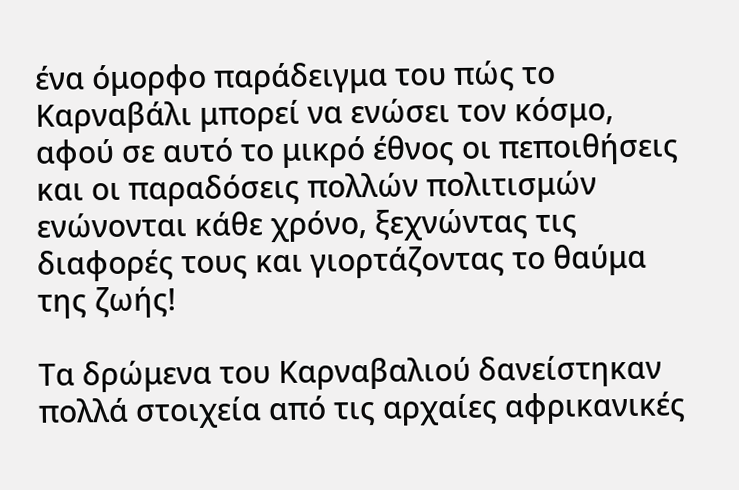ένα όμορφο παράδειγμα του πώς το Καρναβάλι μπορεί να ενώσει τον κόσμο, αφού σε αυτό το μικρό έθνος οι πεποιθήσεις και οι παραδόσεις πολλών πολιτισμών ενώνονται κάθε χρόνο, ξεχνώντας τις διαφορές τους και γιορτάζοντας το θαύμα της ζωής!

Τα δρώμενα του Καρναβαλιού δανείστηκαν πολλά στοιχεία από τις αρχαίες αφρικανικές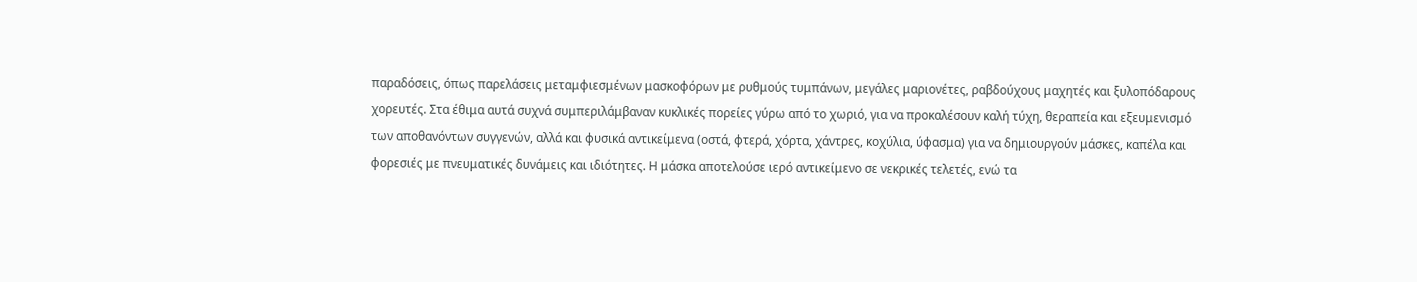παραδόσεις, όπως παρελάσεις μεταμφιεσμένων μασκοφόρων με ρυθμούς τυμπάνων, μεγάλες μαριονέτες, ραβδούχους μαχητές και ξυλοπόδαρους χορευτές. Στα έθιμα αυτά συχνά συμπεριλάμβαναν κυκλικές πορείες γύρω από το χωριό, για να προκαλέσουν καλή τύχη, θεραπεία και εξευμενισμό των αποθανόντων συγγενών, αλλά και φυσικά αντικείμενα (οστά, φτερά, χόρτα, χάντρες, κοχύλια, ύφασμα) για να δημιουργούν μάσκες, καπέλα και φορεσιές με πνευματικές δυνάμεις και ιδιότητες. Η μάσκα αποτελούσε ιερό αντικείμενο σε νεκρικές τελετές, ενώ τα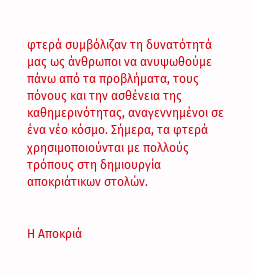φτερά συμβόλιζαν τη δυνατότητά μας ως άνθρωποι να ανυψωθούμε πάνω από τα προβλήματα, τους πόνους και την ασθένεια της καθημερινότητας, αναγεννημένοι σε ένα νέο κόσμο. Σήμερα, τα φτερά χρησιμοποιούνται με πολλούς τρόπους στη δημιουργία αποκριάτικων στολών.


Η Αποκριά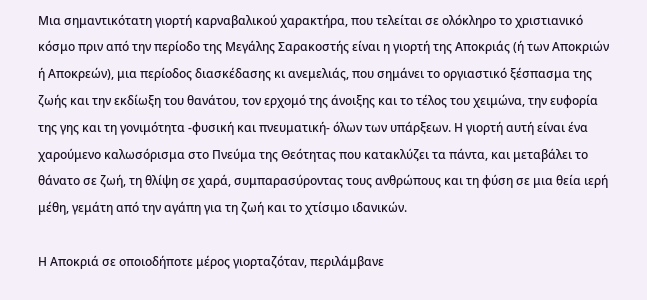Μια σημαντικότατη γιορτή καρναβαλικού χαρακτήρα, που τελείται σε ολόκληρο το χριστιανικό κόσμο πριν από την περίοδο της Μεγάλης Σαρακοστής είναι η γιορτή της Αποκριάς (ή των Αποκριών ή Αποκρεών), μια περίοδος διασκέδασης κι ανεμελιάς, που σημάνει το οργιαστικό ξέσπασμα της ζωής και την εκδίωξη του θανάτου, τον ερχομό της άνοιξης και το τέλος του χειμώνα, την ευφορία της γης και τη γονιμότητα -φυσική και πνευματική- όλων των υπάρξεων. Η γιορτή αυτή είναι ένα χαρούμενο καλωσόρισμα στο Πνεύμα της Θεότητας που κατακλύζει τα πάντα, και μεταβάλει το θάνατο σε ζωή, τη θλίψη σε χαρά, συμπαρασύροντας τους ανθρώπους και τη φύση σε μια θεία ιερή μέθη, γεμάτη από την αγάπη για τη ζωή και το χτίσιμο ιδανικών.

Η Αποκριά σε οποιοδήποτε μέρος γιορταζόταν, περιλάμβανε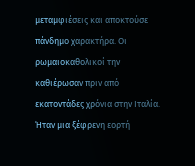μεταμφιέσεις και αποκτούσε πάνδημο χαρακτήρα. Οι ρωμαιοκαθολικοί την καθιέρωσαν πριν από εκατοντάδες χρόνια στην Ιταλία. Ήταν μια ξέφρενη εορτή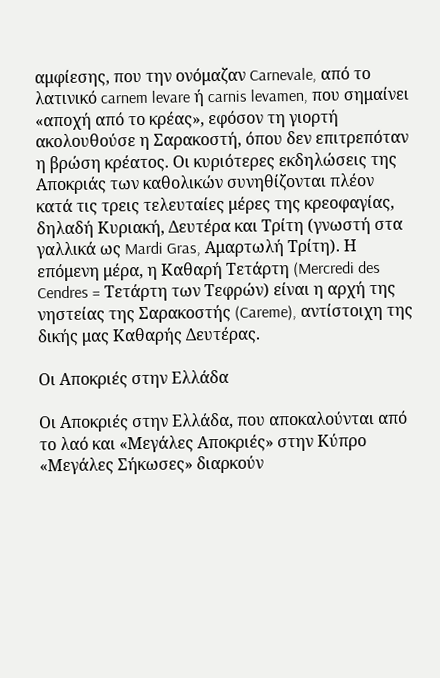αμφίεσης, που την ονόμαζαν Carnevale, από το λατινικό carnem levare ή carnis levamen, που σημαίνει «αποχή από το κρέας», εφόσον τη γιορτή ακολουθούσε η Σαρακοστή, όπου δεν επιτρεπόταν η βρώση κρέατος. Οι κυριότερες εκδηλώσεις της Αποκριάς των καθολικών συνηθίζονται πλέον κατά τις τρεις τελευταίες μέρες της κρεοφαγίας, δηλαδή Κυριακή, Δευτέρα και Τρίτη (γνωστή στα γαλλικά ως Mardi Gras, Αμαρτωλή Τρίτη). Η επόμενη μέρα, η Καθαρή Τετάρτη (Mercredi des Cendres = Τετάρτη των Τεφρών) είναι η αρχή της νηστείας της Σαρακοστής (Careme), αντίστοιχη της δικής μας Καθαρής Δευτέρας.

Οι Αποκριές στην Ελλάδα

Οι Αποκριές στην Ελλάδα, που αποκαλούνται από το λαό και «Μεγάλες Αποκριές» στην Κύπρο «Μεγάλες Σήκωσες» διαρκούν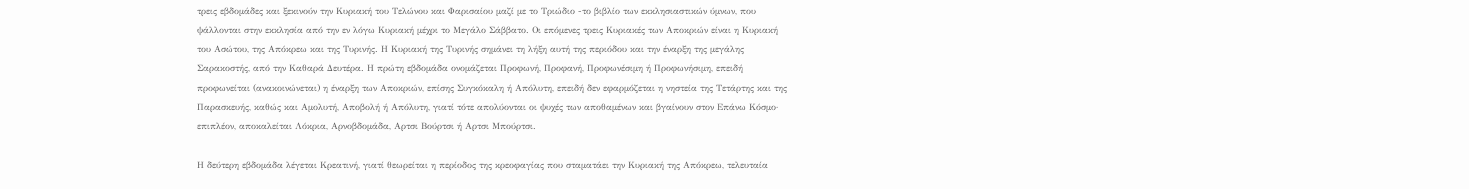τρεις εβδομάδες και ξεκινούν την Κυριακή του Τελώνου και Φαρισαίου μαζί με το Τριώδιο -το βιβλίο των εκκλησιαστικών ύμνων, που ψάλλονται στην εκκλησία από την εν λόγω Κυριακή μέχρι το Μεγάλο Σάββατο. Οι επόμενες τρεις Κυριακές των Αποκριών είναι η Κυριακή του Ασώτου, της Απόκρεω και της Τυρινής. Η Κυριακή της Τυρινής σημάνει τη λήξη αυτή της περιόδου και την έναρξη της μεγάλης Σαρακοστής, από την Καθαρά Δευτέρα. Η πρώτη εβδομάδα ονομάζεται Προφωνή, Προφανή, Προφωνέσιμη ή Προφωνήσιμη, επειδή προφωνείται (ανακοινώνεται) η έναρξη των Αποκριών, επίσης Συγκόκαλη ή Απόλυτη, επειδή δεν εφαρμόζεται η νηστεία της Τετάρτης και της Παρασκευής, καθώς και Αμολυτή, Αποβολή ή Απόλυτη, γιατί τότε απολύονται οι ψυχές των αποθαμένων και βγαίνουν στον Επάνω Κόσμο· επιπλέον, αποκαλείται Λόκρια, Αρνοβδομάδα, Αρτσι Βούρτσι ή Αρτσι Μπούρτσι.

Η δεύτερη εβδομάδα λέγεται Κρεατινή, γιατί θεωρείται η περίοδος της κρεοφαγίας που σταματάει την Κυριακή της Απόκρεω, τελευταία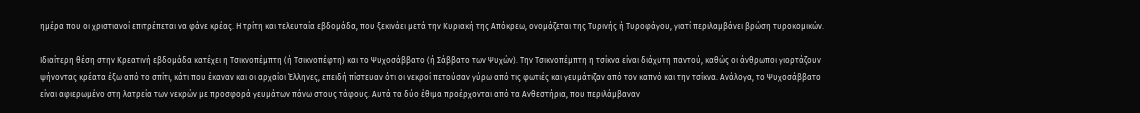ημέρα που οι χριστιανοί επιτρέπεται να φάνε κρέας. Η τρίτη και τελευταία εβδομάδα, που ξεκινάει μετά την Κυριακή της Απόκρεω, ονομάζεται της Τυρινής ή Τυροφάγου, γιατί περιλαμβάνει βρώση τυροκομικών.

Ιδιαίτερη θέση στην Κρεατινή εβδομάδα κατέχει η Τσικνοπέμπτη (ή Τσικνοπέφτη) και το Ψυχοσάββατο (ή Σάββατο των Ψυχών). Την Τσικνοπέμπτη η τσίκνα είναι διάχυτη παντού, καθώς οι άνθρωποι γιορτάζουν ψήνοντας κρέατα έξω από το σπίτι, κάτι που έκαναν και οι αρχαίοι Έλληνες, επειδή πίστευαν ότι οι νεκροί πετούσαν γύρω από τις φωτιές και γευμάτιζαν από τον καπνό και την τσίκνα. Ανάλογα, το Ψυχοσάββατο είναι αφιερωμένο στη λατρεία των νεκρών με προσφορά γευμάτων πάνω στους τάφους. Αυτά τα δύο έθιμα προέρχονται από τα Ανθεστήρια, που περιλάμβαναν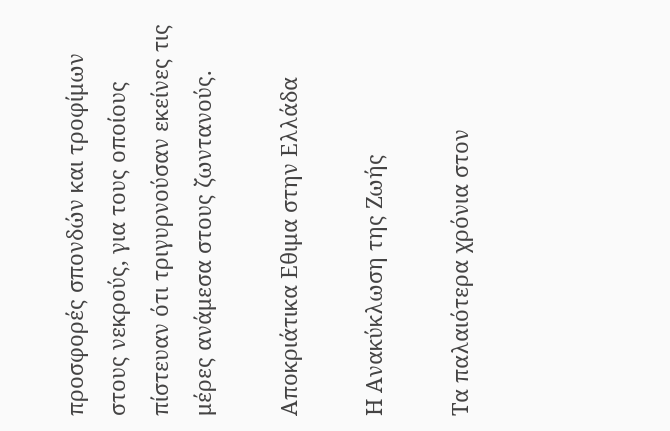προσφορές σπονδών και τροφίμων στους νεκρούς, για τους οποίους πίστευαν ότι τριγυρνούσαν εκείνες τις μέρες ανάμεσα στους ζωντανούς.

Αποκριάτικα Εθιμα στην Ελλάδα

Η Ανακύκλωση της Ζωής

Τα παλαιότερα χρόνια στον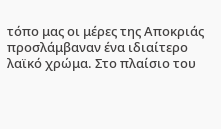τόπο μας οι μέρες της Αποκριάς προσλάμβαναν ένα ιδιαίτερο λαϊκό χρώμα. Στο πλαίσιο του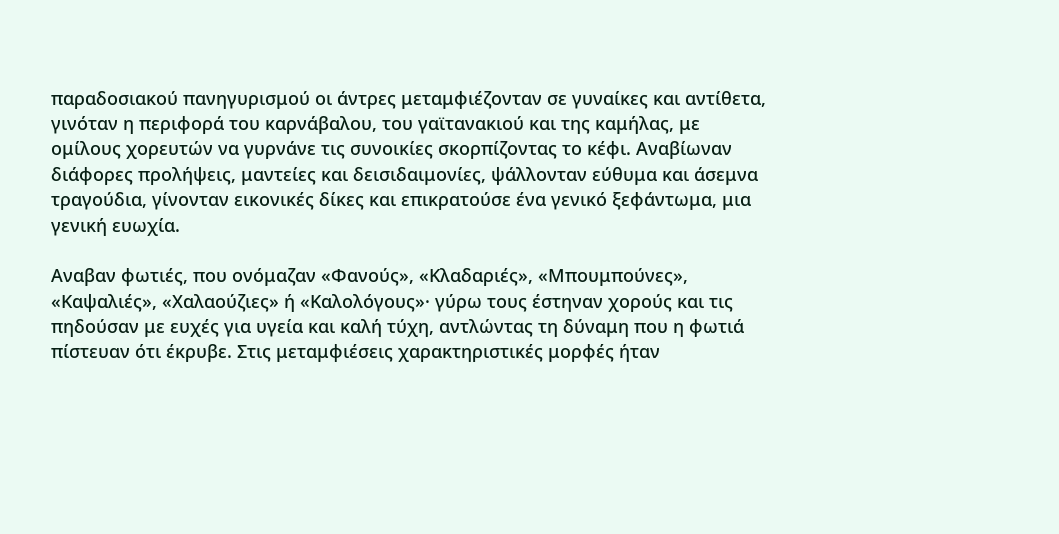παραδοσιακού πανηγυρισμού οι άντρες μεταμφιέζονταν σε γυναίκες και αντίθετα, γινόταν η περιφορά του καρνάβαλου, του γαϊτανακιού και της καμήλας, με ομίλους χορευτών να γυρνάνε τις συνοικίες σκορπίζοντας το κέφι. Αναβίωναν διάφορες προλήψεις, μαντείες και δεισιδαιμονίες, ψάλλονταν εύθυμα και άσεμνα τραγούδια, γίνονταν εικονικές δίκες και επικρατούσε ένα γενικό ξεφάντωμα, μια γενική ευωχία.

Αναβαν φωτιές, που ονόμαζαν «Φανούς», «Κλαδαριές», «Μπουμπούνες», «Καψαλιές», «Χαλαούζιες» ή «Καλολόγους»· γύρω τους έστηναν χορούς και τις πηδούσαν με ευχές για υγεία και καλή τύχη, αντλώντας τη δύναμη που η φωτιά πίστευαν ότι έκρυβε. Στις μεταμφιέσεις χαρακτηριστικές μορφές ήταν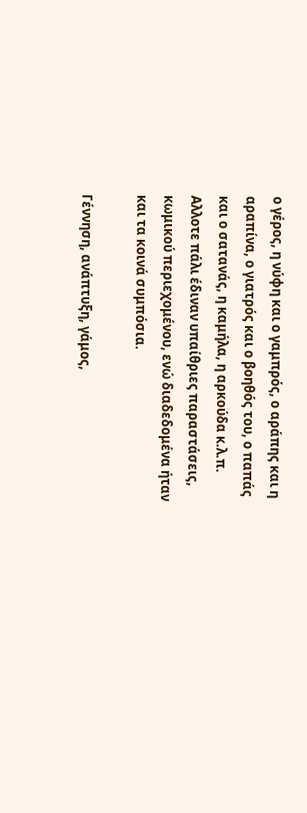ο γέρος, η νύφη και ο γαμπρός, ο αράπης και η αραπίνα, ο γιατρός και ο βοηθός του, ο παπάς και ο σατανάς, η καμήλα, η αρκούδα κ.λ.π. Αλλοτε πάλι έδιναν υπαίθριες παραστάσεις, κωμικού περιεχομένου, ενώ διαδεδομένα ήταν και τα κοινά συμπόσια.

Γέννηση, ανάπτυξη, γάμος,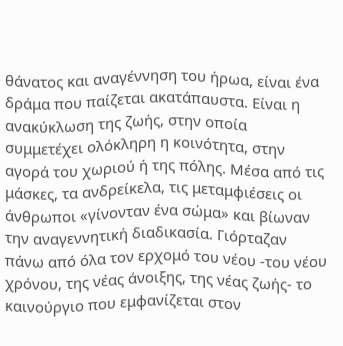θάνατος και αναγέννηση του ήρωα, είναι ένα δράμα που παίζεται ακατάπαυστα. Είναι η ανακύκλωση της ζωής, στην οποία συμμετέχει ολόκληρη η κοινότητα, στην αγορά του χωριού ή της πόλης. Μέσα από τις μάσκες, τα ανδρείκελα, τις μεταμφιέσεις οι άνθρωποι «γίνονταν ένα σώμα» και βίωναν την αναγεννητική διαδικασία. Γιόρταζαν πάνω από όλα τον ερχομό του νέου -του νέου χρόνου, της νέας άνοιξης, της νέας ζωής- το καινούργιο που εμφανίζεται στον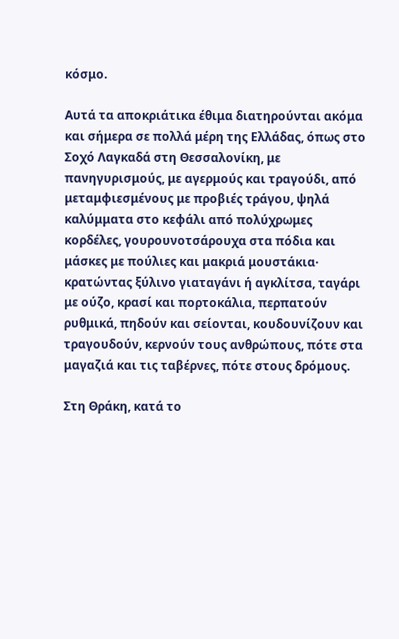κόσμο.

Αυτά τα αποκριάτικα έθιμα διατηρούνται ακόμα και σήμερα σε πολλά μέρη της Ελλάδας, όπως στο Σοχό Λαγκαδά στη Θεσσαλονίκη, με πανηγυρισμούς, με αγερμούς και τραγούδι, από μεταμφιεσμένους με προβιές τράγου, ψηλά καλύμματα στο κεφάλι από πολύχρωμες κορδέλες, γουρουνοτσάρουχα στα πόδια και μάσκες με πούλιες και μακριά μουστάκια· κρατώντας ξύλινο γιαταγάνι ή αγκλίτσα, ταγάρι με ούζο, κρασί και πορτοκάλια, περπατούν ρυθμικά, πηδούν και σείονται, κουδουνίζουν και τραγουδούν, κερνούν τους ανθρώπους, πότε στα μαγαζιά και τις ταβέρνες, πότε στους δρόμους.

Στη Θράκη, κατά το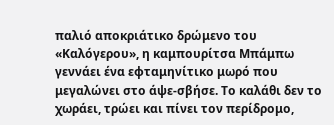παλιό αποκριάτικο δρώμενο του «Καλόγερου», η καμπουρίτσα Μπάμπω γεννάει ένα εφταμηνίτικο μωρό που μεγαλώνει στο άψε-σβήσε. Το καλάθι δεν το χωράει, τρώει και πίνει τον περίδρομο,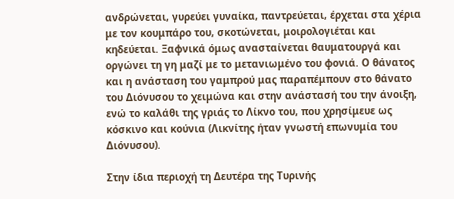ανδρώνεται, γυρεύει γυναίκα, παντρεύεται, έρχεται στα χέρια με τον κουμπάρο του, σκοτώνεται, μοιρολογιέται και κηδεύεται. Ξαφνικά όμως ανασταίνεται θαυματουργά και οργώνει τη γη μαζί με το μετανιωμένο του φονιά. Ο θάνατος και η ανάσταση του γαμπρού μας παραπέμπουν στο θάνατο του Διόνυσου το χειμώνα και στην ανάστασή του την άνοιξη, ενώ το καλάθι της γριάς το Λίκνο του, που χρησίμευε ως κόσκινο και κούνια (Λικνίτης ήταν γνωστή επωνυμία του Διόνυσου).

Στην ίδια περιοχή τη Δευτέρα της Τυρινής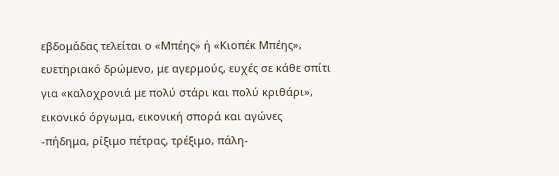εβδομάδας τελείται ο «Μπέης» ή «Κιοπέκ Μπέης», ευετηριακό δρώμενο, με αγερμούς, ευχές σε κάθε σπίτι για «καλοχρονιά με πολύ στάρι και πολύ κριθάρι», εικονικό όργωμα, εικονική σπορά και αγώνες -πήδημα, ρίξιμο πέτρας, τρέξιμο, πάλη-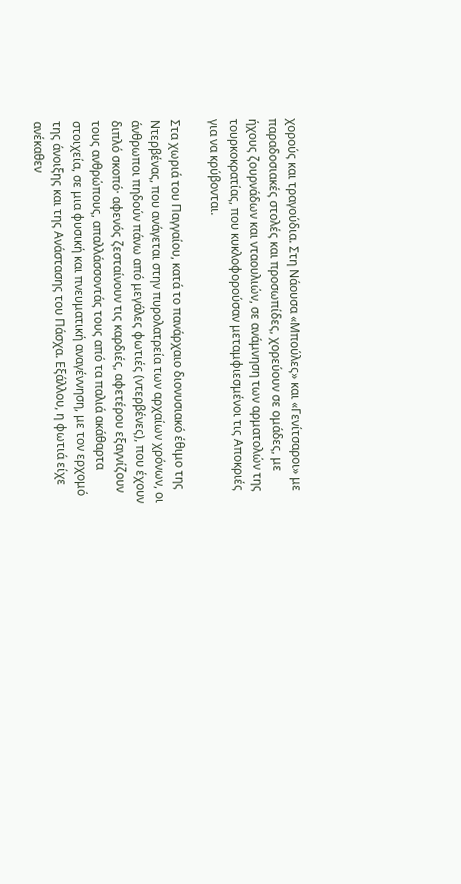χορούς και τραγούδια. Στη Νάουσα «Μπούλες» και «Γενίτσαροι» με παραδοσιακές στολές και προσωπίδες, χορεύουν σε ομάδες, με ήχους ζουρνάδων και νταουλιών, σε ανάμνηση των αρματολών της τουρκοκρατίας, που κυκλοφορούσαν μεταμφιεσμένοι τις Αποκριές για να κρύβονται.

Στα χωριά του Παγγαίου, κατά το πανάρχαιο διονυσιακό έθιμο της Ντερβένας, που ανάγεται στην πυρολατρεία των αρχαίων χρόνων, οι άνθρωποι πηδούν πάνω από μεγάλες φωτιές (ντερβένες), που έχουν διπλό σκοπό· αφενός ζεσταίνουν τις καρδιές, αφετέρου εξαγνίζουν τους ανθρώπους, απαλλάσσοντάς τους από τα παλιά ακάθαρτα στοιχεία, σε μια φυσική και πνευματική αναγέννηση, με τον ερχομό της άνοιξης και της Ανάστασης του Πάσχα. Εξάλλου, η φωτιά είχε ανέκαθεν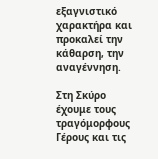εξαγνιστικό χαρακτήρα και προκαλεί την κάθαρση, την αναγέννηση.

Στη Σκύρο έχουμε τους τραγόμορφους Γέρους και τις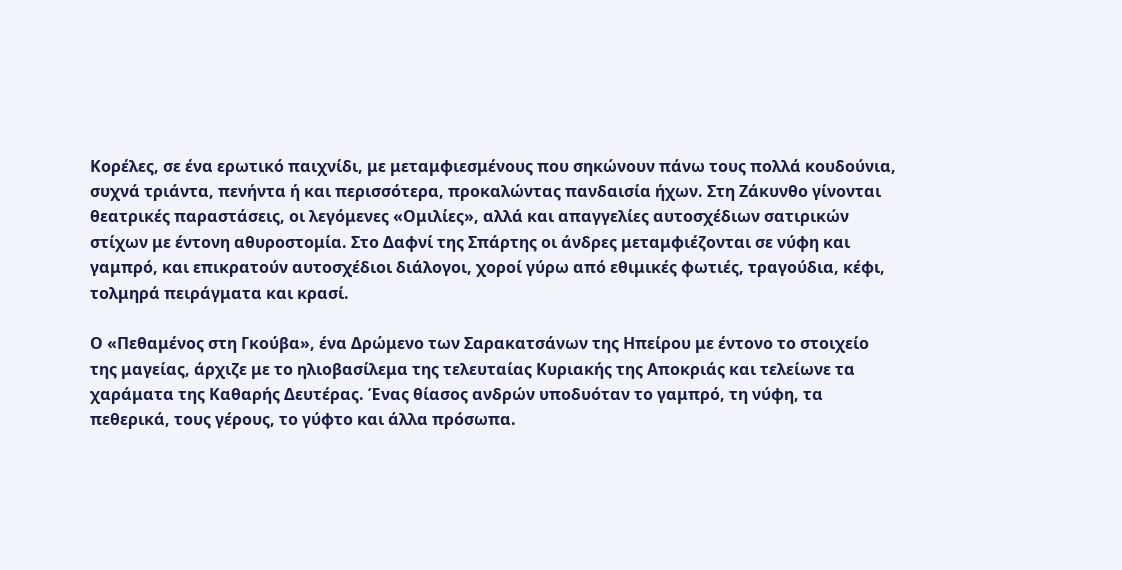Κορέλες, σε ένα ερωτικό παιχνίδι, με μεταμφιεσμένους που σηκώνουν πάνω τους πολλά κουδούνια, συχνά τριάντα, πενήντα ή και περισσότερα, προκαλώντας πανδαισία ήχων. Στη Ζάκυνθο γίνονται θεατρικές παραστάσεις, οι λεγόμενες «Ομιλίες», αλλά και απαγγελίες αυτοσχέδιων σατιρικών στίχων με έντονη αθυροστομία. Στο Δαφνί της Σπάρτης οι άνδρες μεταμφιέζονται σε νύφη και γαμπρό, και επικρατούν αυτοσχέδιοι διάλογοι, χοροί γύρω από εθιμικές φωτιές, τραγούδια, κέφι, τολμηρά πειράγματα και κρασί.

Ο «Πεθαμένος στη Γκούβα», ένα Δρώμενο των Σαρακατσάνων της Ηπείρου με έντονο το στοιχείο της μαγείας, άρχιζε με το ηλιοβασίλεμα της τελευταίας Κυριακής της Αποκριάς και τελείωνε τα χαράματα της Καθαρής Δευτέρας. Ένας θίασος ανδρών υποδυόταν το γαμπρό, τη νύφη, τα πεθερικά, τους γέρους, το γύφτο και άλλα πρόσωπα.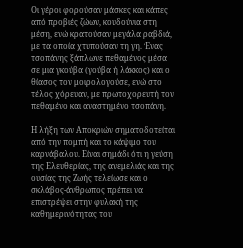Οι γέροι φορούσαν μάσκες και κάπες από προβιές ζώων, κουδούνια στη μέση, ενώ κρατούσαν μεγάλα ραβδιά, με τα οποία χτυπούσαν τη γη. Ένας τσοπάνης ξάπλωνε πεθαμένος μέσα σε μια γκούβα (γούβα ή λάκκος) και ο θίασος τον μοιρολογούσε, ενώ στο τέλος χόρευαν, με πρωτοχορευτή τον πεθαμένο και αναστημένο τσοπάνη.

Η λήξη των Αποκριών σηματοδοτείται από την πομπή και το κάψιμο του καρνάβαλου. Είναι σημάδι ότι η γεύση της Ελευθερίας, της ανεμελιάς και της ουσίας της Ζωής τελείωσε και ο σκλάβος-άνθρωπος πρέπει να επιστρέψει στην φυλακή της καθημερινότητας του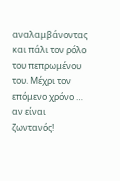αναλαμβάνοντας και πάλι τον ρόλο του πεπρωμένου του. Μέχρι τον επόμενο χρόνο … αν είναι ζωντανός!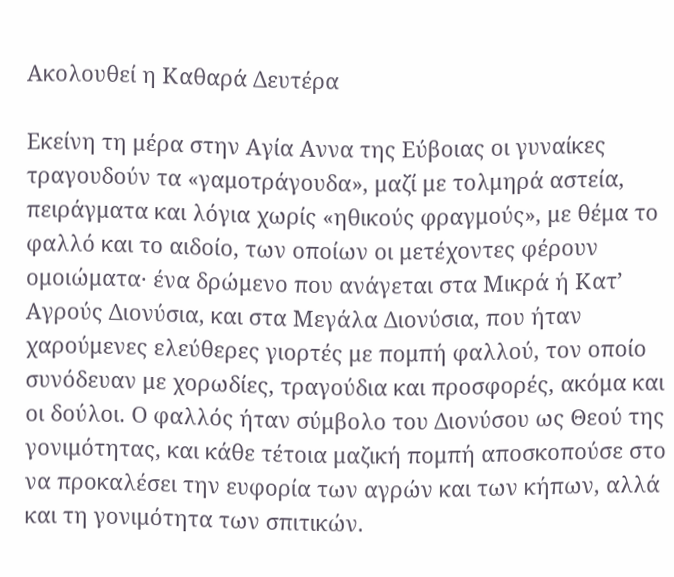Ακολουθεί η Καθαρά Δευτέρα

Εκείνη τη μέρα στην Αγία Αννα της Εύβοιας οι γυναίκες τραγουδούν τα «γαμοτράγουδα», μαζί με τολμηρά αστεία, πειράγματα και λόγια χωρίς «ηθικούς φραγμούς», με θέμα το φαλλό και το αιδοίο, των οποίων οι μετέχοντες φέρουν ομοιώματα· ένα δρώμενο που ανάγεται στα Μικρά ή Κατ’ Αγρούς Διονύσια, και στα Μεγάλα Διονύσια, που ήταν χαρούμενες ελεύθερες γιορτές με πομπή φαλλού, τον οποίο συνόδευαν με χορωδίες, τραγούδια και προσφορές, ακόμα και οι δούλοι. Ο φαλλός ήταν σύμβολο του Διονύσου ως Θεού της γονιμότητας, και κάθε τέτοια μαζική πομπή αποσκοπούσε στο να προκαλέσει την ευφορία των αγρών και των κήπων, αλλά και τη γονιμότητα των σπιτικών.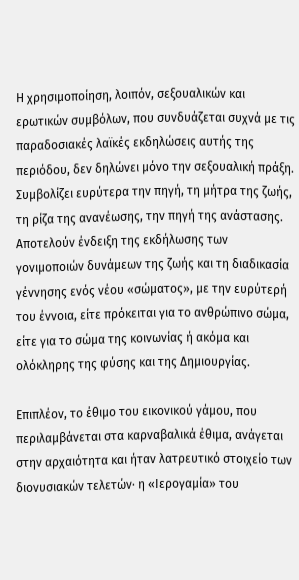Η χρησιμοποίηση, λοιπόν, σεξουαλικών και ερωτικών συμβόλων, που συνδυάζεται συχνά με τις παραδοσιακές λαϊκές εκδηλώσεις αυτής της περιόδου, δεν δηλώνει μόνο την σεξουαλική πράξη. Συμβολίζει ευρύτερα την πηγή, τη μήτρα της ζωής, τη ρίζα της ανανέωσης, την πηγή της ανάστασης. Αποτελούν ένδειξη της εκδήλωσης των γονιμοποιών δυνάμεων της ζωής και τη διαδικασία γέννησης ενός νέου «σώματος», με την ευρύτερή του έννοια, είτε πρόκειται για το ανθρώπινο σώμα, είτε για το σώμα της κοινωνίας ή ακόμα και ολόκληρης της φύσης και της Δημιουργίας.

Επιπλέον, το έθιμο του εικονικού γάμου, που περιλαμβάνεται στα καρναβαλικά έθιμα, ανάγεται στην αρχαιότητα και ήταν λατρευτικό στοιχείο των διονυσιακών τελετών· η «Ιερογαμία» του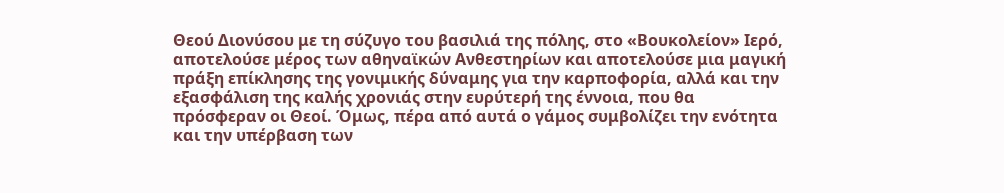Θεού Διονύσου με τη σύζυγο του βασιλιά της πόλης, στο «Βουκολείον» Ιερό, αποτελούσε μέρος των αθηναϊκών Ανθεστηρίων και αποτελούσε μια μαγική πράξη επίκλησης της γονιμικής δύναμης για την καρποφορία, αλλά και την εξασφάλιση της καλής χρονιάς στην ευρύτερή της έννοια, που θα πρόσφεραν οι Θεοί. Όμως, πέρα από αυτά ο γάμος συμβολίζει την ενότητα και την υπέρβαση των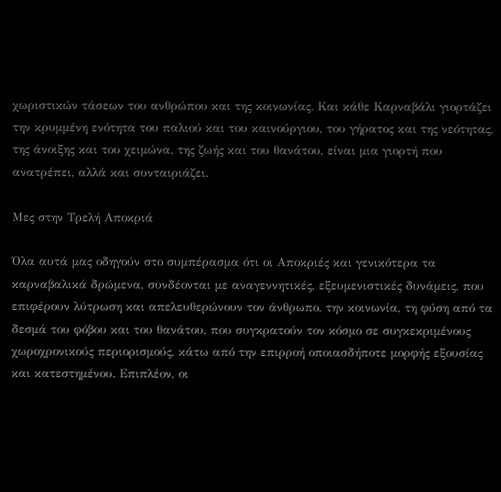χωριστικών τάσεων του ανθρώπου και της κοινωνίας. Και κάθε Καρναβάλι γιορτάζει την κρυμμένη ενότητα του παλιού και του καινούργιου, του γήρατος και της νεότητας, της άνοιξης και του χειμώνα, της ζωής και του θανάτου, είναι μια γιορτή που ανατρέπει, αλλά και συνταιριάζει.

Μες στην Τρελή Αποκριά

Όλα αυτά μας οδηγούν στο συμπέρασμα ότι οι Αποκριές και γενικότερα τα καρναβαλικά δρώμενα, συνδέονται με αναγεννητικές, εξευμενιστικές δυνάμεις, που επιφέρουν λύτρωση και απελευθερώνουν τον άνθρωπο, την κοινωνία, τη φύση από τα δεσμά του φόβου και του θανάτου, που συγκρατούν τον κόσμο σε συγκεκριμένους χωροχρονικούς περιορισμούς, κάτω από την επιρροή οποιασδήποτε μορφής εξουσίας και κατεστημένου. Επιπλέον, οι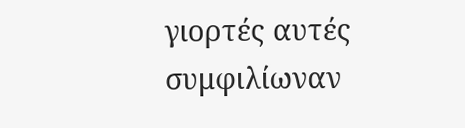γιορτές αυτές συμφιλίωναν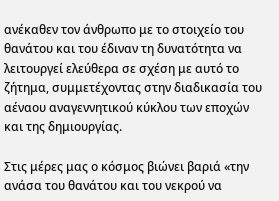ανέκαθεν τον άνθρωπο με το στοιχείο του θανάτου και του έδιναν τη δυνατότητα να λειτουργεί ελεύθερα σε σχέση με αυτό το ζήτημα, συμμετέχοντας στην διαδικασία του αέναου αναγεννητικού κύκλου των εποχών και της δημιουργίας.

Στις μέρες μας ο κόσμος βιώνει βαριά «την ανάσα του θανάτου και του νεκρού να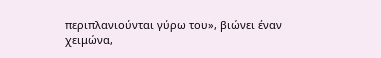περιπλανιούνται γύρω του», βιώνει έναν χειμώνα,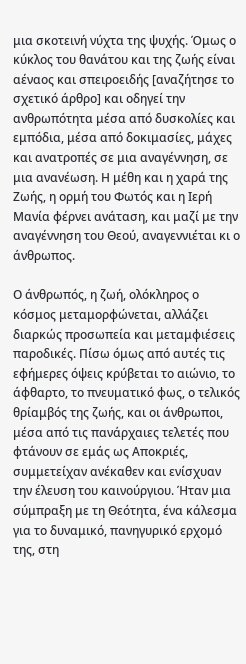μια σκοτεινή νύχτα της ψυχής. Όμως ο κύκλος του θανάτου και της ζωής είναι αέναος και σπειροειδής [αναζήτησε το σχετικό άρθρο] και οδηγεί την ανθρωπότητα μέσα από δυσκολίες και εμπόδια, μέσα από δοκιμασίες, μάχες και ανατροπές σε μια αναγέννηση, σε μια ανανέωση. Η μέθη και η χαρά της Ζωής, η ορμή του Φωτός και η Ιερή Μανία φέρνει ανάταση, και μαζί με την αναγέννηση του Θεού, αναγεννιέται κι ο άνθρωπος.

Ο άνθρωπός, η ζωή, ολόκληρος ο κόσμος μεταμορφώνεται, αλλάζει διαρκώς προσωπεία και μεταμφιέσεις παροδικές. Πίσω όμως από αυτές τις εφήμερες όψεις κρύβεται το αιώνιο, το άφθαρτο, το πνευματικό φως, ο τελικός θρίαμβός της ζωής, και οι άνθρωποι, μέσα από τις πανάρχαιες τελετές που φτάνουν σε εμάς ως Αποκριές, συμμετείχαν ανέκαθεν και ενίσχυαν την έλευση του καινούργιου. Ήταν μια σύμπραξη με τη Θεότητα, ένα κάλεσμα για το δυναμικό, πανηγυρικό ερχομό της, στη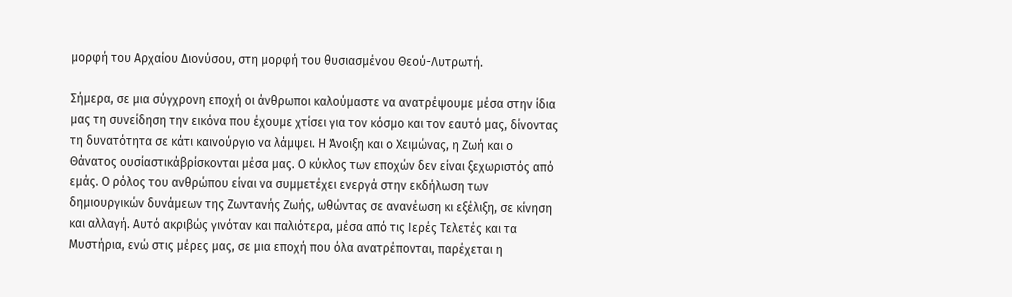μορφή του Αρχαίου Διονύσου, στη μορφή του θυσιασμένου Θεού-Λυτρωτή.

Σήμερα, σε μια σύγχρονη εποχή οι άνθρωποι καλούμαστε να ανατρέψουμε μέσα στην ίδια μας τη συνείδηση την εικόνα που έχουμε χτίσει για τον κόσμο και τον εαυτό μας, δίνοντας τη δυνατότητα σε κάτι καινούργιο να λάμψει. Η Άνοιξη και ο Χειμώνας, η Ζωή και ο Θάνατος ουσίαστικάβρίσκονται μέσα μας. Ο κύκλος των εποχών δεν είναι ξεχωριστός από εμάς. Ο ρόλος του ανθρώπου είναι να συμμετέχει ενεργά στην εκδήλωση των δημιουργικών δυνάμεων της Ζωντανής Ζωής, ωθώντας σε ανανέωση κι εξέλιξη, σε κίνηση και αλλαγή. Αυτό ακριβώς γινόταν και παλιότερα, μέσα από τις Ιερές Τελετές και τα Μυστήρια, ενώ στις μέρες μας, σε μια εποχή που όλα ανατρέπονται, παρέχεται η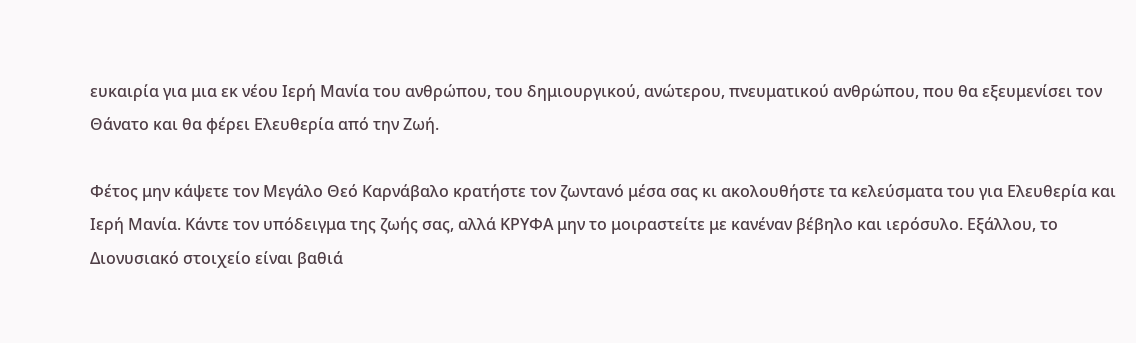ευκαιρία για μια εκ νέου Ιερή Μανία του ανθρώπου, του δημιουργικού, ανώτερου, πνευματικού ανθρώπου, που θα εξευμενίσει τον Θάνατο και θα φέρει Ελευθερία από την Ζωή.

Φέτος μην κάψετε τον Μεγάλο Θεό Καρνάβαλο κρατήστε τον ζωντανό μέσα σας κι ακολουθήστε τα κελεύσματα του για Ελευθερία και Ιερή Μανία. Κάντε τον υπόδειγμα της ζωής σας, αλλά ΚΡΥΦΑ μην το μοιραστείτε με κανέναν βέβηλο και ιερόσυλο. Εξάλλου, το Διονυσιακό στοιχείο είναι βαθιά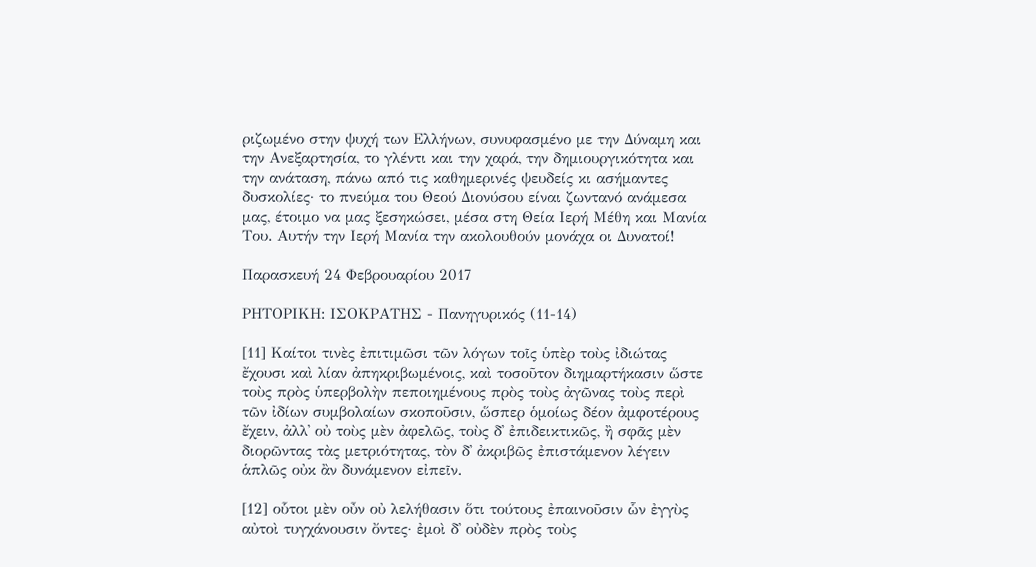ριζωμένο στην ψυχή των Ελλήνων, συνυφασμένο με την Δύναμη και την Ανεξαρτησία, το γλέντι και την χαρά, την δημιουργικότητα και την ανάταση, πάνω από τις καθημερινές ψευδείς κι ασήμαντες δυσκολίες· το πνεύμα του Θεού Διονύσου είναι ζωντανό ανάμεσα μας, έτοιμο να μας ξεσηκώσει, μέσα στη Θεία Ιερή Μέθη και Μανία Του. Αυτήν την Ιερή Μανία την ακολουθούν μονάχα οι Δυνατοί!

Παρασκευή 24 Φεβρουαρίου 2017

ΡΗΤΟΡΙΚΗ: ΙΣΟΚΡΑΤΗΣ - Πανηγυρικός (11-14)

[11] Καίτοι τινὲς ἐπιτιμῶσι τῶν λόγων τοῖς ὑπὲρ τοὺς ἰδιώτας ἔχουσι καὶ λίαν ἀπηκριβωμένοις, καὶ τοσοῦτον διημαρτήκασιν ὥστε τοὺς πρὸς ὑπερβολὴν πεποιημένους πρὸς τοὺς ἀγῶνας τοὺς περὶ τῶν ἰδίων συμβολαίων σκοποῦσιν, ὥσπερ ὁμοίως δέον ἀμφοτέρους ἔχειν, ἀλλ᾽ οὐ τοὺς μὲν ἀφελῶς, τοὺς δ᾽ ἐπιδεικτικῶς, ἢ σφᾶς μὲν διορῶντας τὰς μετριότητας, τὸν δ᾽ ἀκριβῶς ἐπιστάμενον λέγειν ἁπλῶς οὐκ ἂν δυνάμενον εἰπεῖν.

[12] οὗτοι μὲν οὖν οὐ λελήθασιν ὅτι τούτους ἐπαινοῦσιν ὧν ἐγγὺς αὐτοὶ τυγχάνουσιν ὄντες· ἐμοὶ δ᾽ οὐδὲν πρὸς τοὺς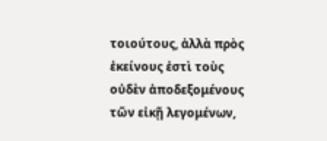τοιούτους, ἀλλὰ πρὸς ἐκείνους ἐστὶ τοὺς οὐδὲν ἀποδεξομένους τῶν εἰκῇ λεγομένων,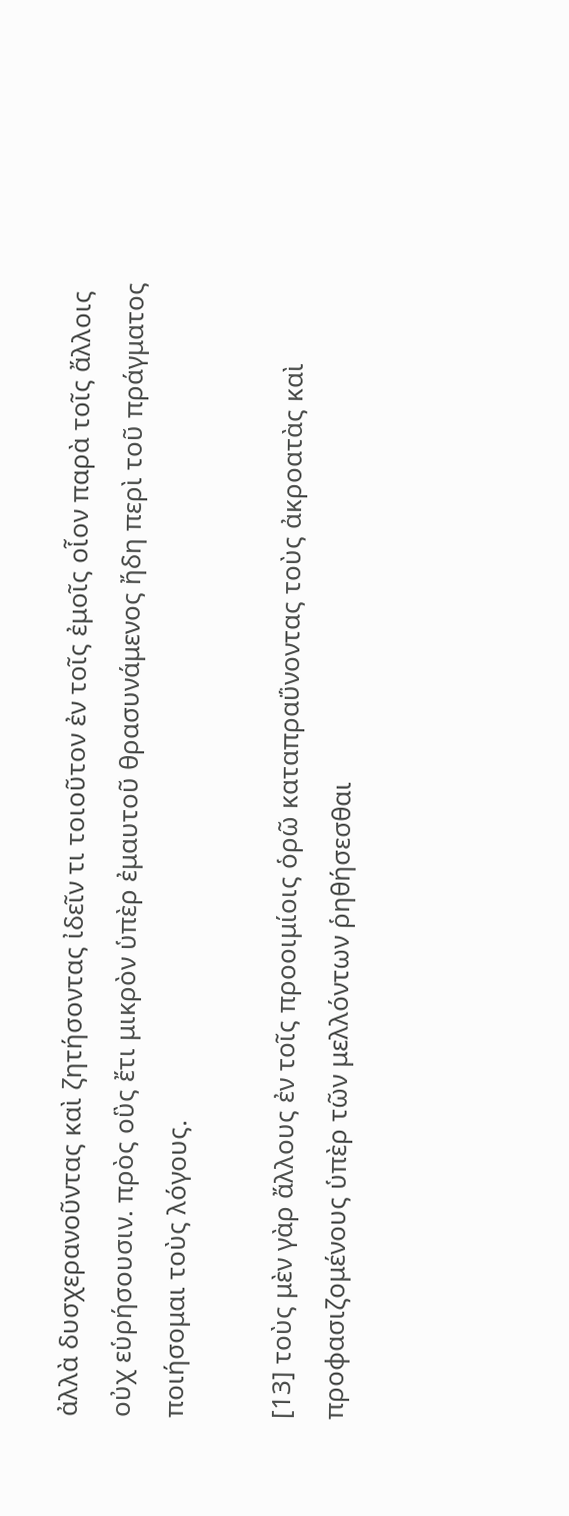ἀλλὰ δυσχερανοῦντας καὶ ζητήσοντας ἰδεῖν τι τοιοῦτον ἐν τοῖς ἐμοῖς οἷον παρὰ τοῖς ἄλλοις οὐχ εὑρήσουσιν. πρὸς οὓς ἔτι μικρὸν ὑπὲρ ἐμαυτοῦ θρασυνάμενος ἤδη περὶ τοῦ πράγματος ποιήσομαι τοὺς λόγους.

[13] τοὺς μὲν γὰρ ἄλλους ἐν τοῖς προοιμίοις ὁρῶ καταπραΰνοντας τοὺς ἀκροατὰς καὶ προφασιζομένους ὑπὲρ τῶν μελλόντων ῥηθήσεσθαι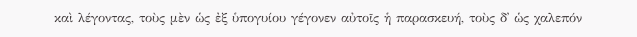καὶ λέγοντας, τοὺς μὲν ὡς ἐξ ὑπογυίου γέγονεν αὐτοῖς ἡ παρασκευή, τοὺς δ᾽ ὡς χαλεπόν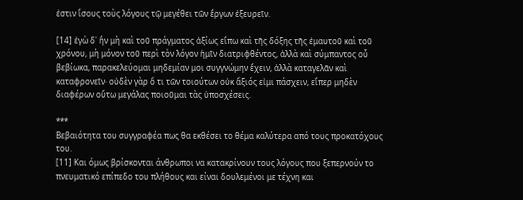ἐστιν ἴσους τοὺς λόγους τῷ μεγέθει τῶν ἔργων ἐξευρεῖν.

[14] ἐγὼ δ᾽ ἢν μὴ καὶ τοῦ πράγματος ἀξίως εἴπω καὶ τῆς δόξης τῆς ἐμαυτοῦ καὶ τοῦ χρόνου, μὴ μόνον τοῦ περὶ τὸν λόγον ἡμῖν διατριφθέντος, ἀλλὰ καὶ σύμπαντος οὗ βεβίωκα, παρακελεύομαι μηδεμίαν μοι συγγνώμην ἔχειν, ἀλλὰ καταγελᾶν καὶ καταφρονεῖν· οὐδὲν γὰρ ὅ τι τῶν τοιούτων οὐκ ἄξιός εἰμι πάσχειν, εἴπερ μηδὲν διαφέρων οὕτω μεγάλας ποιοῦμαι τὰς ὑποσχέσεις.

***
Βεβαιότητα του συγγραφέα πως θα εκθέσει το θέμα καλύτερα από τους προκατόχους του.
[11] Και όμως βρίσκονται άνθρωποι να κατακρίνουν τους λόγους που ξεπερνούν το πνευματικό επίπεδο του πλήθους και είναι δουλεμένοι με τέχνη και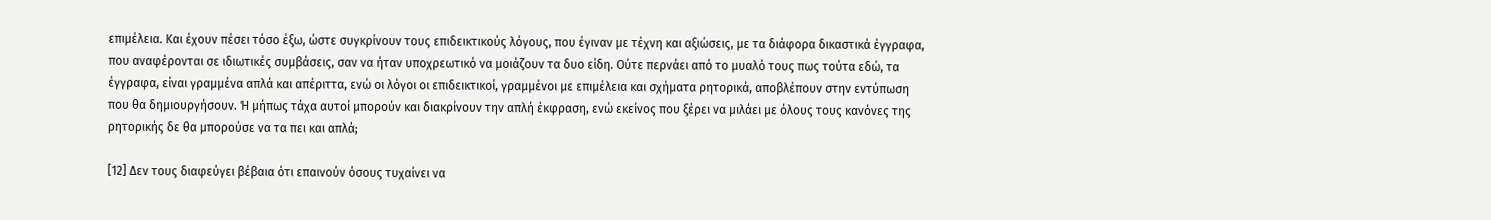επιμέλεια. Και έχουν πέσει τόσο έξω, ώστε συγκρίνουν τους επιδεικτικούς λόγους, που έγιναν με τέχνη και αξιώσεις, με τα διάφορα δικαστικά έγγραφα, που αναφέρονται σε ιδιωτικές συμβάσεις, σαν να ήταν υποχρεωτικό να μοιάζουν τα δυο είδη. Ούτε περνάει από το μυαλό τους πως τούτα εδώ, τα έγγραφα, είναι γραμμένα απλά και απέριττα, ενώ οι λόγοι οι επιδεικτικοί, γραμμένοι με επιμέλεια και σχήματα ρητορικά, αποβλέπουν στην εντύπωση που θα δημιουργήσουν. Ή μήπως τάχα αυτοί μπορούν και διακρίνουν την απλή έκφραση, ενώ εκείνος που ξέρει να μιλάει με όλους τους κανόνες της ρητορικής δε θα μπορούσε να τα πει και απλά;

[12] Δεν τους διαφεύγει βέβαια ότι επαινούν όσους τυχαίνει να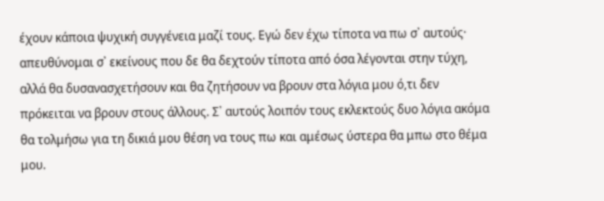έχουν κάποια ψυχική συγγένεια μαζί τους. Εγώ δεν έχω τίποτα να πω σ᾽ αυτούς· απευθύνομαι σ᾽ εκείνους που δε θα δεχτούν τίποτα από όσα λέγονται στην τύχη, αλλά θα δυσανασχετήσουν και θα ζητήσουν να βρουν στα λόγια μου ό,τι δεν πρόκειται να βρουν στους άλλους. Σ᾽ αυτούς λοιπόν τους εκλεκτούς δυο λόγια ακόμα θα τολμήσω για τη δικιά μου θέση να τους πω και αμέσως ύστερα θα μπω στο θέμα μου.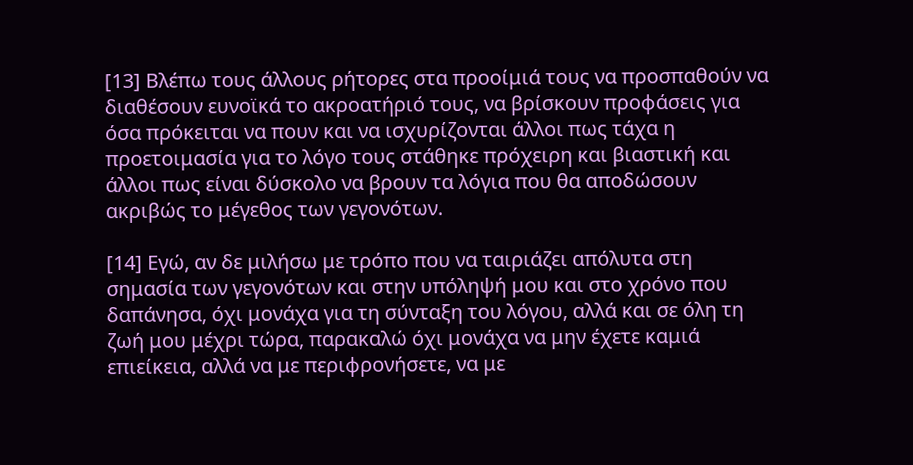[13] Βλέπω τους άλλους ρήτορες στα προοίμιά τους να προσπαθούν να διαθέσουν ευνοϊκά το ακροατήριό τους, να βρίσκουν προφάσεις για όσα πρόκειται να πουν και να ισχυρίζονται άλλοι πως τάχα η προετοιμασία για το λόγο τους στάθηκε πρόχειρη και βιαστική και άλλοι πως είναι δύσκολο να βρουν τα λόγια που θα αποδώσουν ακριβώς το μέγεθος των γεγονότων.

[14] Εγώ, αν δε μιλήσω με τρόπο που να ταιριάζει απόλυτα στη σημασία των γεγονότων και στην υπόληψή μου και στο χρόνο που δαπάνησα, όχι μονάχα για τη σύνταξη του λόγου, αλλά και σε όλη τη ζωή μου μέχρι τώρα, παρακαλώ όχι μονάχα να μην έχετε καμιά επιείκεια, αλλά να με περιφρονήσετε, να με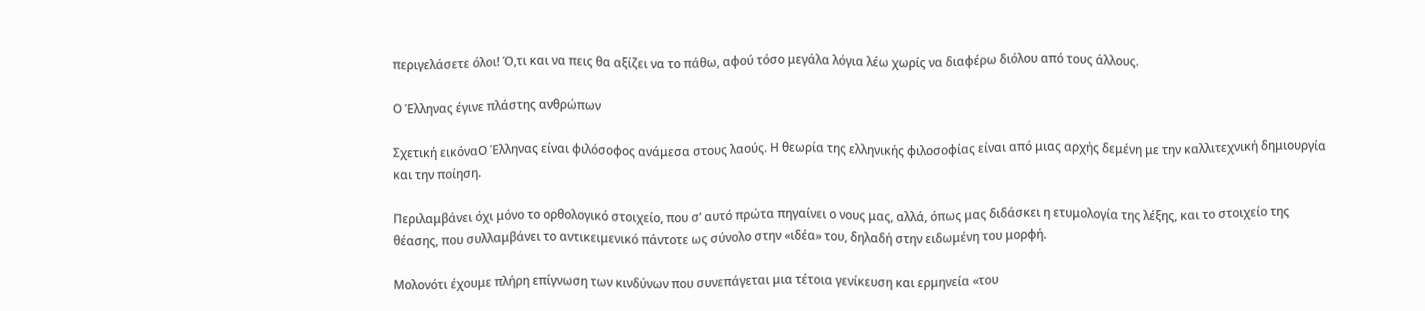περιγελάσετε όλοι! Ό,τι και να πεις θα αξίζει να το πάθω, αφού τόσο μεγάλα λόγια λέω χωρίς να διαφέρω διόλου από τους άλλους.

Ο Έλληνας έγινε πλάστης ανθρώπων

Σχετική εικόναΟ Έλληνας είναι φιλόσοφος ανάμεσα στους λαούς. Η θεωρία της ελληνικής φιλοσοφίας είναι από μιας αρχής δεμένη με την καλλιτεχνική δημιουργία και την ποίηση.

Περιλαμβάνει όχι μόνο το ορθολογικό στοιχείο, που σ’ αυτό πρώτα πηγαίνει ο νους μας, αλλά, όπως μας διδάσκει η ετυμολογία της λέξης, και το στοιχείο της θέασης, που συλλαμβάνει το αντικειμενικό πάντοτε ως σύνολο στην «ιδέα» του, δηλαδή στην ειδωμένη του μορφή.

Μολονότι έχουμε πλήρη επίγνωση των κινδύνων που συνεπάγεται μια τέτοια γενίκευση και ερμηνεία «του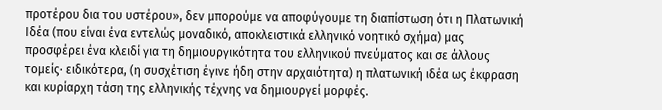προτέρου δια του υστέρου», δεν μπορούμε να αποφύγουμε τη διαπίστωση ότι η Πλατωνική Ιδέα (που είναι ένα εντελώς μοναδικό, αποκλειστικά ελληνικό νοητικό σχήμα) μας προσφέρει ένα κλειδί για τη δημιουργικότητα του ελληνικού πνεύματος και σε άλλους τομείς· ειδικότερα, (η συσχέτιση έγινε ήδη στην αρχαιότητα) η πλατωνική ιδέα ως έκφραση και κυρίαρχη τάση της ελληνικής τέχνης να δημιουργεί μορφές.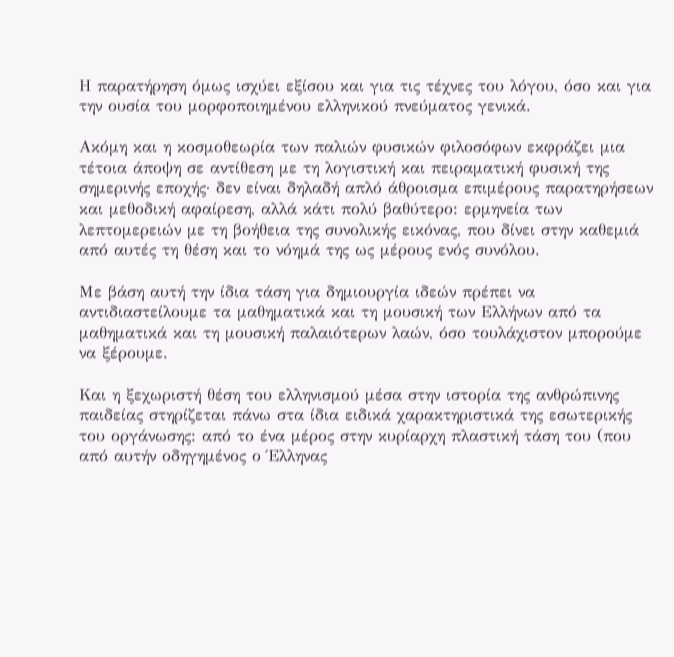Η παρατήρηση όμως ισχύει εξίσου και για τις τέχνες του λόγου, όσο και για την ουσία του μορφοποιημένου ελληνικού πνεύματος γενικά.

Ακόμη και η κοσμοθεωρία των παλιών φυσικών φιλοσόφων εκφράζει μια τέτοια άποψη σε αντίθεση με τη λογιστική και πειραματική φυσική της σημερινής εποχής· δεν είναι δηλαδή απλό άθροισμα επιμέρους παρατηρήσεων και μεθοδική αφαίρεση, αλλά κάτι πολύ βαθύτερο: ερμηνεία των λεπτομερειών με τη βοήθεια της συνολικής εικόνας, που δίνει στην καθεμιά από αυτές τη θέση και το νόημά της ως μέρους ενός συνόλου.

Με βάση αυτή την ίδια τάση για δημιουργία ιδεών πρέπει να αντιδιαστείλουμε τα μαθηματικά και τη μουσική των Ελλήνων από τα μαθηματικά και τη μουσική παλαιότερων λαών, όσο τουλάχιστον μπορούμε να ξέρουμε.

Και η ξεχωριστή θέση του ελληνισμού μέσα στην ιστορία της ανθρώπινης παιδείας στηρίζεται πάνω στα ίδια ειδικά χαρακτηριστικά της εσωτερικής του οργάνωσης: από το ένα μέρος στην κυρίαρχη πλαστική τάση του (που από αυτήν οδηγημένος ο Έλληνας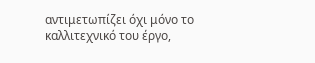αντιμετωπίζει όχι μόνο το καλλιτεχνικό του έργο,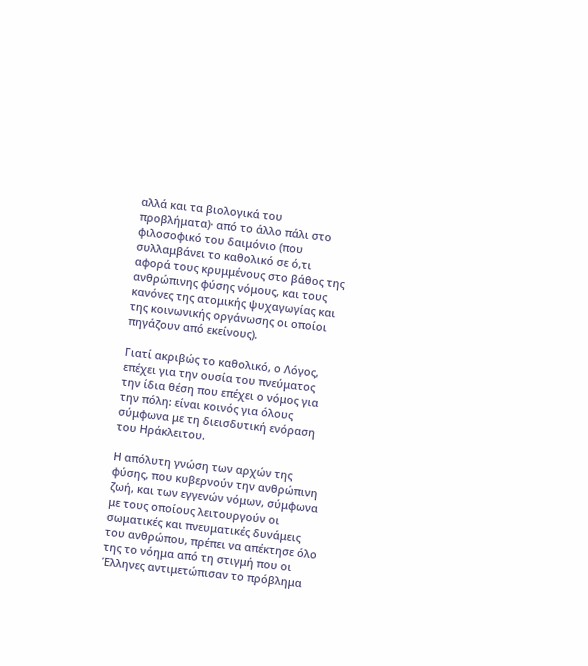αλλά και τα βιολογικά του προβλήματα)· από το άλλο πάλι στο φιλοσοφικό του δαιμόνιο (που συλλαμβάνει το καθολικό σε ό,τι αφορά τους κρυμμένους στο βάθος της ανθρώπινης φύσης νόμους, και τους κανόνες της ατομικής ψυχαγωγίας και της κοινωνικής οργάνωσης οι οποίοι πηγάζουν από εκείνους).

Γιατί ακριβώς το καθολικό, ο Λόγος, επέχει για την ουσία του πνεύματος την ίδια θέση που επέχει ο νόμος για την πόλη: είναι κοινός για όλους σύμφωνα με τη διεισδυτική ενόραση του Ηράκλειτου.

Η απόλυτη γνώση των αρχών της φύσης, που κυβερνούν την ανθρώπινη ζωή, και των εγγενών νόμων, σύμφωνα με τους οποίους λειτουργούν οι σωματικές και πνευματικές δυνάμεις του ανθρώπου, πρέπει να απέκτησε όλο της το νόημα από τη στιγμή που οι Έλληνες αντιμετώπισαν το πρόβλημα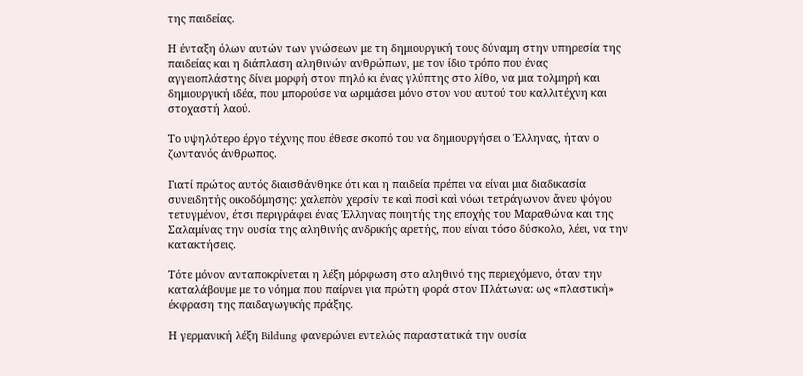της παιδείας.

Η ένταξη όλων αυτών των γνώσεων με τη δημιουργική τους δύναμη στην υπηρεσία της παιδείας και η διάπλαση αληθινών ανθρώπων, με τον ίδιο τρόπο που ένας αγγειοπλάστης δίνει μορφή στον πηλό κι ένας γλύπτης στο λίθο, να μια τολμηρή και δημιουργική ιδέα, που μπορούσε να ωριμάσει μόνο στον νου αυτού του καλλιτέχνη και στοχαστή λαού.

Το υψηλότερο έργο τέχνης που έθεσε σκοπό του να δημιουργήσει ο Έλληνας, ήταν ο ζωντανός άνθρωπος.

Γιατί πρώτος αυτός διαισθάνθηκε ότι και η παιδεία πρέπει να είναι μια διαδικασία συνειδητής οικοδόμησης: χαλεπὸν χερσίν τε καὶ ποσὶ καὶ νόωι τετράγωνον ἄνευ ψόγου τετυγμένον, έτσι περιγράφει ένας Έλληνας ποιητής της εποχής του Μαραθώνα και της Σαλαμίνας την ουσία της αληθινής ανδρικής αρετής, που είναι τόσο δύσκολο, λέει, να την κατακτήσεις.

Τότε μόνον ανταποκρίνεται η λέξη μόρφωση στο αληθινό της περιεχόμενο, όταν την καταλάβουμε με το νόημα που παίρνει για πρώτη φορά στον Πλάτωνα: ως «πλαστική» έκφραση της παιδαγωγικής πράξης.

Η γερμανική λέξη Bildung φανερώνει εντελώς παραστατικά την ουσία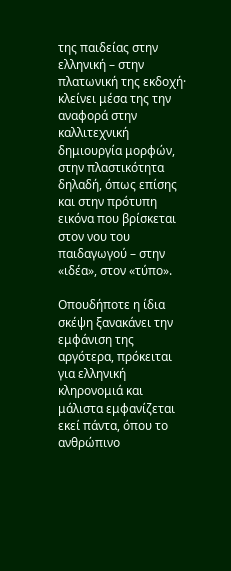της παιδείας στην ελληνική – στην πλατωνική της εκδοχή· κλείνει μέσα της την αναφορά στην καλλιτεχνική δημιουργία μορφών, στην πλαστικότητα δηλαδή, όπως επίσης και στην πρότυπη εικόνα που βρίσκεται στον νου του παιδαγωγού – στην «ιδέα», στον «τύπο».

Οπουδήποτε η ίδια σκέψη ξανακάνει την εμφάνιση της αργότερα, πρόκειται για ελληνική κληρονομιά και μάλιστα εμφανίζεται εκεί πάντα, όπου το ανθρώπινο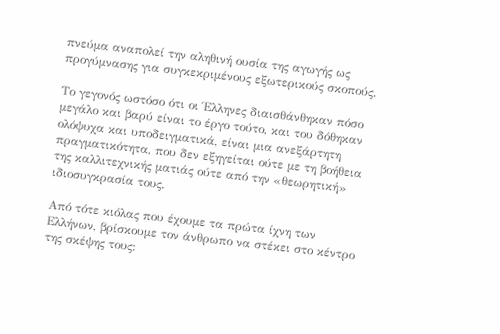πνεύμα αναπολεί την αληθινή ουσία της αγωγής ως προγύμνασης για συγκεκριμένους εξωτερικούς σκοπούς.

Το γεγονός ωστόσο ότι οι Έλληνες διαισθάνθηκαν πόσο μεγάλο και βαρύ είναι το έργο τούτο, και του δόθηκαν ολόψυχα και υποδειγματικά, είναι μια ανεξάρτητη πραγματικότητα, που δεν εξηγείται ούτε με τη βοήθεια της καλλιτεχνικής ματιάς ούτε από την «θεωρητική» ιδιοσυγκρασία τους.

Από τότε κιόλας που έχουμε τα πρώτα ίχνη των Ελλήνων, βρίσκουμε τον άνθρωπο να στέκει στο κέντρο της σκέψης τους: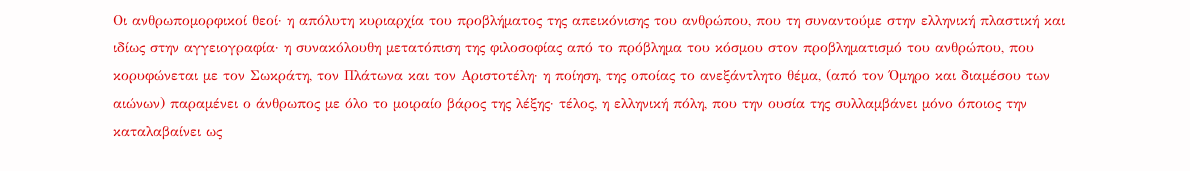Οι ανθρωπομορφικοί θεοί· η απόλυτη κυριαρχία του προβλήματος της απεικόνισης του ανθρώπου, που τη συναντούμε στην ελληνική πλαστική και ιδίως στην αγγειογραφία· η συνακόλουθη μετατόπιση της φιλοσοφίας από το πρόβλημα του κόσμου στον προβληματισμό του ανθρώπου, που κορυφώνεται με τον Σωκράτη, τον Πλάτωνα και τον Αριστοτέλη· η ποίηση, της οποίας το ανεξάντλητο θέμα, (από τον Όμηρο και διαμέσου των αιώνων) παραμένει ο άνθρωπος με όλο το μοιραίο βάρος της λέξης· τέλος, η ελληνική πόλη, που την ουσία της συλλαμβάνει μόνο όποιος την καταλαβαίνει ως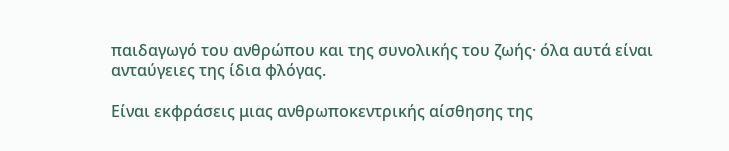παιδαγωγό του ανθρώπου και της συνολικής του ζωής· όλα αυτά είναι ανταύγειες της ίδια φλόγας.

Είναι εκφράσεις μιας ανθρωποκεντρικής αίσθησης της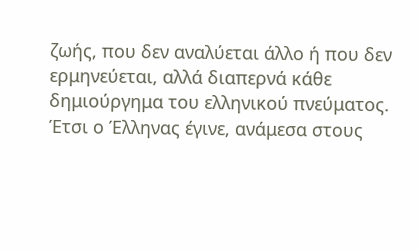ζωής, που δεν αναλύεται άλλο ή που δεν ερμηνεύεται, αλλά διαπερνά κάθε δημιούργημα του ελληνικού πνεύματος. Έτσι ο Έλληνας έγινε, ανάμεσα στους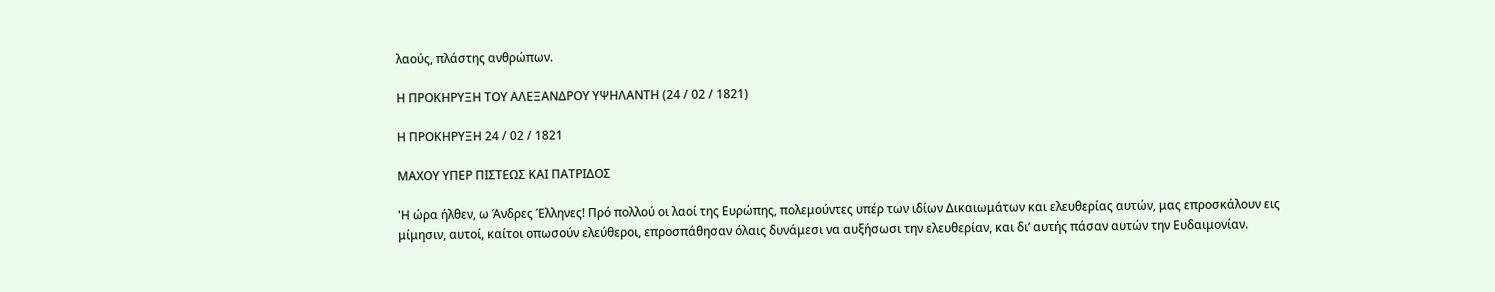λαούς, πλάστης ανθρώπων.

Η ΠΡΟΚΗΡΥΞΗ ΤΟΥ ΑΛΕΞΑΝΔΡΟΥ ΥΨΗΛΑΝΤΗ (24 / 02 / 1821)

Η ΠΡΟΚΗΡΥΞΗ 24 / 02 / 1821

ΜΑΧΟΥ ΥΠΕΡ ΠΙΣΤΕΩΣ ΚΑΙ ΠΑΤΡΙΔΟΣ

'Η ώρα ήλθεν, ω Άνδρες Έλληνες! Πρό πολλού οι λαοί της Ευρώπης, πολεμούντες υπέρ των ιδίων Δικαιωμάτων και ελευθερίας αυτών, μας επροσκάλουν εις μίμησιν, αυτοί, καίτοι οπωσούν ελεύθεροι, επροσπάθησαν όλαις δυνάμεσι να αυξήσωσι την ελευθερίαν, και δι’ αυτής πάσαν αυτών την Ευδαιμονίαν.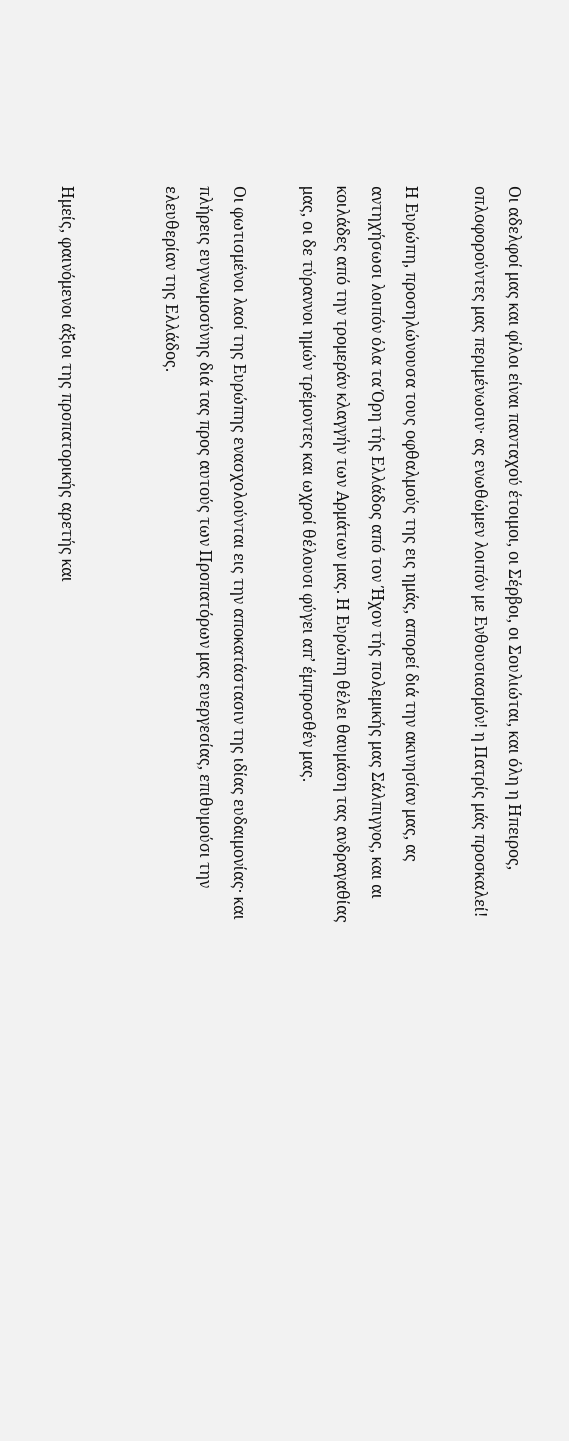Οι αδελφοί μας και φίλοι είναι πανταχού έτοιμοι, οι Σέρβοι, οι Σουλιώται, και όλη η Ηπειρος, οπλοφορούντες μας περιμένωσιν· ας ενωθώμεν λοιπόν με Ενθουσιασμόν! η Πατρίς μάς προσκαλεί!

Η Ευρώπη, προσηλώνουσα τους οφθαλμούς της εις ημάς, απορεί διά την ακινησίαν μας, ας αντηχήσωσι λοιπόν όλα τα Όρη τής Ελλάδος από τον Ήχον τής πολεμικής μας Σάλπιγγος, και αι κοιλάδες από την τρομεράν κλαγγήν των Αρμάτων μας. Η Ευρώπη θέλει θαυμάση τας ανδραγαθίας μας, οι δε τύραννοι ημών τρέμοντες και ωχροί θέλουσι φύγει απ’ έμπροσθέν μας.

Οι φωτισμένοι λαοί της Ευρώπης ενασχολούνται εις την αποκατάστασιν της ιδίας ευδαιμονίας· και πλήρεις ευγνωμοσύνης διά τας προς αυτούς των Προπατόρων μας ευεργεσίας, επιθυμούσι την ελευθερίαν της Ελλάδος.


Ημείς, φαινόμενοι άξιοι της προπατορικής αρετής και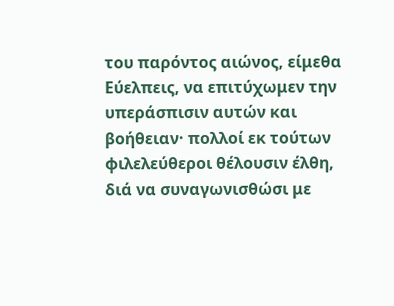του παρόντος αιώνος, είμεθα Εύελπεις, να επιτύχωμεν την υπεράσπισιν αυτών και βοήθειαν· πολλοί εκ τούτων φιλελεύθεροι θέλουσιν έλθη, διά να συναγωνισθώσι με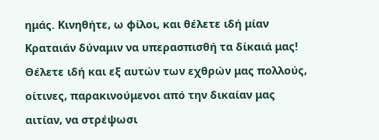ημάς. Κινηθήτε, ω φίλοι, και θέλετε ιδή μίαν Κραταιάν δύναμιν να υπερασπισθή τα δίκαιά μας! Θέλετε ιδή και εξ αυτών των εχθρών μας πολλούς, οίτινες, παρακινούμενοι από την δικαίαν μας αιτίαν, να στρέψωσι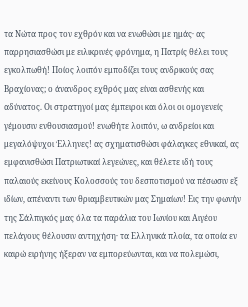τα Νώτα προς τον εχθρόν και να ενωθώσι με ημάς· ας παρρησιασθώσι με ειλικρινές φρόνημα, η Πατρίς θέλει τους εγκολπωθή! Ποίος λοιπόν εμποδίζει τους ανδρικούς σας Βραχίονας; ο άνανδρος εχθρός μας είναι ασθενής και αδύνατος. Οι στρατηγοί μας έμπειροι και όλοι οι ομογενείς γέμουσιν ενθουσιασμού! ενωθήτε λοιπόν, ω ανδρείοι και μεγαλόψυχοι Έλληνες! ας σχηματισθώσι φάλαγκες εθνικαί, ας εμφανισθώσι Πατριωτικαί λεγεώνες, και θέλετε ιδή τους παλαιούς εκείνους Κολοσσούς του δεσποτισμού να πέσωσιν εξ ιδίων, απέναντι των θριαμβευτικών μας Σημαίων! Εις την φωνήν της Σάλπιγκός μας όλα τα παράλια του Ιωνίου και Αιγέου πελάγους θέλουσιν αντηχήση· τα Ελληνικά πλοία, τα οποία εν καιρώ ειρήνης ήξεραν να εμπορεύωνται, και να πολεμώσι,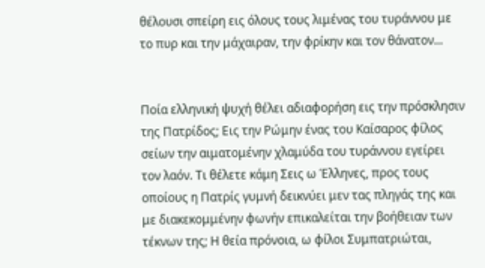θέλουσι σπείρη εις όλους τους λιμένας του τυράννου με το πυρ και την μάχαιραν, την φρίκην και τον θάνατον...


Ποία ελληνική ψυχή θέλει αδιαφορήση εις την πρόσκλησιν της Πατρίδος; Εις την Ρώμην ένας του Καίσαρος φίλος σείων την αιματομένην χλαμύδα του τυράννου εγείρει τον λαόν. Tι θέλετε κάμη Σεις ω Έλληνες, προς τους οποίους η Πατρίς γυμνή δεικνύει μεν τας πληγάς της και με διακεκομμένην φωνήν επικαλείται την βοήθειαν των τέκνων της; Η θεία πρόνοια, ω φίλοι Συμπατριώται,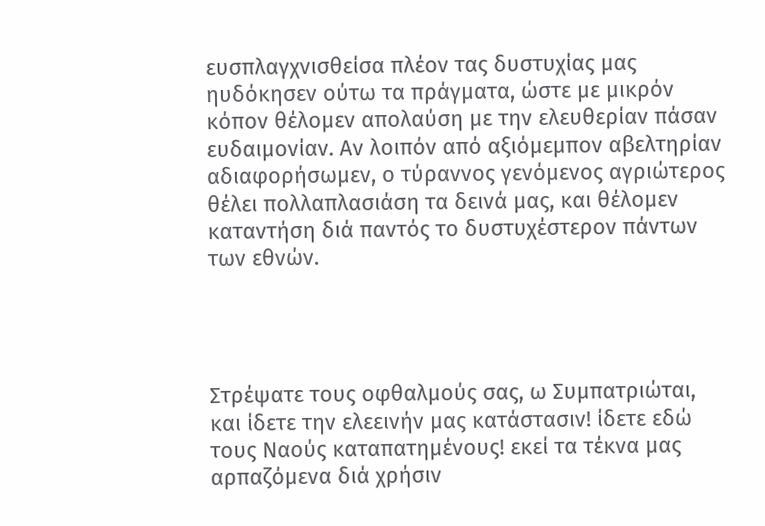ευσπλαγχνισθείσα πλέον τας δυστυχίας μας ηυδόκησεν ούτω τα πράγματα, ώστε με μικρόν κόπον θέλομεν απολαύση με την ελευθερίαν πάσαν ευδαιμονίαν. Αν λοιπόν από αξιόμεμπον αβελτηρίαν αδιαφορήσωμεν, ο τύραννος γενόμενος αγριώτερος θέλει πολλαπλασιάση τα δεινά μας, και θέλομεν καταντήση διά παντός το δυστυχέστερον πάντων των εθνών.




Στρέψατε τους οφθαλμούς σας, ω Συμπατριώται, και ίδετε την ελεεινήν μας κατάστασιν! ίδετε εδώ τους Ναούς καταπατημένους! εκεί τα τέκνα μας αρπαζόμενα διά χρήσιν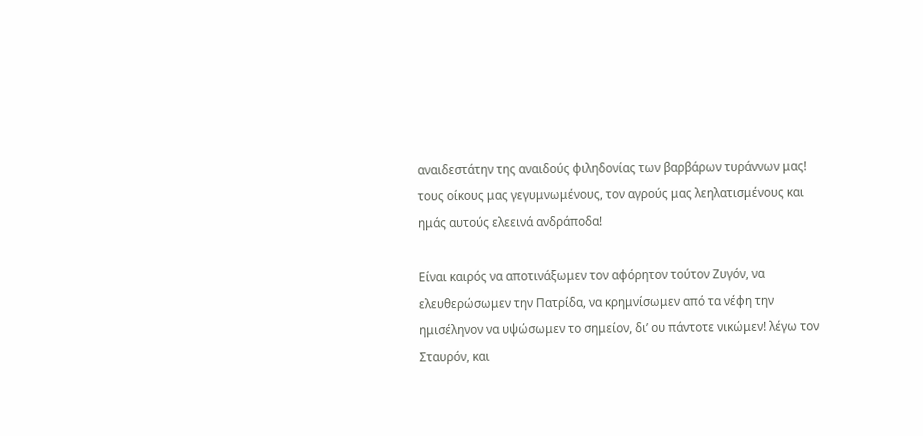αναιδεστάτην της αναιδούς φιληδονίας των βαρβάρων τυράννων μας! τους οίκους μας γεγυμνωμένους, τον αγρούς μας λεηλατισμένους και ημάς αυτούς ελεεινά ανδράποδα!

Είναι καιρός να αποτινάξωμεν τον αφόρητον τούτον Ζυγόν, να ελευθερώσωμεν την Πατρίδα, να κρημνίσωμεν από τα νέφη την ημισέληνον να υψώσωμεν το σημείον, δι’ ου πάντοτε νικώμεν! λέγω τον Σταυρόν, και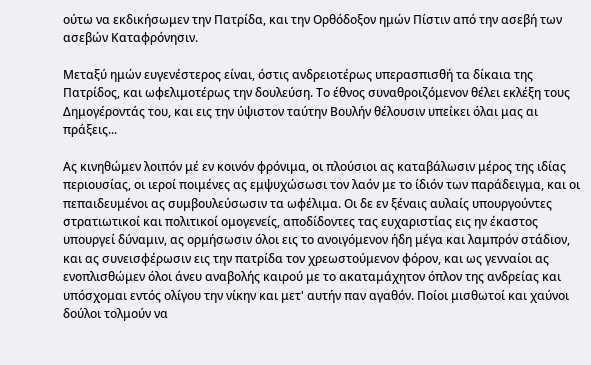ούτω να εκδικήσωμεν την Πατρίδα, και την Ορθόδοξον ημών Πίστιν από την ασεβή των ασεβών Καταφρόνησιν.

Μεταξύ ημών ευγενέστερος είναι, όστις ανδρειοτέρως υπερασπισθή τα δίκαια της Πατρίδος, και ωφελιμοτέρως την δουλεύση. Το έθνος συναθροιζόμενον θέλει εκλέξη τους Δημογέροντάς του, και εις την ύψιστον ταύτην Βουλήν θέλουσιν υπείκει όλαι μας αι πράξεις...

Ας κινηθώμεν λοιπόν μέ εν κοινόν φρόνιμα, oι πλούσιοι ας καταβάλωσιν μέρος της ιδίας περιουσίας, oι ιερoί ποιμένες ας εμψυχώσωσι τον λαόν με το ίδιόν των παράδειγμα, και oι πεπαιδευμένοι ας συμβουλεύσωσιν τα ωφέλιμα. Oι δε εν ξέναις αυλαίς υπουργούντες στρατιωτικοί και πολιτικοί ομογενείς, αποδίδοντες τας ευχαριστίας εις ην έκαστος υπουργεί δύναμιν, ας ορμήσωσιν όλοι εις το ανοιγόμενον ήδη μέγα και λαμπρόν στάδιον, και ας συνεισφέρωσιν εις την πατρίδα τον χρεωστούμενον φόρον, και ως γενναίoι ας ενοπλισθώμεν όλοι άνευ αναβολής καιρού με το ακαταμάχητον όπλον της ανδρείας και υπόσχομαι εντός ολίγου την νίκην και μετ' αυτήν παν αγαθόν. Πoίoι μισθωτοί και χαύνοι δούλοι τολμούν να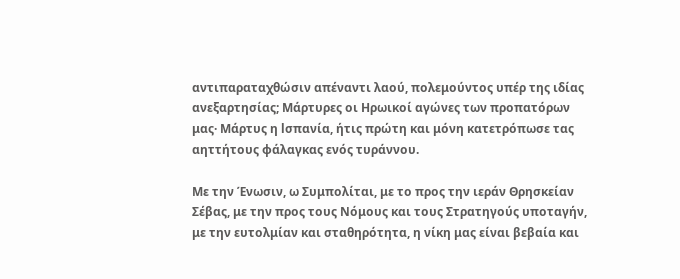αντιπαραταχθώσιν απέναντι λαού, πολεμούντος υπέρ της ιδίας ανεξαρτησίας; Μάρτυρες oι Ηρωικοί αγώνες των προπατόρων μας· Μάρτυς η lσπανία, ήτις πρώτη και μόνη κατετρόπωσε τας αηττήτους φάλαγκας ενός τυράννου.

Με την Ένωσιν, ω Συμπολίται, με το προς την ιεράν Θρησκείαν Σέβας, με την προς τους Νόμους και τους Στρατηγούς υποταγήν, με την ευτολμίαν και σταθηρότητα, η νίκη μας είναι βεβαία και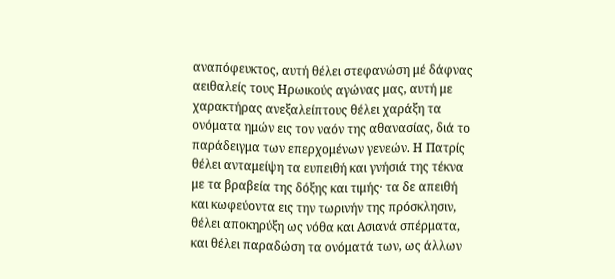αναπόφευκτος, αυτή θέλει στεφανώση μέ δάφνας αειθαλείς τους Ηρωικούς αγώνας μας, αυτή με χαρακτήρας ανεξαλείπτους θέλει χαράξη τα ονόματα ημών εις τον ναόν της αθανασίας, διά το παράδειγμα των επερχομένων γενεών. Η Πατρίς θέλει ανταμείψη τα ευπειθή και γνήσιά της τέκνα με τα βραβεία της δόξης και τιμής· τα δε απειθή και κωφεύοντα εις την τωρινήν της πρόσκλησιν, θέλει αποκηρύξη ως νόθα και Ασιανά σπέρματα, και θέλει παραδώση τα ονόματά των, ως άλλων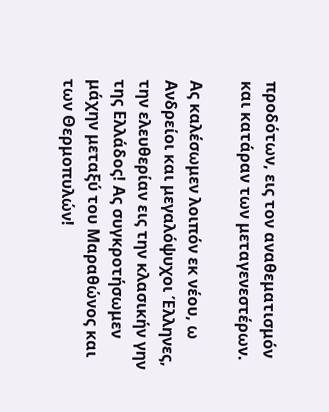προδότων, εις τον αναθεματισμόν και κατάραν των μεταγενεστέρων.

Ας καλέσωμεν λοιπόν εκ νέου, ω Ανδρείοι και μεγαλόψυχοι Έλληνες, την ελευθερίαν εις την κλασικήν γην της Ελλάδος! Ας συγκροτήσωμεν μάχην μεταξύ του Μαραθώνος και των Θερμοπυλών!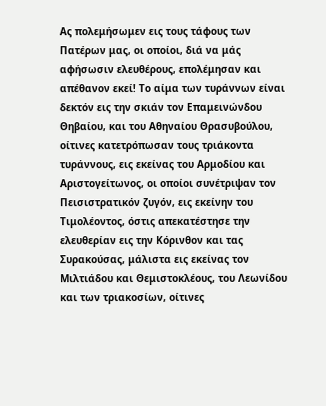Ας πολεμήσωμεν εις τους τάφους των Πατέρων μας, οι οποίοι, διά να μάς αφήσωσιν ελευθέρους, επολέμησαν και απέθανον εκεί! Το αίμα των τυράννων είναι δεκτόν εις την σκιάν τον Επαμεινώνδου Θηβαίου, και του Αθηναίου Θρασυβούλου, οίτινες κατετρόπωσαν τους τριάκοντα τυράννους, εις εκείνας του Αρμοδίου και Αριστογείτωνος, οι οποίοι συνέτριψαν τον Πεισιστρατικόν ζυγόν, εις εκείνην του Τιμολέοντος, όστις απεκατέστησε την ελευθερίαν εις την Κόρινθον και τας Συρακούσας, μάλιστα εις εκείνας τον Μιλτιάδου και Θεμιστοκλέους, του Λεωνίδου και των τριακοσίων, οίτινες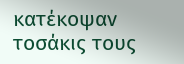κατέκοψαν τοσάκις τους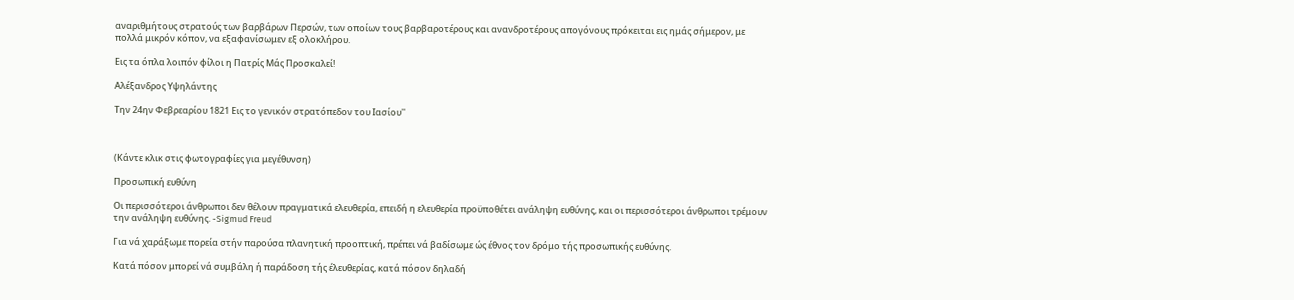αναριθμήτους στρατούς των βαρβάρων Περσών, των οποίων τους βαρβαροτέρους και ανανδροτέρους απογόνους πρόκειται εις ημάς σήμερον, με πολλά μικρόν κόπον, να εξαφανίσωμεν εξ ολοκλήρου.

Εις τα όπλα λοιπόν φίλοι η Πατρίς Μάς Προσκαλεί!

Αλέξανδρος Υψηλάντης

Την 24ην Φεβρεαρίου 1821 Εις το γενικόν στρατόπεδον του Ιασίου''



(Κάντε κλικ στις φωτογραφίες για μεγέθυνση)

Προσωπική ευθύνη

Οι περισσότεροι άνθρωποι δεν θέλουν πραγματικά ελευθερία, επειδή η ελευθερία προϋποθέτει ανάληψη ευθύνης, και οι περισσότεροι άνθρωποι τρέμουν την ανάληψη ευθύνης. -Sigmud Freud

Για νά χαράξωμε πορεία στήν παρούσα πλανητική προοπτική, πρέπει νά βαδίσωμε ώς έθνος τον δρόμο τής προσωπικής ευθύνης.

Κατά πόσον μπορεί νά συμβάλη ή παράδοση τής έλευθερίας, κατά πόσον δηλαδή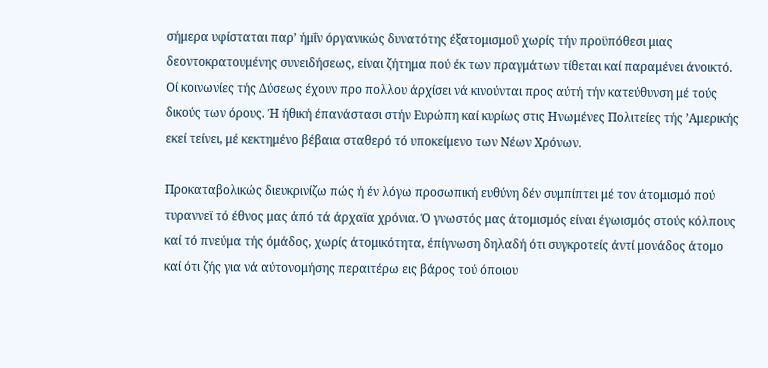σήμερα υφίσταται παρ’ ήμΐν όργανικώς δυνατότης έξατομισμοΰ χωρίς τήν προϋπόθεσι μιας δεοντοκρατουμένης συνειδήσεως, είναι ζήτημα πού έκ των πραγμάτων τίθεται καί παραμένει άνοικτό. Οί κοινωνίες τής Δύσεως έχουν προ πολλου άρχίσει νά κινούνται προς αύτή τήν κατεύθυνση μέ τούς δικούς των όρους. Ή ήθική έπανάστασι στήν Ευρώπη καί κυρίως στις Ηνωμένες Πολιτείες τής ’Αμερικής εκεί τείνει, μέ κεκτημένο βέβαια σταθερό τό υποκείμενο των Νέων Χρόνων.

Προκαταβολικώς διευκρινίζω πώς ή έν λόγω προσωπική ευθύνη δέν συμπίπτει μέ τον άτομισμό πού τυραννεϊ τό έθνος μας άπό τά άρχαϊα χρόνια. Ό γνωστός μας άτομισμός είναι έγωισμός στούς κόλπους καί τό πνεύμα τής όμάδος, χωρίς άτομικότητα, έπίγνωση δηλαδή ότι συγκροτείς άντί μονάδος άτομο καί ότι ζής για νά αύτονομήσης περαιτέρω εις βάρος τού όποιου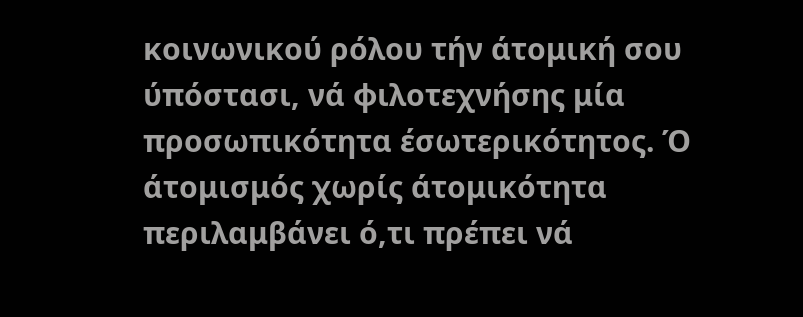κοινωνικού ρόλου τήν άτομική σου ύπόστασι, νά φιλοτεχνήσης μία προσωπικότητα έσωτερικότητος. Ό άτομισμός χωρίς άτομικότητα περιλαμβάνει ό,τι πρέπει νά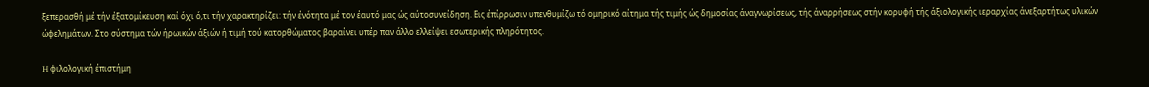ξεπερασθή μέ τήν έξατομίκευση καί όχι ό,τι τήν χαρακτηρίζει: τήν ένότητα μέ τον έαυτό μας ώς αύτοσυνείδηση. Εις έπίρρωσιν υπενθυμίζω τό ομηρικό αίτημα τής τιμής ώς δημοσίας άναγνωρίσεως, τής άναρρήσεως στήν κορυφή τής άξιολογικής ιεραρχίας άνεξαρτήτως υλικών ώφελημάτων. Στο σύστημα τών ήρωικών άξιών ή τιμή τού κατορθώματος βαραίνει υπέρ παν άλλο ελλείψει εσωτερικής πληρότητος.

H φιλολογική έπιστήμη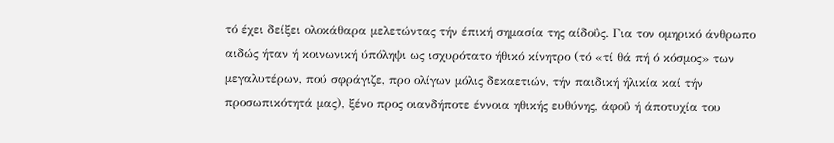τό έχει δείξει ολοκάθαρα μελετώντας τήν έπική σημασία της αίδοΰς. Για τον ομηρικό άνθρωπο αιδώς ήταν ή κοινωνική ύπόληψι ως ισχυρότατο ήθικό κίνητρο (τό «τί θά πή ό κόσμος» των μεγαλυτέρων, πού σφράγιζε, προ ολίγων μόλις δεκαετιών, τήν παιδική ήλικία καί τήν προσωπικότητά μας), ξένο προς οιανδήποτε έννοια ηθικής ευθύνης, άφοΰ ή άποτυχία του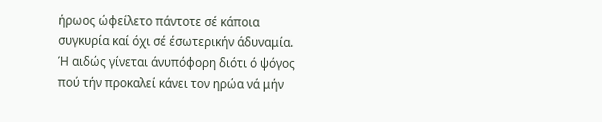ήρωος ώφείλετο πάντοτε σέ κάποια συγκυρία καί όχι σέ έσωτερικήν άδυναμία. Ή αιδώς γίνεται άνυπόφορη διότι ό ψόγος πού τήν προκαλεί κάνει τον ηρώα νά μήν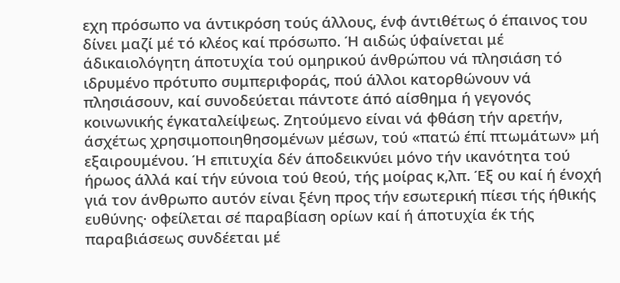εχη πρόσωπο να άντικρόση τούς άλλους, ένφ άντιθέτως ό έπαινος του δίνει μαζί μέ τό κλέος καί πρόσωπο. Ή αιδώς ύφαίνεται μέ άδικαιολόγητη άποτυχία τού ομηρικού άνθρώπου νά πλησιάση τό ιδρυμένο πρότυπο συμπεριφοράς, πού άλλοι κατορθώνουν νά πλησιάσουν, καί συνοδεύεται πάντοτε άπό αίσθημα ή γεγονός κοινωνικής έγκαταλείψεως. Ζητούμενο είναι νά φθάση τήν αρετήν, άσχέτως χρησιμοποιηθησομένων μέσων, τού «πατώ έπί πτωμάτων» μή εξαιρουμένου. Ή επιτυχία δέν άποδεικνύει μόνο τήν ικανότητα τού ήρωος άλλά καί τήν εύνοια τού θεού, τής μοίρας κ,λπ. Έξ ου καί ή ένοχή γιά τον άνθρωπο αυτόν είναι ξένη προς τήν εσωτερική πίεσι τής ήθικής ευθύνης· οφείλεται σέ παραβίαση ορίων καί ή άποτυχία έκ τής παραβιάσεως συνδέεται μέ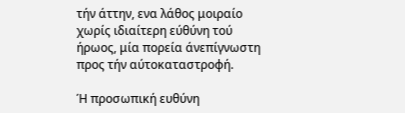τήν άττην, ενα λάθος μοιραίο χωρίς ιδιαίτερη εύθύνη τού ήρωος, μία πορεία άνεπίγνωστη προς τήν αύτοκαταστροφή.

Ή προσωπική ευθύνη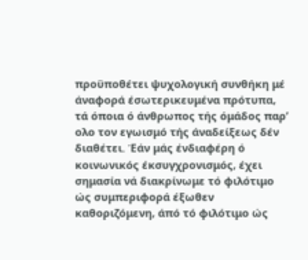προϋποθέτει ψυχολογική συνθήκη μέ άναφορά έσωτερικευμένα πρότυπα, τά όποια ό άνθρωπος τής όμάδος παρ’ ολο τον εγωισμό τής άναδείξεως δέν διαθέτει. Έάν μάς ένδιαφέρη ό κοινωνικός έκσυγχρονισμός, έχει σημασία νά διακρίνωμε τό φιλότιμο ώς συμπεριφορά έξωθεν καθοριζόμενη, άπό τό φιλότιμο ώς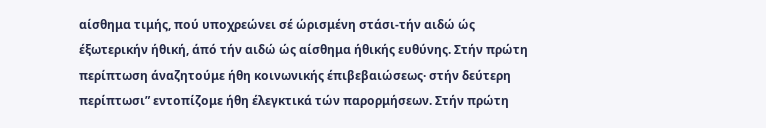αίσθημα τιμής, πού υποχρεώνει σέ ώρισμένη στάσι-τήν αιδώ ώς έξωτερικήν ήθική, άπό τήν αιδώ ώς αίσθημα ήθικής ευθύνης. Στήν πρώτη περίπτωση άναζητούμε ήθη κοινωνικής έπιβεβαιώσεως· στήν δεύτερη περίπτωσι” εντοπίζομε ήθη έλεγκτικά τών παρορμήσεων. Στήν πρώτη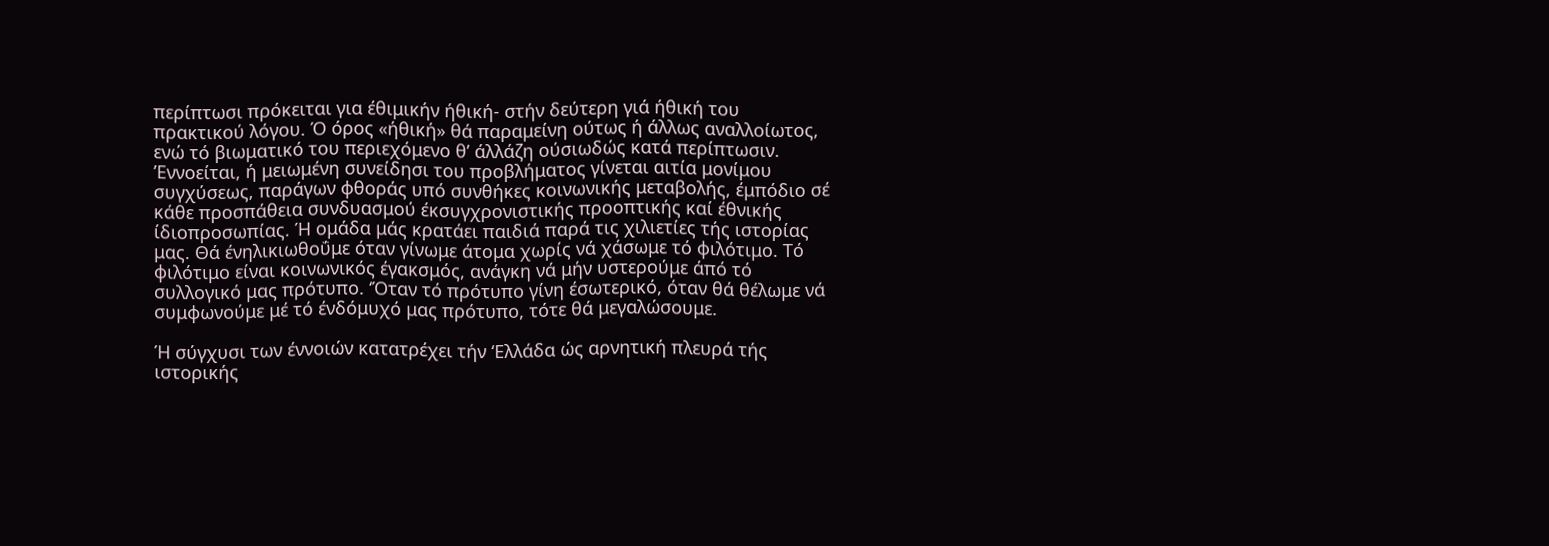περίπτωσι πρόκειται για έθιμικήν ήθική- στήν δεύτερη γιά ήθική του πρακτικού λόγου. Ό όρος «ήθική» θά παραμείνη ούτως ή άλλως αναλλοίωτος, ενώ τό βιωματικό του περιεχόμενο θ’ άλλάζη ούσιωδώς κατά περίπτωσιν. ’Εννοείται, ή μειωμένη συνείδησι του προβλήματος γίνεται αιτία μονίμου συγχύσεως, παράγων φθοράς υπό συνθήκες κοινωνικής μεταβολής, έμπόδιο σέ κάθε προσπάθεια συνδυασμού έκσυγχρονιστικής προοπτικής καί έθνικής ίδιοπροσωπίας. Ή ομάδα μάς κρατάει παιδιά παρά τις χιλιετίες τής ιστορίας μας. Θά ένηλικιωθοΰμε όταν γίνωμε άτομα χωρίς νά χάσωμε τό φιλότιμο. Τό φιλότιμο είναι κοινωνικός έγακσμός, ανάγκη νά μήν υστερούμε άπό τό συλλογικό μας πρότυπο. ‘Όταν τό πρότυπο γίνη έσωτερικό, όταν θά θέλωμε νά συμφωνούμε μέ τό ένδόμυχό μας πρότυπο, τότε θά μεγαλώσουμε.

Ή σύγχυσι των έννοιών κατατρέχει τήν ‘Ελλάδα ώς αρνητική πλευρά τής ιστορικής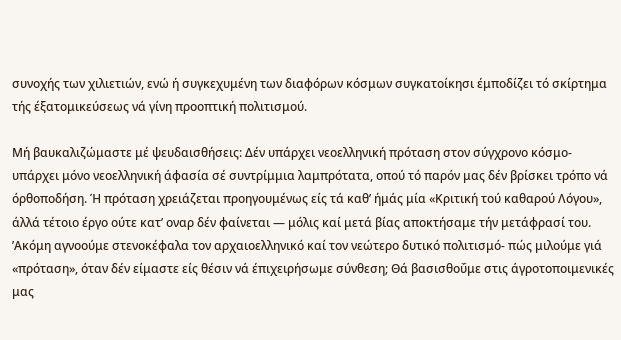συνοχής των χιλιετιών, ενώ ή συγκεχυμένη των διαφόρων κόσμων συγκατοίκησι έμποδίζει τό σκίρτημα τής έξατομικεύσεως νά γίνη προοπτική πολιτισμού.

Μή βαυκαλιζώμαστε μέ ψευδαισθήσεις: Δέν υπάρχει νεοελληνική πρόταση στον σύγχρονο κόσμο- υπάρχει μόνο νεοελληνική άφασία σέ συντρίμμια λαμπρότατα, οπού τό παρόν μας δέν βρίσκει τρόπο νά όρθοποδήση. Ή πρόταση χρειάζεται προηγουμένως είς τά καθ’ ήμάς μία «Κριτική τού καθαρού Λόγου», άλλά τέτοιο έργο ούτε κατ’ οναρ δέν φαίνεται — μόλις καί μετά βίας αποκτήσαμε τήν μετάφρασί του. ’Ακόμη αγνοούμε στενοκέφαλα τον αρχαιοελληνικό καί τον νεώτερο δυτικό πολιτισμό- πώς μιλούμε γιά «πρόταση», όταν δέν είμαστε είς θέσιν νά έπιχειρήσωμε σύνθεση; Θά βασισθοΰμε στις άγροτοποιμενικές μας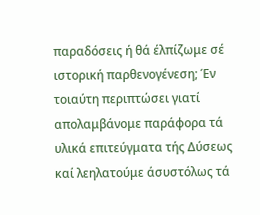παραδόσεις ή θά έλπίζωμε σέ ιστορική παρθενογένεση; Έν τοιαύτη περιπτώσει γιατί απολαμβάνομε παράφορα τά υλικά επιτεύγματα τής Δύσεως καί λεηλατούμε άσυστόλως τά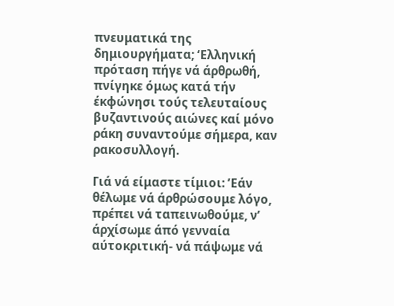πνευματικά της δημιουργήματα; ‘Ελληνική πρόταση πήγε νά άρθρωθή, πνίγηκε όμως κατά τήν έκφώνησι τούς τελευταίους βυζαντινούς αιώνες καί μόνο ράκη συναντούμε σήμερα, καν ρακοσυλλογή.

Γιά νά είμαστε τίμιοι: ’Εάν θέλωμε νά άρθρώσουμε λόγο, πρέπει νά ταπεινωθούμε, ν’ άρχίσωμε άπό γενναία αύτοκριτική- νά πάψωμε νά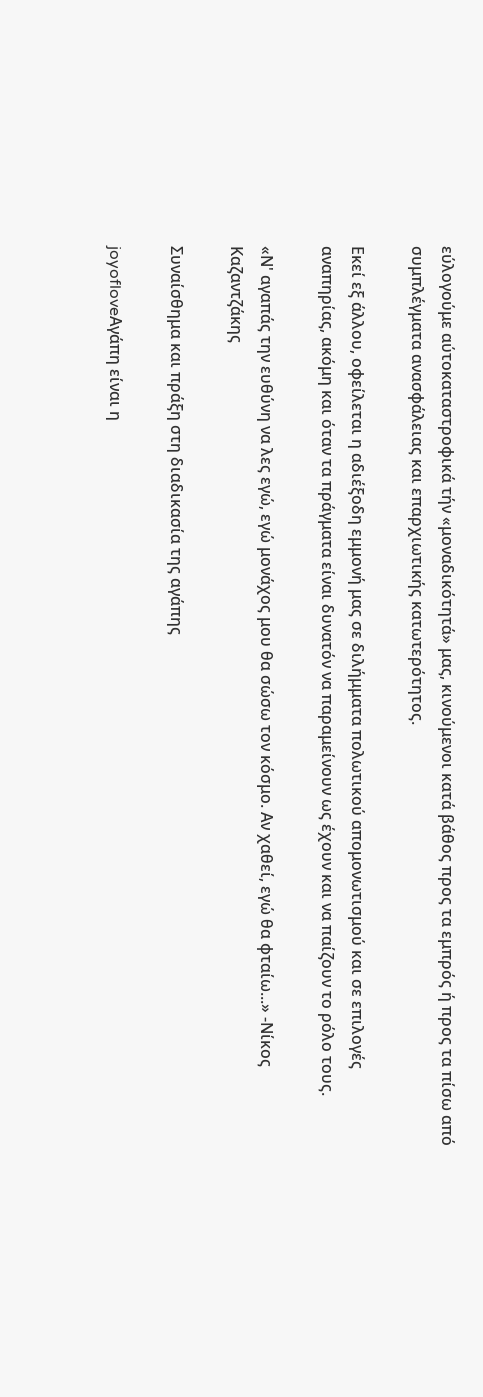εύλογούμε αύτοκαταστροφικά τήν «μοναδικότητά» μας, κινούμενοι κατά βάθος προς τα εμπρός ή προς τα πίσω από συμπλέγματα ανασφάλειας και επαρχιωτικής κατωτερότητος.

Εκεί εξ άλλου, οφείλεται η αδιέξοδη εμμονή μας σε διλήμματα πολωτικού απομονωτισμού και σε επιλογές αναπηρίας, ακόμη και όταν τα πράγματα είναι δυνατόν να παραμείνουν ως έχουν και να παίζουν το ρόλο τους.

«Ν' αγαπάς την ευθύνη να λες εγώ, εγώ μονάχος μου θα σώσω τον κόσμο. Αν χαθεί, εγώ θα φταίω...» -Νίκος Καζαντζάκης

Συναίσθημα και πράξη στη διαδικασία της αγάπης

joyofloveΑγάπη είναι η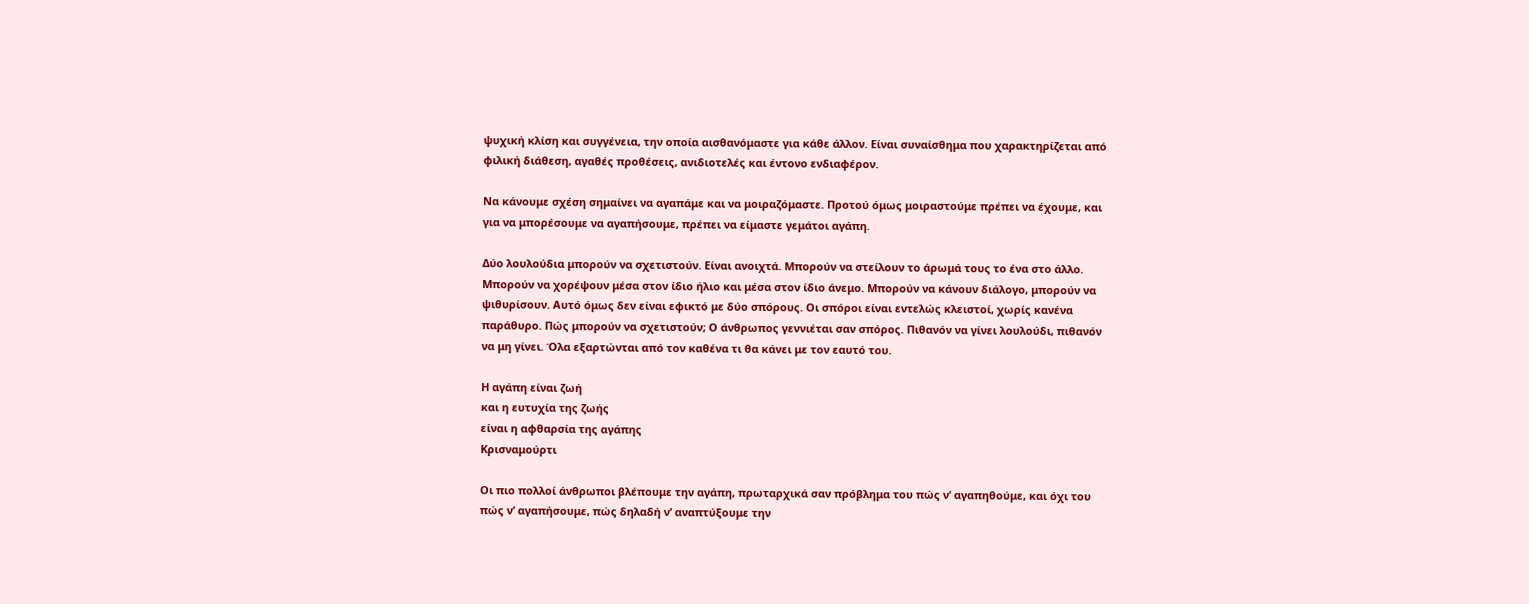ψυχική κλίση και συγγένεια, την οποία αισθανόμαστε για κάθε άλλον. Είναι συναίσθημα που χαρακτηρίζεται από φιλική διάθεση, αγαθές προθέσεις, ανιδιοτελές και έντονο ενδιαφέρον.

Να κάνουμε σχέση σημαίνει να αγαπάμε και να μοιραζόμαστε. Προτού όμως μοιραστούμε πρέπει να έχουμε, και για να μπορέσουμε να αγαπήσουμε, πρέπει να είμαστε γεμάτοι αγάπη.

Δύο λουλούδια μπορούν να σχετιστούν. Είναι ανοιχτά. Μπορούν να στείλουν το άρωμά τους το ένα στο άλλο. Μπορούν να χορέψουν μέσα στον ίδιο ήλιο και μέσα στον ίδιο άνεμο. Μπορούν να κάνουν διάλογο, μπορούν να ψιθυρίσουν. Αυτό όμως δεν είναι εφικτό με δύο σπόρους. Οι σπόροι είναι εντελώς κλειστοί, χωρίς κανένα παράθυρο. Πώς μπορούν να σχετιστούν; Ο άνθρωπος γεννιέται σαν σπόρος. Πιθανόν να γίνει λουλούδι, πιθανόν να μη γίνει. Όλα εξαρτώνται από τον καθένα τι θα κάνει με τον εαυτό του.

Η αγάπη είναι ζωή
και η ευτυχία της ζωής
είναι η αφθαρσία της αγάπης
Κρισναμούρτι

Οι πιο πολλοί άνθρωποι βλέπουμε την αγάπη, πρωταρχικά σαν πρόβλημα του πώς ν’ αγαπηθούμε, και όχι του πώς ν’ αγαπήσουμε, πώς δηλαδή ν’ αναπτύξουμε την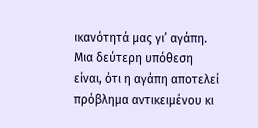ικανότητά μας γι’ αγάπη. Μια δεύτερη υπόθεση είναι, ότι η αγάπη αποτελεί πρόβλημα αντικειμένου κι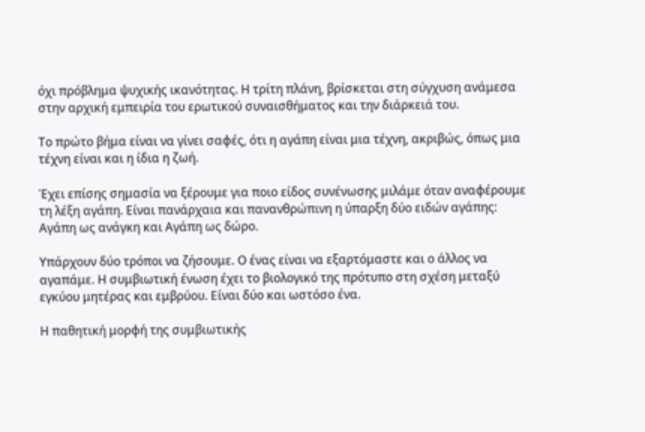όχι πρόβλημα ψυχικής ικανότητας. Η τρίτη πλάνη, βρίσκεται στη σύγχυση ανάμεσα στην αρχική εμπειρία του ερωτικού συναισθήματος και την διάρκειά του.

Το πρώτο βήμα είναι να γίνει σαφές, ότι η αγάπη είναι μια τέχνη, ακριβώς, όπως μια τέχνη είναι και η ίδια η ζωή.

Έχει επίσης σημασία να ξέρουμε για ποιο είδος συνένωσης μιλάμε όταν αναφέρουμε τη λέξη αγάπη. Είναι πανάρχαια και πανανθρώπινη η ύπαρξη δύο ειδών αγάπης: Αγάπη ως ανάγκη και Αγάπη ως δώρο.

Υπάρχουν δύο τρόποι να ζήσουμε. Ο ένας είναι να εξαρτόμαστε και ο άλλος να αγαπάμε. Η συμβιωτική ένωση έχει το βιολογικό της πρότυπο στη σχέση μεταξύ εγκύου μητέρας και εμβρύου. Είναι δύο και ωστόσο ένα.

Η παθητική μορφή της συμβιωτικής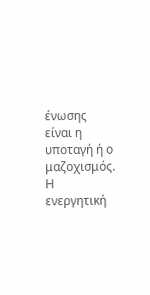ένωσης είναι η υποταγή ή ο μαζοχισμός. Η ενεργητική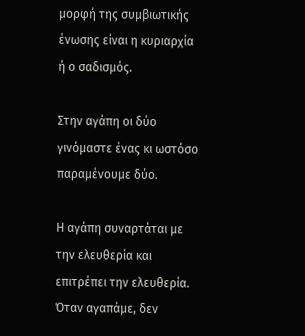μορφή της συμβιωτικής ένωσης είναι η κυριαρχία ή ο σαδισμός.

Στην αγάπη οι δύο γινόμαστε ένας κι ωστόσο παραμένουμε δύο.

Η αγάπη συναρτάται με την ελευθερία και επιτρέπει την ελευθερία. Όταν αγαπάμε, δεν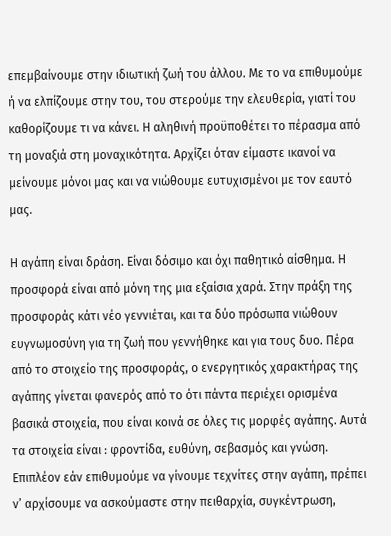επεμβαίνουμε στην ιδιωτική ζωή του άλλου. Με το να επιθυμούμε ή να ελπίζουμε στην του, του στερούμε την ελευθερία, γιατί του καθορίζουμε τι να κάνει. Η αληθινή προϋποθέτει το πέρασμα από τη μοναξιά στη μοναχικότητα. Αρχίζει όταν είμαστε ικανοί να μείνουμε μόνοι μας και να νιώθουμε ευτυχισμένοι με τον εαυτό μας.

Η αγάπη είναι δράση. Είναι δόσιμο και όχι παθητικό αίσθημα. Η προσφορά είναι από μόνη της μια εξαίσια χαρά. Στην πράξη της προσφοράς κάτι νέο γεννιέται, και τα δύο πρόσωπα νιώθουν ευγνωμοσύνη για τη ζωή που γεννήθηκε και για τους δυο. Πέρα από το στοιχείο της προσφοράς, ο ενεργητικός χαρακτήρας της αγάπης γίνεται φανερός από το ότι πάντα περιέχει ορισμένα βασικά στοιχεία, που είναι κοινά σε όλες τις μορφές αγάπης. Αυτά τα στοιχεία είναι : φροντίδα, ευθύνη, σεβασμός και γνώση. Επιπλέον εάν επιθυμούμε να γίνουμε τεχνίτες στην αγάπη, πρέπει ν’ αρχίσουμε να ασκούμαστε στην πειθαρχία, συγκέντρωση,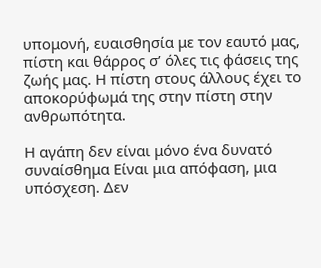υπομονή, ευαισθησία με τον εαυτό μας, πίστη και θάρρος σ’ όλες τις φάσεις της ζωής μας. Η πίστη στους άλλους έχει το αποκορύφωμά της στην πίστη στην ανθρωπότητα.

Η αγάπη δεν είναι μόνο ένα δυνατό συναίσθημα Είναι μια απόφαση, μια υπόσχεση. Δεν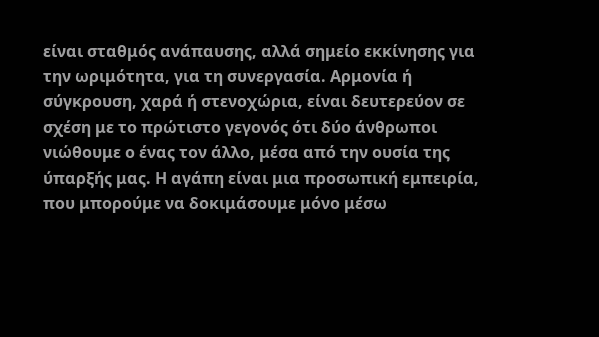είναι σταθμός ανάπαυσης, αλλά σημείο εκκίνησης για την ωριμότητα, για τη συνεργασία. Αρμονία ή σύγκρουση, χαρά ή στενοχώρια, είναι δευτερεύον σε σχέση με το πρώτιστο γεγονός ότι δύο άνθρωποι νιώθουμε ο ένας τον άλλο, μέσα από την ουσία της ύπαρξής μας. Η αγάπη είναι μια προσωπική εμπειρία, που μπορούμε να δοκιμάσουμε μόνο μέσω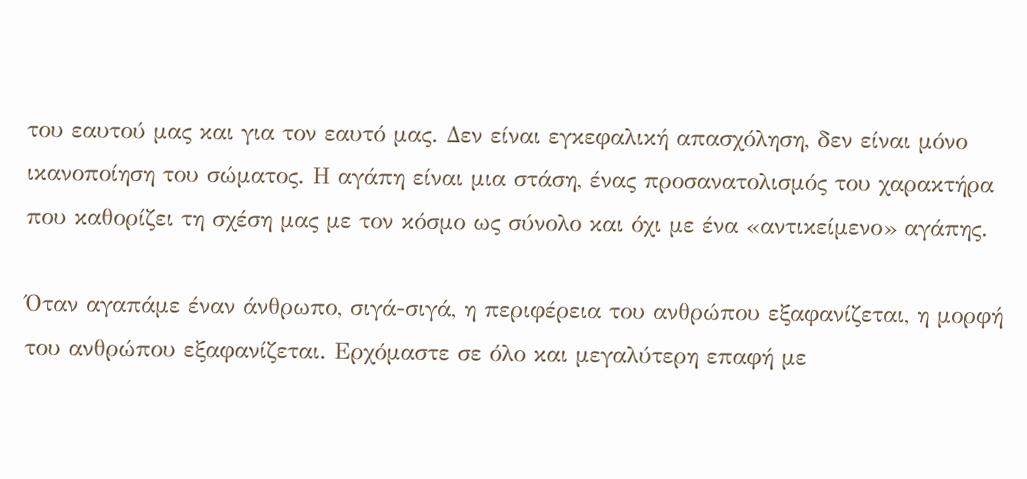του εαυτού μας και για τον εαυτό μας. Δεν είναι εγκεφαλική απασχόληση, δεν είναι μόνο ικανοποίηση του σώματος. Η αγάπη είναι μια στάση, ένας προσανατολισμός του χαρακτήρα που καθορίζει τη σχέση μας με τον κόσμο ως σύνολο και όχι με ένα «αντικείμενο» αγάπης.

Όταν αγαπάμε έναν άνθρωπο, σιγά-σιγά, η περιφέρεια του ανθρώπου εξαφανίζεται, η μορφή του ανθρώπου εξαφανίζεται. Ερχόμαστε σε όλο και μεγαλύτερη επαφή με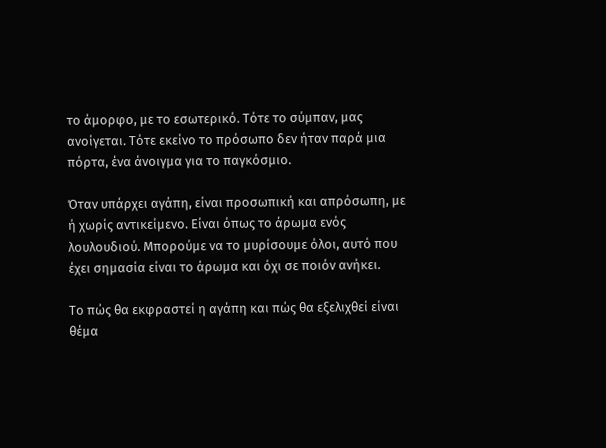το άμορφο, με το εσωτερικό. Τότε το σύμπαν, μας ανοίγεται. Τότε εκείνο το πρόσωπο δεν ήταν παρά μια πόρτα, ένα άνοιγμα για το παγκόσμιο.

Όταν υπάρχει αγάπη, είναι προσωπική και απρόσωπη, με ή χωρίς αντικείμενο. Είναι όπως το άρωμα ενός λουλουδιού. Μπορούμε να το μυρίσουμε όλοι, αυτό που έχει σημασία είναι το άρωμα και όχι σε ποιόν ανήκει.

Το πώς θα εκφραστεί η αγάπη και πώς θα εξελιχθεί είναι θέμα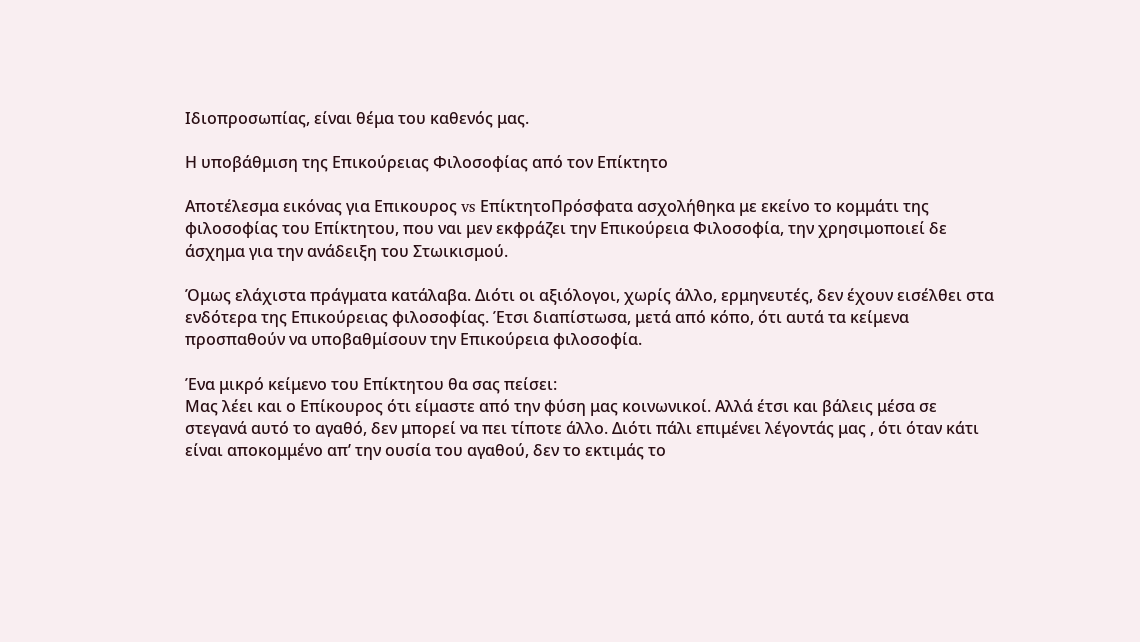Ιδιοπροσωπίας, είναι θέμα του καθενός μας.

Η υποβάθμιση της Επικούρειας Φιλοσοφίας από τον Επίκτητο

Αποτέλεσμα εικόνας για Επικουρος vs ΕπίκτητοΠρόσφατα ασχολήθηκα με εκείνο το κομμάτι της φιλοσοφίας του Επίκτητου, που ναι μεν εκφράζει την Επικούρεια Φιλοσοφία, την χρησιμοποιεί δε άσχημα για την ανάδειξη του Στωικισμού.

Όμως ελάχιστα πράγματα κατάλαβα. Διότι οι αξιόλογοι, χωρίς άλλο, ερμηνευτές, δεν έχουν εισέλθει στα ενδότερα της Επικούρειας φιλοσοφίας. Έτσι διαπίστωσα, μετά από κόπο, ότι αυτά τα κείμενα προσπαθούν να υποβαθμίσουν την Επικούρεια φιλοσοφία.

Ένα μικρό κείμενο του Επίκτητου θα σας πείσει:
Μας λέει και ο Επίκουρος ότι είμαστε από την φύση μας κοινωνικοί. Αλλά έτσι και βάλεις μέσα σε στεγανά αυτό το αγαθό, δεν μπορεί να πει τίποτε άλλο. Διότι πάλι επιμένει λέγοντάς μας , ότι όταν κάτι είναι αποκομμένο απ’ την ουσία του αγαθού, δεν το εκτιμάς το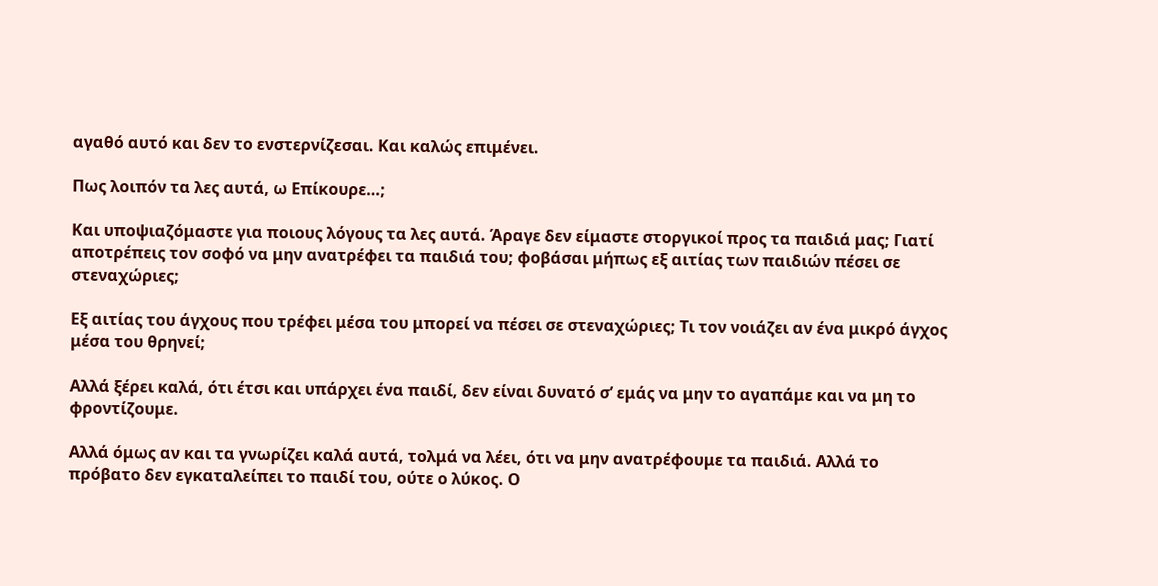αγαθό αυτό και δεν το ενστερνίζεσαι. Και καλώς επιμένει.

Πως λοιπόν τα λες αυτά, ω Επίκουρε…;

Και υποψιαζόμαστε για ποιους λόγους τα λες αυτά. Άραγε δεν είμαστε στοργικοί προς τα παιδιά μας; Γιατί αποτρέπεις τον σοφό να μην ανατρέφει τα παιδιά του; φοβάσαι μήπως εξ αιτίας των παιδιών πέσει σε στεναχώριες;

Εξ αιτίας του άγχους που τρέφει μέσα του μπορεί να πέσει σε στεναχώριες; Τι τον νοιάζει αν ένα μικρό άγχος μέσα του θρηνεί;

Αλλά ξέρει καλά, ότι έτσι και υπάρχει ένα παιδί, δεν είναι δυνατό σ’ εμάς να μην το αγαπάμε και να μη το φροντίζουμε.

Αλλά όμως αν και τα γνωρίζει καλά αυτά, τολμά να λέει, ότι να μην ανατρέφουμε τα παιδιά. Αλλά το πρόβατο δεν εγκαταλείπει το παιδί του, ούτε ο λύκος. Ο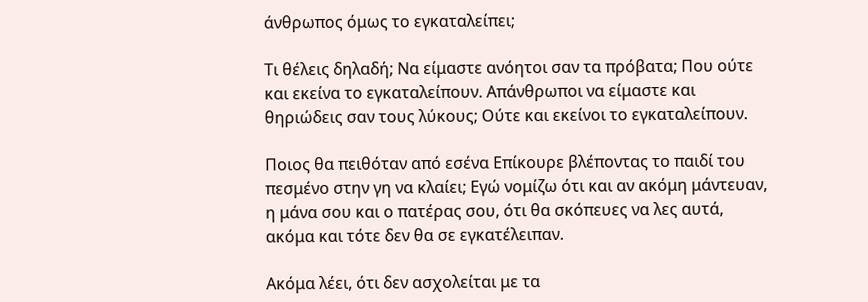άνθρωπος όμως το εγκαταλείπει;

Τι θέλεις δηλαδή; Να είμαστε ανόητοι σαν τα πρόβατα; Που ούτε και εκείνα το εγκαταλείπουν. Απάνθρωποι να είμαστε και θηριώδεις σαν τους λύκους; Ούτε και εκείνοι το εγκαταλείπουν.

Ποιος θα πειθόταν από εσένα Επίκουρε βλέποντας το παιδί του πεσμένο στην γη να κλαίει; Εγώ νομίζω ότι και αν ακόμη μάντευαν, η μάνα σου και ο πατέρας σου, ότι θα σκόπευες να λες αυτά, ακόμα και τότε δεν θα σε εγκατέλειπαν.

Ακόμα λέει, ότι δεν ασχολείται με τα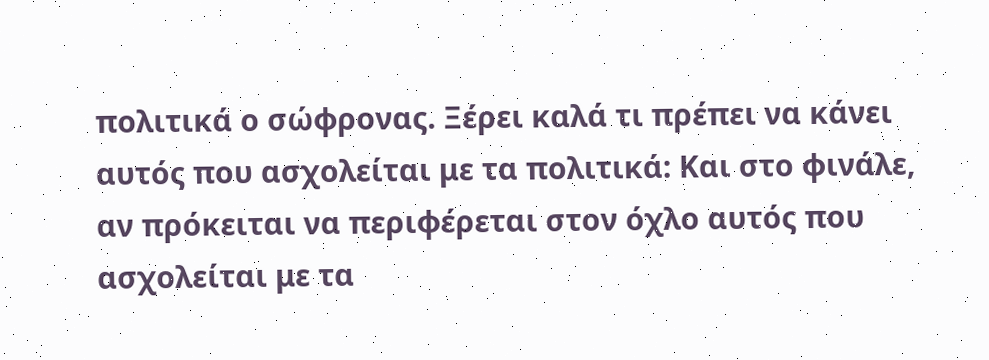πολιτικά ο σώφρονας. Ξέρει καλά τι πρέπει να κάνει αυτός που ασχολείται με τα πολιτικά: Και στο φινάλε, αν πρόκειται να περιφέρεται στον όχλο αυτός που ασχολείται με τα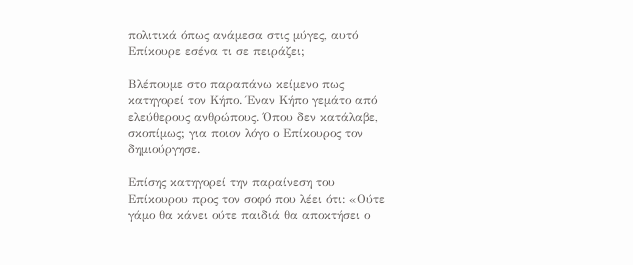πολιτικά όπως ανάμεσα στις μύγες, αυτό Επίκουρε εσένα τι σε πειράζει;

Βλέπουμε στο παραπάνω κείμενο πως κατηγορεί τον Κήπο. Έναν Κήπο γεμάτο από ελεύθερους ανθρώπους. Όπου δεν κατάλαβε, σκοπίμως; για ποιον λόγο ο Επίκουρος τον δημιούργησε.

Επίσης κατηγορεί την παραίνεση του Επίκουρου προς τον σοφό που λέει ότι: «Ούτε γάμο θα κάνει ούτε παιδιά θα αποκτήσει ο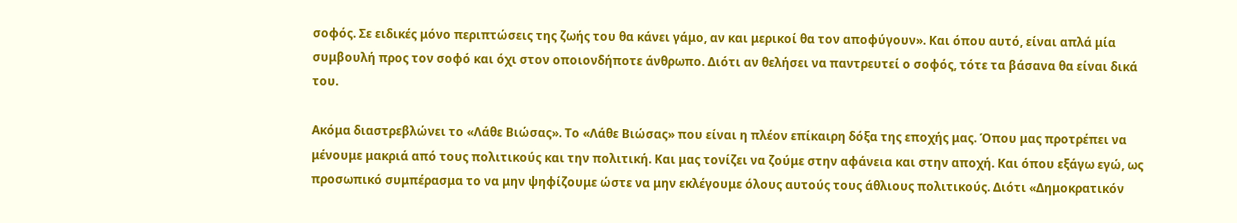σοφός. Σε ειδικές μόνο περιπτώσεις της ζωής του θα κάνει γάμο, αν και μερικοί θα τον αποφύγουν». Και όπου αυτό, είναι απλά μία συμβουλή προς τον σοφό και όχι στον οποιονδήποτε άνθρωπο. Διότι αν θελήσει να παντρευτεί ο σοφός, τότε τα βάσανα θα είναι δικά του.

Ακόμα διαστρεβλώνει το «Λάθε Βιώσας». Το «Λάθε Βιώσας» που είναι η πλέον επίκαιρη δόξα της εποχής μας. Όπου μας προτρέπει να μένουμε μακριά από τους πολιτικούς και την πολιτική. Και μας τονίζει να ζούμε στην αφάνεια και στην αποχή. Και όπου εξάγω εγώ, ως προσωπικό συμπέρασμα το να μην ψηφίζουμε ώστε να μην εκλέγουμε όλους αυτούς τους άθλιους πολιτικούς. Διότι «Δημοκρατικόν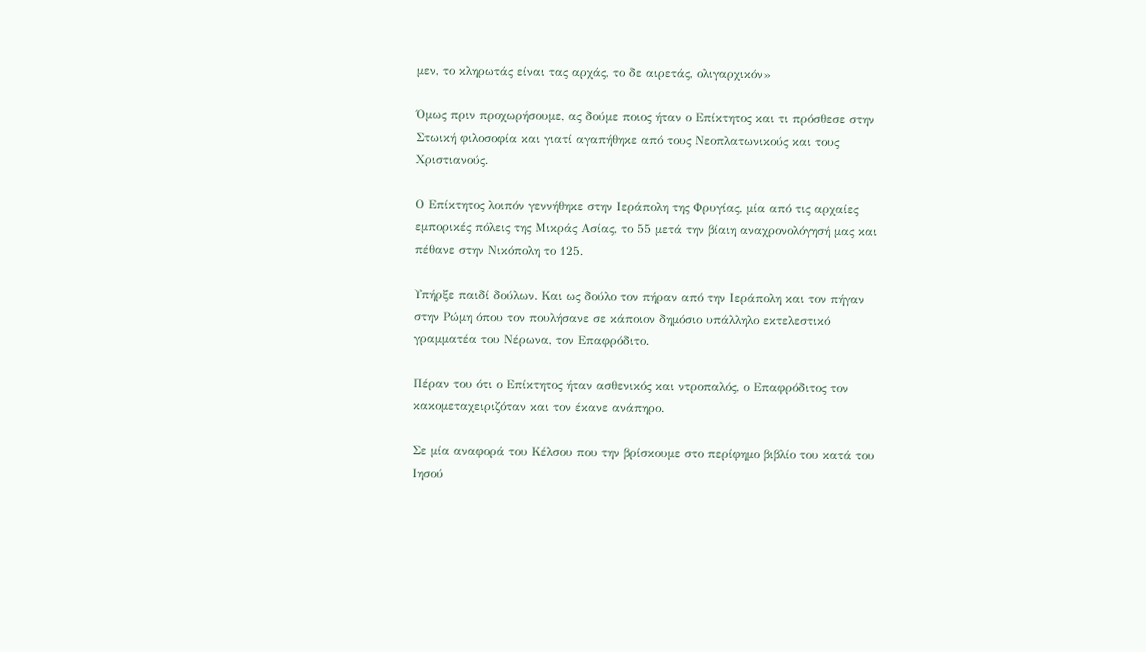μεν, το κληρωτάς είναι τας αρχάς, το δε αιρετάς, ολιγαρχικόν»

Όμως πριν προχωρήσουμε, ας δούμε ποιος ήταν ο Επίκτητος και τι πρόσθεσε στην Στωική φιλοσοφία και γιατί αγαπήθηκε από τους Νεοπλατωνικούς και τους Χριστιανούς.

Ο Επίκτητος λοιπόν γεννήθηκε στην Ιεράπολη της Φρυγίας, μία από τις αρχαίες εμπορικές πόλεις της Μικράς Ασίας, το 55 μετά την βίαιη αναχρονολόγησή μας και πέθανε στην Νικόπολη το 125.

Υπήρξε παιδί δούλων. Και ως δούλο τον πήραν από την Ιεράπολη και τον πήγαν στην Ρώμη όπου τον πουλήσανε σε κάποιον δημόσιο υπάλληλο εκτελεστικό γραμματέα του Νέρωνα, τον Επαφρόδιτο.

Πέραν του ότι ο Επίκτητος ήταν ασθενικός και ντροπαλός, ο Επαφρόδιτος τον κακομεταχειριζόταν και τον έκανε ανάπηρο.

Σε μία αναφορά του Κέλσου που την βρίσκουμε στο περίφημο βιβλίο του κατά του Ιησού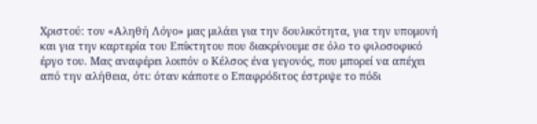Χριστού: τον «Αληθή Λόγο» μας μιλάει για την δουλικότητα, για την υπομονή και για την καρτερία του Επίκτητου που διακρίνουμε σε όλο το φιλοσοφικό έργο του. Μας αναφέρει λοιπόν ο Κέλσος ένα γεγονός, που μπορεί να απέχει από την αλήθεια, ότι: όταν κάποτε ο Επαφρόδιτος έστριψε το πόδι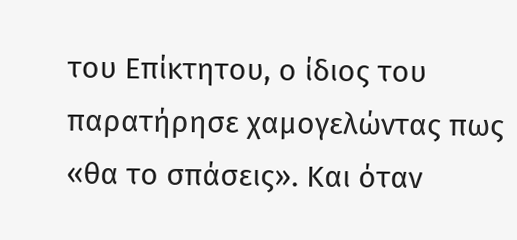του Επίκτητου, ο ίδιος του παρατήρησε χαμογελώντας πως «θα το σπάσεις». Και όταν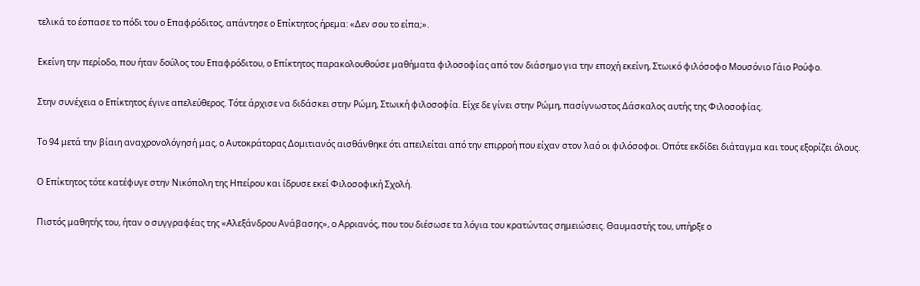τελικά το έσπασε το πόδι του ο Επαφρόδιτος, απάντησε ο Επίκτητος ήρεμα: «Δεν σου το είπα;».

Εκείνη την περίοδο, που ήταν δούλος του Επαφρόδιτου, ο Επίκτητος παρακολουθούσε μαθήματα φιλοσοφίας από τον διάσημο για την εποχή εκείνη, Στωικό φιλόσοφο Μουσόνιο Γάιο Ρούφο.

Στην συνέχεια ο Επίκτητος έγινε απελεύθερος. Τότε άρχισε να διδάσκει στην Ρώμη, Στωική φιλοσοφία. Είχε δε γίνει στην Ρώμη, πασίγνωστος Δάσκαλος αυτής της Φιλοσοφίας.

Το 94 μετά την βίαιη αναχρονολόγησή μας, ο Αυτοκράτορας Δομιτιανός αισθάνθηκε ότι απειλείται από την επιρροή που είχαν στον λαό οι φιλόσοφοι. Οπότε εκδίδει διάταγμα και τους εξορίζει όλους.

Ο Επίκτητος τότε κατέφυγε στην Νικόπολη της Ηπείρου και ίδρυσε εκεί Φιλοσοφική Σχολή.

Πιστός μαθητής του, ήταν ο συγγραφέας της «Αλεξάνδρου Ανάβασης», ο Αρριανός, που του διέσωσε τα λόγια του κρατώντας σημειώσεις. Θαυμαστής του, υπήρξε ο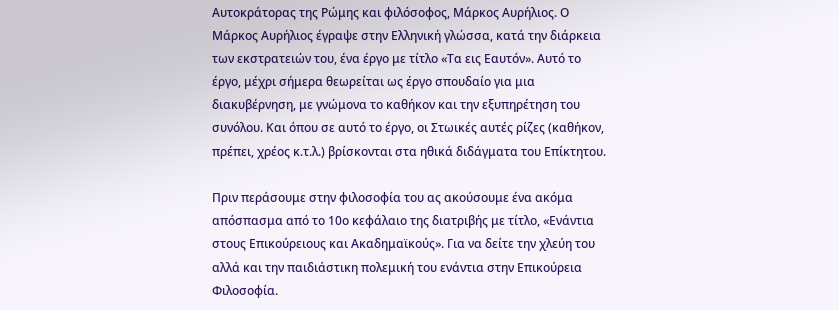Αυτοκράτορας της Ρώμης και φιλόσοφος, Μάρκος Αυρήλιος. Ο Μάρκος Αυρήλιος έγραψε στην Ελληνική γλώσσα, κατά την διάρκεια των εκστρατειών του, ένα έργο με τίτλο «Τα εις Εαυτόν». Αυτό το έργο, μέχρι σήμερα θεωρείται ως έργο σπουδαίο για μια διακυβέρνηση, με γνώμονα το καθήκον και την εξυπηρέτηση του συνόλου. Και όπου σε αυτό το έργο, οι Στωικές αυτές ρίζες (καθήκον, πρέπει, χρέος κ.τ.λ.) βρίσκονται στα ηθικά διδάγματα του Επίκτητου.

Πριν περάσουμε στην φιλοσοφία του ας ακούσουμε ένα ακόμα απόσπασμα από το 10ο κεφάλαιο της διατριβής με τίτλο, «Ενάντια στους Επικούρειους και Ακαδημαϊκούς». Για να δείτε την χλεύη του αλλά και την παιδιάστικη πολεμική του ενάντια στην Επικούρεια Φιλοσοφία.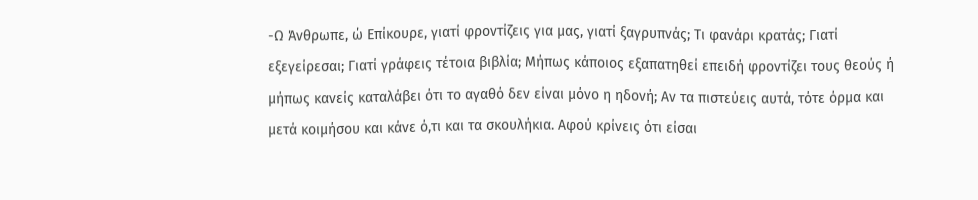-Ω Άνθρωπε, ώ Επίκουρε, γιατί φροντίζεις για μας, γιατί ξαγρυπνάς; Τι φανάρι κρατάς; Γιατί εξεγείρεσαι; Γιατί γράφεις τέτοια βιβλία; Μήπως κάποιος εξαπατηθεί επειδή φροντίζει τους θεούς ή μήπως κανείς καταλάβει ότι το αγαθό δεν είναι μόνο η ηδονή; Αν τα πιστεύεις αυτά, τότε όρμα και μετά κοιμήσου και κάνε ό,τι και τα σκουλήκια. Αφού κρίνεις ότι είσαι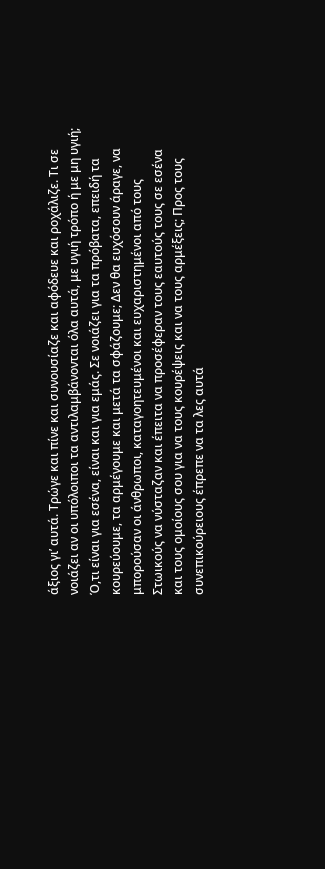άξιος γι’ αυτά. Τρώγε και πίνε και συνουσίαζε και αφόδευε και ροχάλιζε. Τι σε νοιάζει αν οι υπόλοιποι τα αντιλαμβάνονται όλα αυτά, με υγιή τρόπο ή με μη υγιή; Ό,τι είναι για εσένα, είναι και για εμάς. Σε νοιάζει για τα πρόβατα, επειδή τα κουρεύουμε, τα αρμέγουμε και μετά τα σφάζουμε; Δεν θα ευχόσουν άραγε, να μπορούσαν οι άνθρωποι, καταγοητευμένοι και ευχαριστημένοι από τους Στωικούς να νύσταζαν και έπειτα να προσέφεραν τους εαυτούς τους σε εσένα και τους ομοίους σου για να τους κουρέψεις και να τους αρμέξεις; Προς τους συνεπικούρειους έπρεπε να τα λες αυτά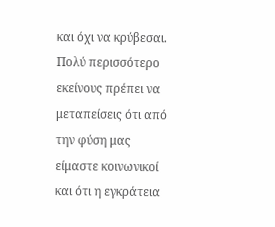και όχι να κρύβεσαι. Πολύ περισσότερο εκείνους πρέπει να μεταπείσεις ότι από την φύση μας είμαστε κοινωνικοί και ότι η εγκράτεια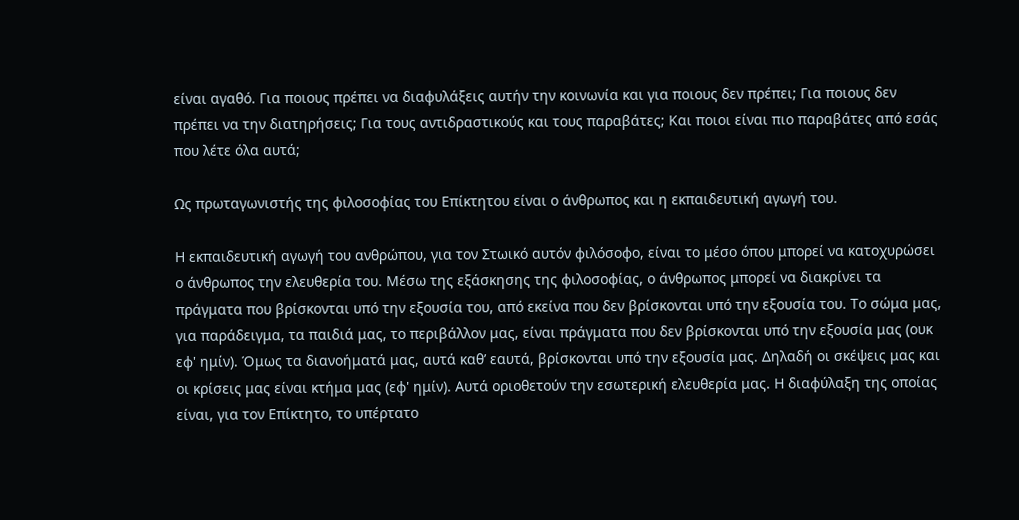είναι αγαθό. Για ποιους πρέπει να διαφυλάξεις αυτήν την κοινωνία και για ποιους δεν πρέπει; Για ποιους δεν πρέπει να την διατηρήσεις; Για τους αντιδραστικούς και τους παραβάτες; Και ποιοι είναι πιο παραβάτες από εσάς που λέτε όλα αυτά;

Ως πρωταγωνιστής της φιλοσοφίας του Επίκτητου είναι ο άνθρωπος και η εκπαιδευτική αγωγή του.

Η εκπαιδευτική αγωγή του ανθρώπου, για τον Στωικό αυτόν φιλόσοφο, είναι το μέσο όπου μπορεί να κατοχυρώσει ο άνθρωπος την ελευθερία του. Μέσω της εξάσκησης της φιλοσοφίας, ο άνθρωπος μπορεί να διακρίνει τα πράγματα που βρίσκονται υπό την εξουσία του, από εκείνα που δεν βρίσκονται υπό την εξουσία του. Το σώμα μας, για παράδειγμα, τα παιδιά μας, το περιβάλλον μας, είναι πράγματα που δεν βρίσκονται υπό την εξουσία μας (ουκ εφ' ημίν). Όμως τα διανοήματά μας, αυτά καθ’ εαυτά, βρίσκονται υπό την εξουσία μας. Δηλαδή οι σκέψεις μας και οι κρίσεις μας είναι κτήμα μας (εφ' ημίν). Αυτά οριοθετούν την εσωτερική ελευθερία μας. Η διαφύλαξη της οποίας είναι, για τον Επίκτητο, το υπέρτατο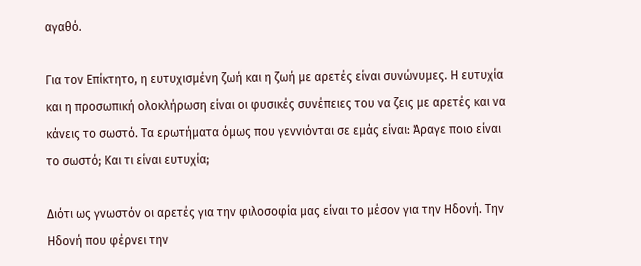αγαθό.

Για τον Επίκτητο, η ευτυχισμένη ζωή και η ζωή με αρετές είναι συνώνυμες. Η ευτυχία και η προσωπική ολοκλήρωση είναι οι φυσικές συνέπειες του να ζεις με αρετές και να κάνεις το σωστό. Τα ερωτήματα όμως που γεννιόνται σε εμάς είναι: Άραγε ποιο είναι το σωστό; Και τι είναι ευτυχία;

Διότι ως γνωστόν οι αρετές για την φιλοσοφία μας είναι το μέσον για την Ηδονή. Την Ηδονή που φέρνει την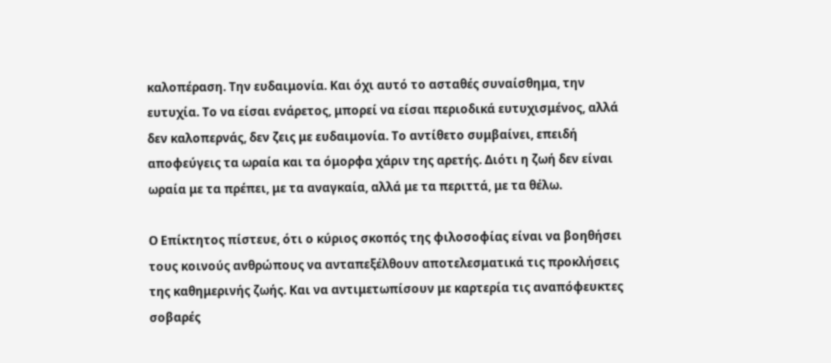καλοπέραση. Την ευδαιμονία. Και όχι αυτό το ασταθές συναίσθημα, την ευτυχία. Το να είσαι ενάρετος, μπορεί να είσαι περιοδικά ευτυχισμένος, αλλά δεν καλοπερνάς, δεν ζεις με ευδαιμονία. Το αντίθετο συμβαίνει, επειδή αποφεύγεις τα ωραία και τα όμορφα χάριν της αρετής. Διότι η ζωή δεν είναι ωραία με τα πρέπει, με τα αναγκαία, αλλά με τα περιττά, με τα θέλω.

Ο Επίκτητος πίστευε, ότι ο κύριος σκοπός της φιλοσοφίας είναι να βοηθήσει τους κοινούς ανθρώπους να ανταπεξέλθουν αποτελεσματικά τις προκλήσεις της καθημερινής ζωής. Και να αντιμετωπίσουν με καρτερία τις αναπόφευκτες σοβαρές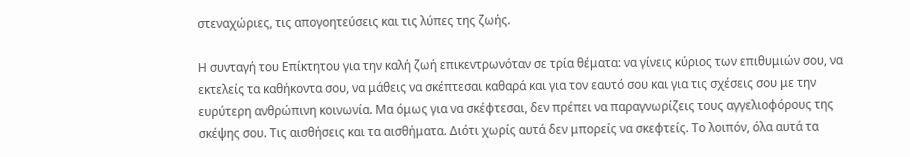στεναχώριες, τις απογοητεύσεις και τις λύπες της ζωής.

Η συνταγή του Επίκτητου για την καλή ζωή επικεντρωνόταν σε τρία θέματα: να γίνεις κύριος των επιθυμιών σου, να εκτελείς τα καθήκοντα σου, να μάθεις να σκέπτεσαι καθαρά και για τον εαυτό σου και για τις σχέσεις σου με την ευρύτερη ανθρώπινη κοινωνία. Μα όμως για να σκέφτεσαι, δεν πρέπει να παραγνωρίζεις τους αγγελιοφόρους της σκέψης σου. Τις αισθήσεις και τα αισθήματα. Διότι χωρίς αυτά δεν μπορείς να σκεφτείς. Το λοιπόν, όλα αυτά τα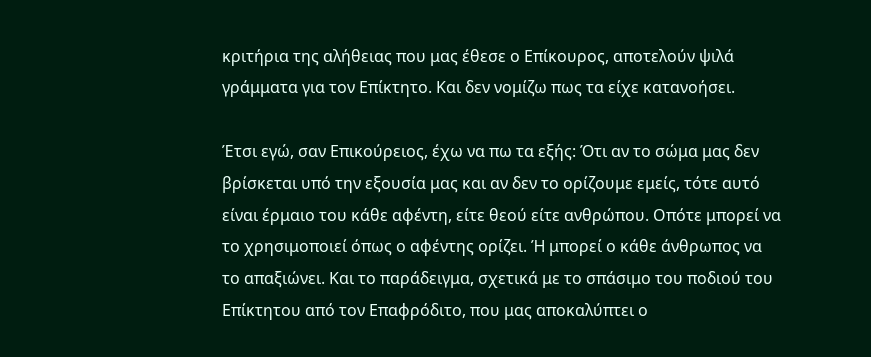κριτήρια της αλήθειας που μας έθεσε ο Επίκουρος, αποτελούν ψιλά γράμματα για τον Επίκτητο. Και δεν νομίζω πως τα είχε κατανοήσει.

Έτσι εγώ, σαν Επικούρειος, έχω να πω τα εξής: Ότι αν το σώμα μας δεν βρίσκεται υπό την εξουσία μας και αν δεν το ορίζουμε εμείς, τότε αυτό είναι έρμαιο του κάθε αφέντη, είτε θεού είτε ανθρώπου. Οπότε μπορεί να το χρησιμοποιεί όπως ο αφέντης ορίζει. Ή μπορεί ο κάθε άνθρωπος να το απαξιώνει. Και το παράδειγμα, σχετικά με το σπάσιμο του ποδιού του Επίκτητου από τον Επαφρόδιτο, που μας αποκαλύπτει ο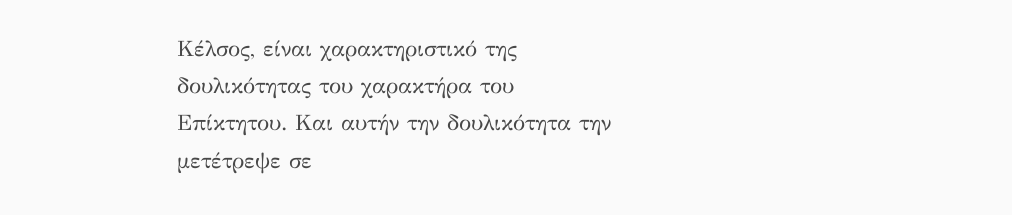Κέλσος, είναι χαρακτηριστικό της δουλικότητας του χαρακτήρα του Επίκτητου. Και αυτήν την δουλικότητα την μετέτρεψε σε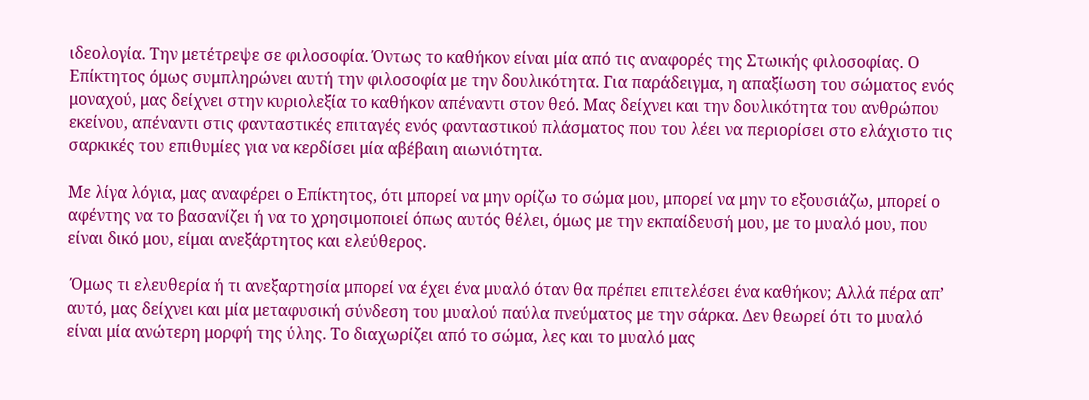ιδεολογία. Την μετέτρεψε σε φιλοσοφία. Όντως το καθήκον είναι μία από τις αναφορές της Στωικής φιλοσοφίας. Ο Επίκτητος όμως συμπληρώνει αυτή την φιλοσοφία με την δουλικότητα. Για παράδειγμα, η απαξίωση του σώματος ενός μοναχού, μας δείχνει στην κυριολεξία το καθήκον απέναντι στον θεό. Μας δείχνει και την δουλικότητα του ανθρώπου εκείνου, απέναντι στις φανταστικές επιταγές ενός φανταστικού πλάσματος που του λέει να περιορίσει στο ελάχιστο τις σαρκικές του επιθυμίες για να κερδίσει μία αβέβαιη αιωνιότητα.

Με λίγα λόγια, μας αναφέρει ο Επίκτητος, ότι μπορεί να μην ορίζω το σώμα μου, μπορεί να μην το εξουσιάζω, μπορεί ο αφέντης να το βασανίζει ή να το χρησιμοποιεί όπως αυτός θέλει, όμως με την εκπαίδευσή μου, με το μυαλό μου, που είναι δικό μου, είμαι ανεξάρτητος και ελεύθερος.

 Όμως τι ελευθερία ή τι ανεξαρτησία μπορεί να έχει ένα μυαλό όταν θα πρέπει επιτελέσει ένα καθήκον; Αλλά πέρα απ’ αυτό, μας δείχνει και μία μεταφυσική σύνδεση του μυαλού παύλα πνεύματος με την σάρκα. Δεν θεωρεί ότι το μυαλό είναι μία ανώτερη μορφή της ύλης. Το διαχωρίζει από το σώμα, λες και το μυαλό μας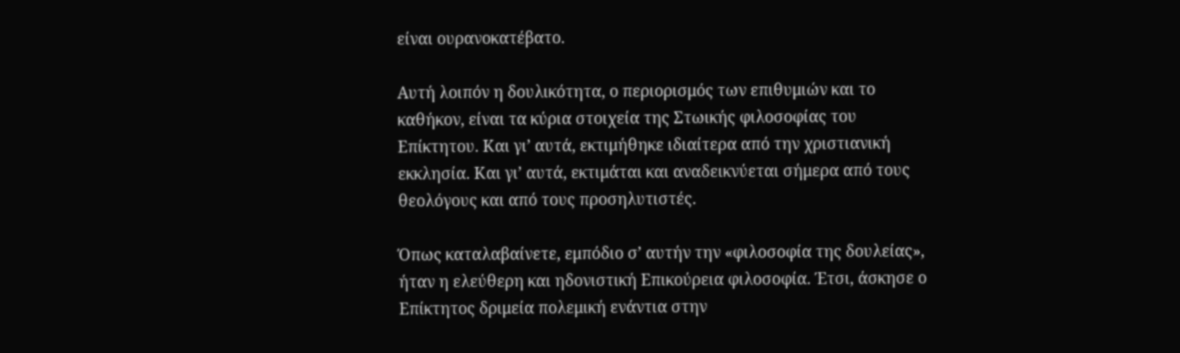είναι ουρανοκατέβατο.

Αυτή λοιπόν η δουλικότητα, ο περιορισμός των επιθυμιών και το καθήκον, είναι τα κύρια στοιχεία της Στωικής φιλοσοφίας του Επίκτητου. Και γι’ αυτά, εκτιμήθηκε ιδιαίτερα από την χριστιανική εκκλησία. Και γι’ αυτά, εκτιμάται και αναδεικνύεται σήμερα από τους θεολόγους και από τους προσηλυτιστές.

Όπως καταλαβαίνετε, εμπόδιο σ’ αυτήν την «φιλοσοφία της δουλείας», ήταν η ελεύθερη και ηδονιστική Επικούρεια φιλοσοφία. Έτσι, άσκησε ο Επίκτητος δριμεία πολεμική ενάντια στην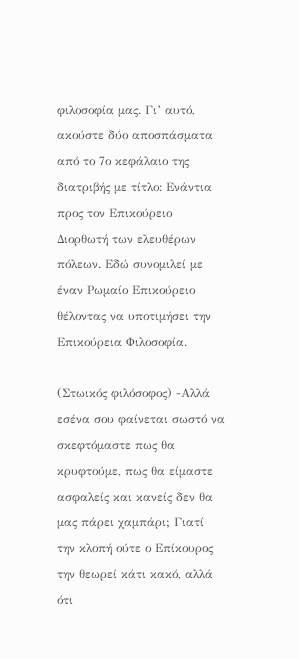φιλοσοφία μας. Γι’ αυτό, ακούστε δύο αποσπάσματα από το 7ο κεφάλαιο της διατριβής με τίτλο: Ενάντια προς τον Επικούρειο Διορθωτή των ελευθέρων πόλεων. Εδώ συνομιλεί με έναν Ρωμαίο Επικούρειο θέλοντας να υποτιμήσει την Επικούρεια Φιλοσοφία.

(Στωικός φιλόσοφος) -Αλλά εσένα σου φαίνεται σωστό να σκεφτόμαστε πως θα κρυφτούμε, πως θα είμαστε ασφαλείς και κανείς δεν θα μας πάρει χαμπάρι; Γιατί την κλοπή ούτε ο Επίκουρος την θεωρεί κάτι κακό, αλλά ότι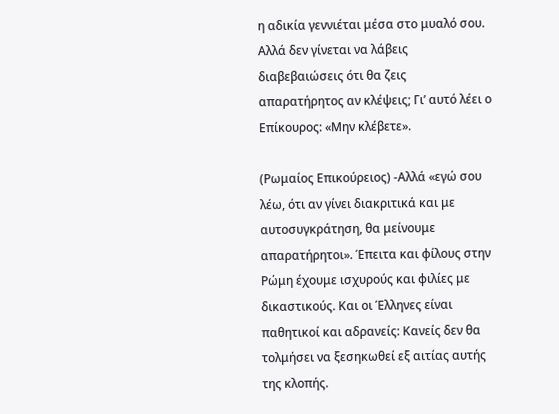η αδικία γεννιέται μέσα στο μυαλό σου. Αλλά δεν γίνεται να λάβεις διαβεβαιώσεις ότι θα ζεις απαρατήρητος αν κλέψεις; Γι’ αυτό λέει ο Επίκουρος: «Μην κλέβετε».

(Ρωμαίος Επικούρειος) -Αλλά «εγώ σου λέω, ότι αν γίνει διακριτικά και με αυτοσυγκράτηση, θα μείνουμε απαρατήρητοι». Έπειτα και φίλους στην Ρώμη έχουμε ισχυρούς και φιλίες με δικαστικούς. Και οι Έλληνες είναι παθητικοί και αδρανείς: Κανείς δεν θα τολμήσει να ξεσηκωθεί εξ αιτίας αυτής της κλοπής.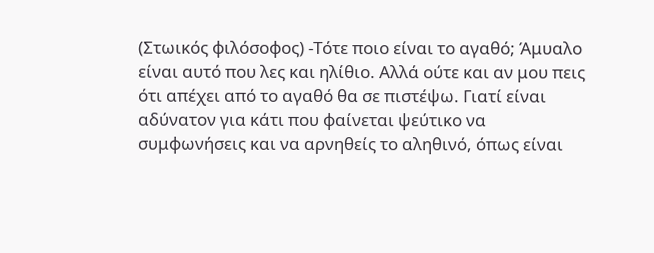(Στωικός φιλόσοφος) -Τότε ποιο είναι το αγαθό; Άμυαλο είναι αυτό που λες και ηλίθιο. Αλλά ούτε και αν μου πεις ότι απέχει από το αγαθό θα σε πιστέψω. Γιατί είναι αδύνατον για κάτι που φαίνεται ψεύτικο να συμφωνήσεις και να αρνηθείς το αληθινό, όπως είναι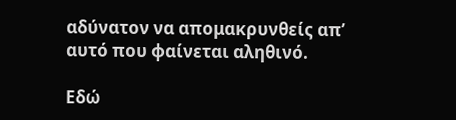αδύνατον να απομακρυνθείς απ’ αυτό που φαίνεται αληθινό.

Εδώ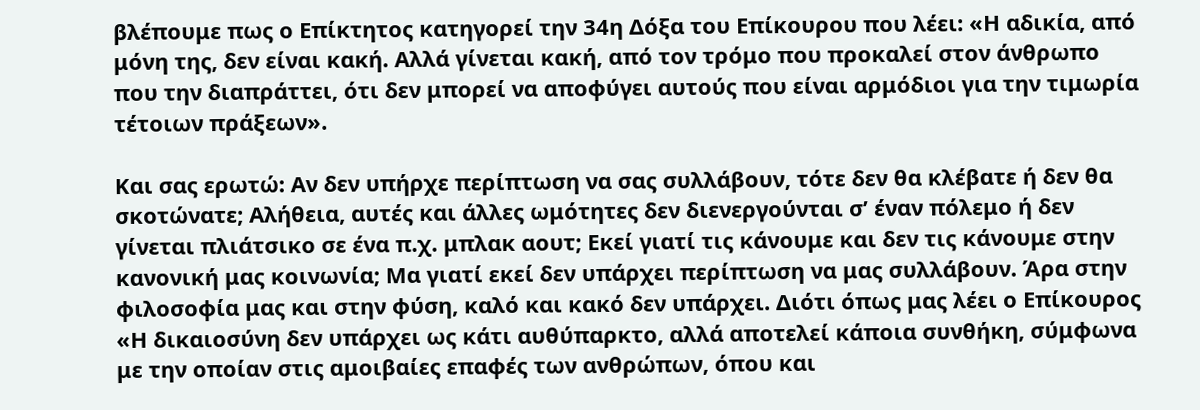βλέπουμε πως ο Επίκτητος κατηγορεί την 34η Δόξα του Επίκουρου που λέει: «Η αδικία, από μόνη της, δεν είναι κακή. Αλλά γίνεται κακή, από τον τρόμο που προκαλεί στον άνθρωπο που την διαπράττει, ότι δεν μπορεί να αποφύγει αυτούς που είναι αρμόδιοι για την τιμωρία τέτοιων πράξεων».

Και σας ερωτώ: Αν δεν υπήρχε περίπτωση να σας συλλάβουν, τότε δεν θα κλέβατε ή δεν θα σκοτώνατε; Αλήθεια, αυτές και άλλες ωμότητες δεν διενεργούνται σ’ έναν πόλεμο ή δεν γίνεται πλιάτσικο σε ένα π.χ. μπλακ αουτ; Εκεί γιατί τις κάνουμε και δεν τις κάνουμε στην κανονική μας κοινωνία; Μα γιατί εκεί δεν υπάρχει περίπτωση να μας συλλάβουν. Άρα στην φιλοσοφία μας και στην φύση, καλό και κακό δεν υπάρχει. Διότι όπως μας λέει ο Επίκουρος «Η δικαιοσύνη δεν υπάρχει ως κάτι αυθύπαρκτο, αλλά αποτελεί κάποια συνθήκη, σύμφωνα με την οποίαν στις αμοιβαίες επαφές των ανθρώπων, όπου και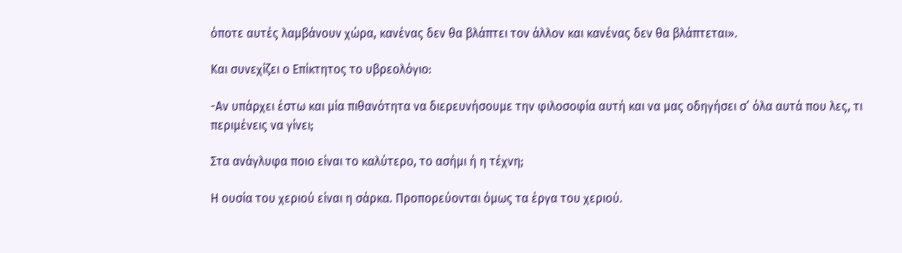όποτε αυτές λαμβάνουν χώρα, κανένας δεν θα βλάπτει τον άλλον και κανένας δεν θα βλάπτεται».

Και συνεχίζει ο Επίκτητος το υβρεολόγιο:

-Αν υπάρχει έστω και μία πιθανότητα να διερευνήσουμε την φιλοσοφία αυτή και να μας οδηγήσει σ’ όλα αυτά που λες, τι περιμένεις να γίνει;

Στα ανάγλυφα ποιο είναι το καλύτερο, το ασήμι ή η τέχνη;

Η ουσία του χεριού είναι η σάρκα. Προπορεύονται όμως τα έργα του χεριού.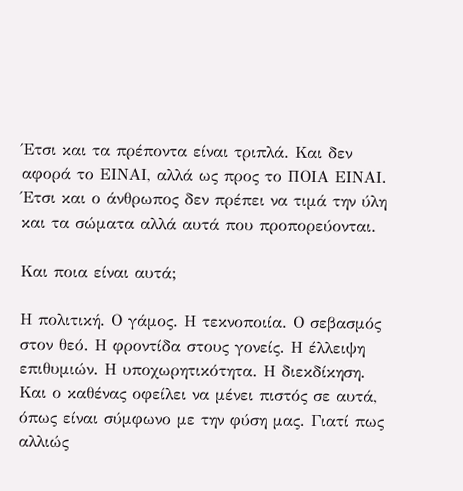Έτσι και τα πρέποντα είναι τριπλά. Και δεν αφορά το ΕΙΝΑΙ, αλλά ως προς το ΠΟΙΑ ΕΙΝΑΙ. Έτσι και ο άνθρωπος δεν πρέπει να τιμά την ύλη και τα σώματα αλλά αυτά που προπορεύονται.

Και ποια είναι αυτά;

Η πολιτική. Ο γάμος. Η τεκνοποιία. Ο σεβασμός στον θεό. Η φροντίδα στους γονείς. Η έλλειψη επιθυμιών. Η υποχωρητικότητα. Η διεκδίκηση. Και ο καθένας οφείλει να μένει πιστός σε αυτά, όπως είναι σύμφωνο με την φύση μας. Γιατί πως αλλιώς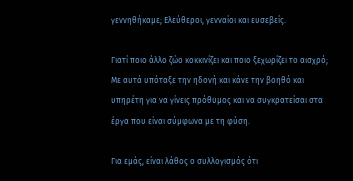γεννηθήκαμε; Ελεύθεροι, γενναίοι και ευσεβείς.

Γιατί ποιο άλλο ζώο κοκκινίζει και ποιο ξεχωρίζει το αισχρό; Με αυτά υπόταξε την ηδονή και κάνε την βοηθό και υπηρέτη για να γίνεις πρόθυμος και να συγκρατείσαι στα έργα που είναι σύμφωνα με τη φύση.

Για εμάς, είναι λάθος ο συλλογισμός ότι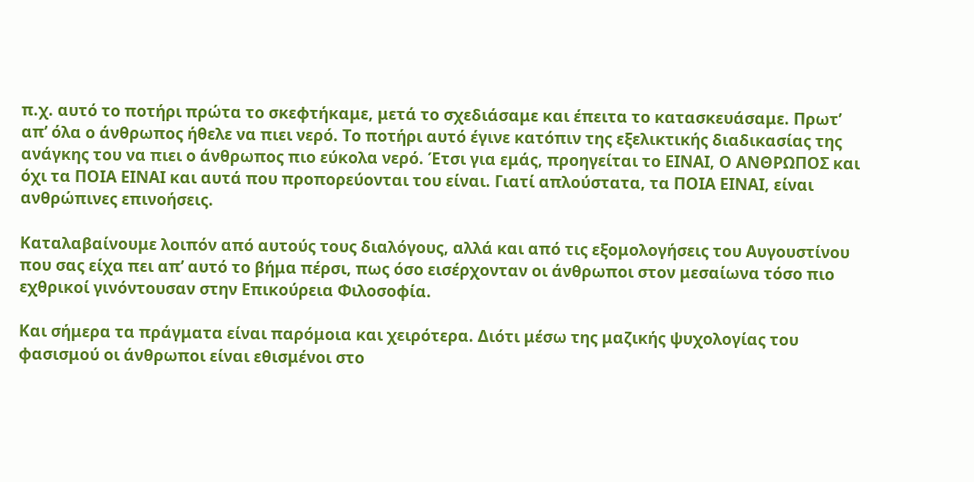π.χ. αυτό το ποτήρι πρώτα το σκεφτήκαμε, μετά το σχεδιάσαμε και έπειτα το κατασκευάσαμε. Πρωτ’ απ’ όλα ο άνθρωπος ήθελε να πιει νερό. Το ποτήρι αυτό έγινε κατόπιν της εξελικτικής διαδικασίας της ανάγκης του να πιει ο άνθρωπος πιο εύκολα νερό. Έτσι για εμάς, προηγείται το ΕΙΝΑΙ, Ο ΑΝΘΡΩΠΟΣ και όχι τα ΠΟΙΑ ΕΙΝΑΙ και αυτά που προπορεύονται του είναι. Γιατί απλούστατα, τα ΠΟΙΑ ΕΙΝΑΙ, είναι ανθρώπινες επινοήσεις.

Καταλαβαίνουμε λοιπόν από αυτούς τους διαλόγους, αλλά και από τις εξομολογήσεις του Αυγουστίνου που σας είχα πει απ’ αυτό το βήμα πέρσι, πως όσο εισέρχονταν οι άνθρωποι στον μεσαίωνα τόσο πιο εχθρικοί γινόντουσαν στην Επικούρεια Φιλοσοφία.

Και σήμερα τα πράγματα είναι παρόμοια και χειρότερα. Διότι μέσω της μαζικής ψυχολογίας του φασισμού οι άνθρωποι είναι εθισμένοι στο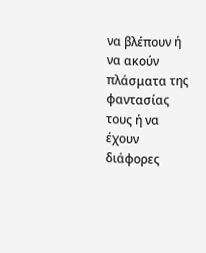να βλέπουν ή να ακούν πλάσματα της φαντασίας τους ή να έχουν διάφορες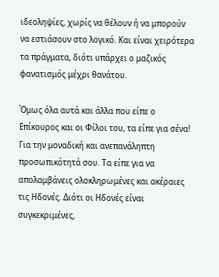ιδεοληψίες, χωρίς να θέλουν ή να μπορούν να εστιάσουν στο λογικό. Και είναι χειρότερα τα πράγματα, διότι υπάρχει ο μαζικός φανατισμός μέχρι θανάτου.

Όμως όλα αυτά και άλλα που είπε ο Επίκουρος και οι Φίλοι του, τα είπε για σένα! Για την μοναδική και ανεπανάληπτη προσωπικότητά σου. Τα είπε για να απολαμβάνεις ολοκληρωμένες και ακέραιες τις Ηδονές. Διότι οι Ηδονές είναι συγκεκριμένες,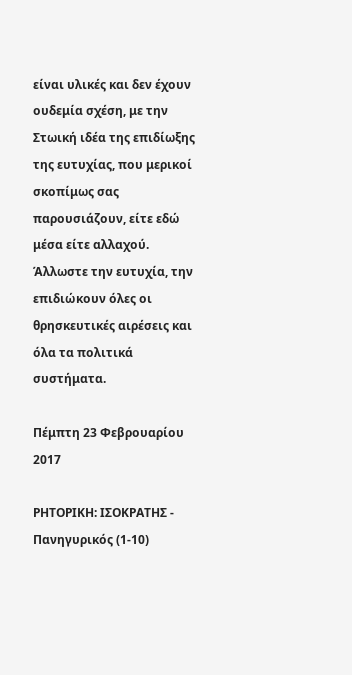είναι υλικές και δεν έχουν ουδεμία σχέση, με την Στωική ιδέα της επιδίωξης της ευτυχίας, που μερικοί σκοπίμως σας παρουσιάζουν, είτε εδώ μέσα είτε αλλαχού. Άλλωστε την ευτυχία, την επιδιώκουν όλες οι θρησκευτικές αιρέσεις και όλα τα πολιτικά συστήματα.

Πέμπτη 23 Φεβρουαρίου 2017

ΡΗΤΟΡΙΚΗ: ΙΣΟΚΡΑΤΗΣ - Πανηγυρικός (1-10)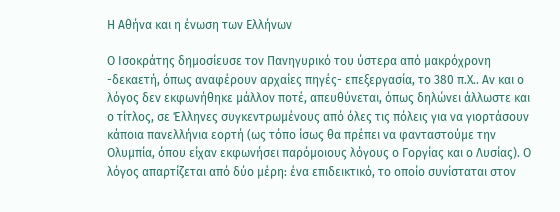Η Αθήνα και η ένωση των Ελλήνων

Ο Ισοκράτης δημοσίευσε τον Πανηγυρικό του ύστερα από μακρόχρονη -δεκαετή, όπως αναφέρουν αρχαίες πηγές- επεξεργασία, το 380 π.Χ.. Αν και ο λόγος δεν εκφωνήθηκε μάλλον ποτέ, απευθύνεται, όπως δηλώνει άλλωστε και ο τίτλος, σε Έλληνες συγκεντρωμένους από όλες τις πόλεις για να γιορτάσουν κάποια πανελλήνια εορτή (ως τόπο ίσως θα πρέπει να φανταστούμε την Ολυμπία, όπου είχαν εκφωνήσει παρόμοιους λόγους ο Γοργίας και ο Λυσίας). Ο λόγος απαρτίζεται από δύο μέρη: ένα επιδεικτικό, το οποίο συνίσταται στον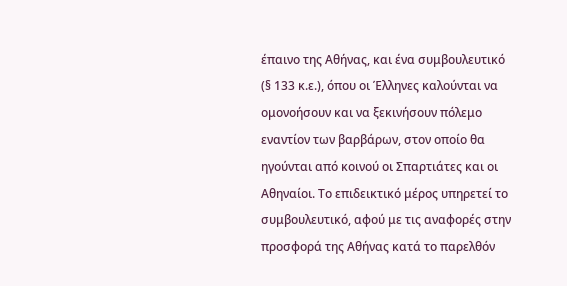έπαινο της Αθήνας, και ένα συμβουλευτικό (§ 133 κ.ε.), όπου οι Έλληνες καλούνται να ομονοήσουν και να ξεκινήσουν πόλεμο εναντίον των βαρβάρων, στον οποίο θα ηγούνται από κοινού οι Σπαρτιάτες και οι Αθηναίοι. Το επιδεικτικό μέρος υπηρετεί το συμβουλευτικό, αφού με τις αναφορές στην προσφορά της Αθήνας κατά το παρελθόν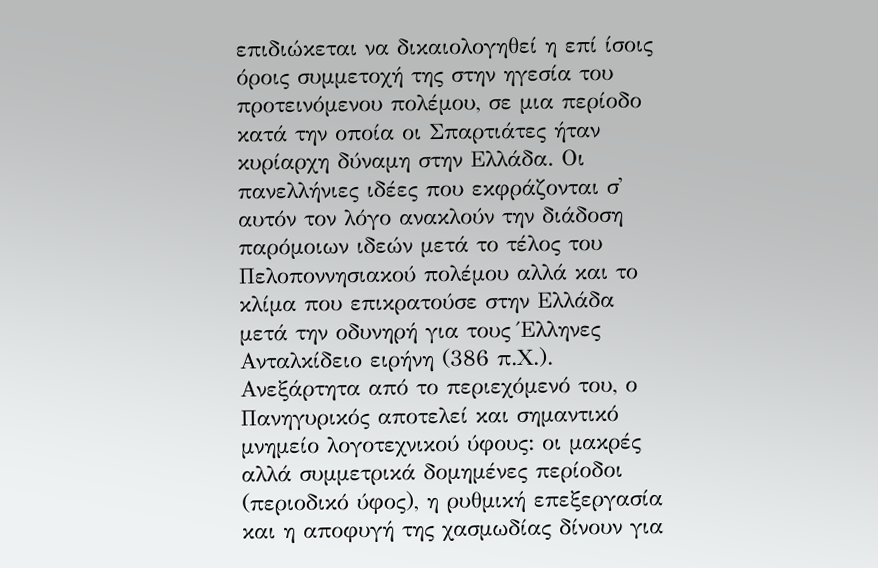επιδιώκεται να δικαιολογηθεί η επί ίσοις όροις συμμετοχή της στην ηγεσία του προτεινόμενου πολέμου, σε μια περίοδο κατά την οποία οι Σπαρτιάτες ήταν κυρίαρχη δύναμη στην Ελλάδα. Οι πανελλήνιες ιδέες που εκφράζονται σ᾽ αυτόν τον λόγο ανακλούν την διάδοση παρόμοιων ιδεών μετά το τέλος του Πελοποννησιακού πολέμου αλλά και το κλίμα που επικρατούσε στην Ελλάδα μετά την οδυνηρή για τους Έλληνες Ανταλκίδειο ειρήνη (386 π.Χ.). Ανεξάρτητα από το περιεχόμενό του, ο Πανηγυρικός αποτελεί και σημαντικό μνημείο λογοτεχνικού ύφους: οι μακρές αλλά συμμετρικά δομημένες περίοδοι (περιοδικό ύφος), η ρυθμική επεξεργασία και η αποφυγή της χασμωδίας δίνουν για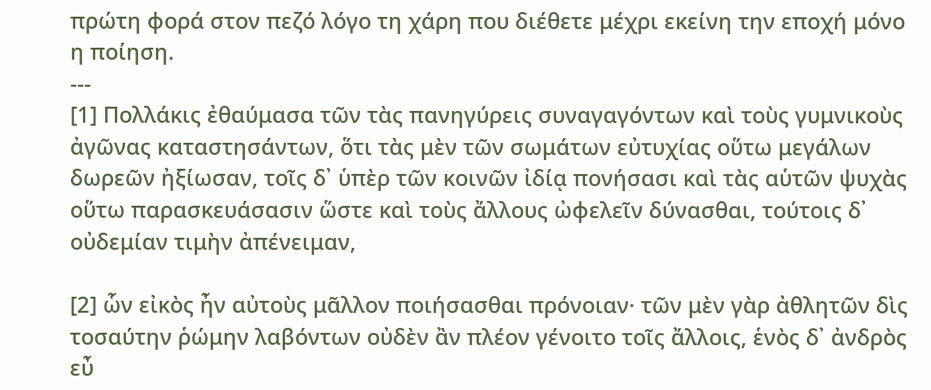πρώτη φορά στον πεζό λόγο τη χάρη που διέθετε μέχρι εκείνη την εποχή μόνο η ποίηση.
---
[1] Πολλάκις ἐθαύμασα τῶν τὰς πανηγύρεις συναγαγόντων καὶ τοὺς γυμνικοὺς ἀγῶνας καταστησάντων, ὅτι τὰς μὲν τῶν σωμάτων εὐτυχίας οὕτω μεγάλων δωρεῶν ἠξίωσαν, τοῖς δ᾽ ὑπὲρ τῶν κοινῶν ἰδίᾳ πονήσασι καὶ τὰς αὑτῶν ψυχὰς οὕτω παρασκευάσασιν ὥστε καὶ τοὺς ἄλλους ὠφελεῖν δύνασθαι, τούτοις δ᾽ οὐδεμίαν τιμὴν ἀπένειμαν,

[2] ὧν εἰκὸς ἦν αὐτοὺς μᾶλλον ποιήσασθαι πρόνοιαν· τῶν μὲν γὰρ ἀθλητῶν δὶς τοσαύτην ῥώμην λαβόντων οὐδὲν ἂν πλέον γένοιτο τοῖς ἄλλοις, ἑνὸς δ᾽ ἀνδρὸς εὖ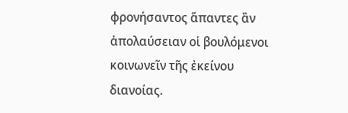φρονήσαντος ἅπαντες ἂν ἀπολαύσειαν οἱ βουλόμενοι κοινωνεῖν τῆς ἐκείνου διανοίας.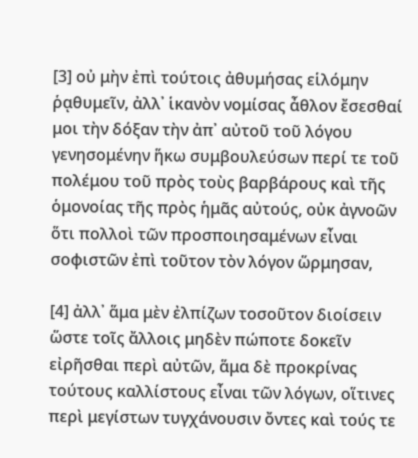[3] οὐ μὴν ἐπὶ τούτοις ἀθυμήσας εἱλόμην ῥᾳθυμεῖν, ἀλλ᾽ ἱκανὸν νομίσας ἆθλον ἔσεσθαί μοι τὴν δόξαν τὴν ἀπ᾽ αὐτοῦ τοῦ λόγου γενησομένην ἥκω συμβουλεύσων περί τε τοῦ πολέμου τοῦ πρὸς τοὺς βαρβάρους καὶ τῆς ὁμονοίας τῆς πρὸς ἡμᾶς αὐτούς, οὐκ ἀγνοῶν ὅτι πολλοὶ τῶν προσποιησαμένων εἶναι σοφιστῶν ἐπὶ τοῦτον τὸν λόγον ὥρμησαν,

[4] ἀλλ᾽ ἅμα μὲν ἐλπίζων τοσοῦτον διοίσειν ὥστε τοῖς ἄλλοις μηδὲν πώποτε δοκεῖν εἰρῆσθαι περὶ αὐτῶν, ἅμα δὲ προκρίνας τούτους καλλίστους εἶναι τῶν λόγων, οἵτινες περὶ μεγίστων τυγχάνουσιν ὄντες καὶ τούς τε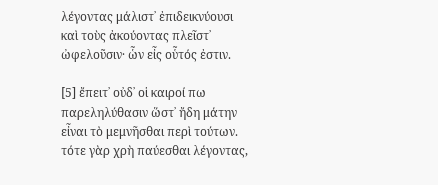λέγοντας μάλιστ᾽ ἐπιδεικνύουσι καὶ τοὺς ἀκούοντας πλεῖστ᾽ ὠφελοῦσιν· ὧν εἶς οὗτός ἐστιν.

[5] ἔπειτ᾽ οὐδ᾽ οἱ καιροί πω παρεληλύθασιν ὥστ᾽ ἤδη μάτην εἶναι τὸ μεμνῆσθαι περὶ τούτων. τότε γὰρ χρὴ παύεσθαι λέγοντας,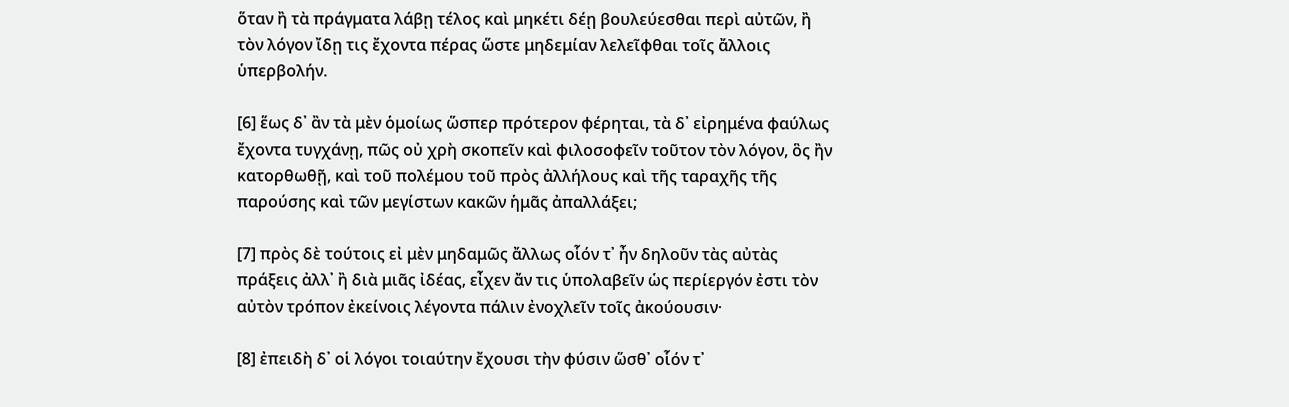ὅταν ἢ τὰ πράγματα λάβῃ τέλος καὶ μηκέτι δέῃ βουλεύεσθαι περὶ αὐτῶν, ἢ τὸν λόγον ἴδῃ τις ἔχοντα πέρας ὥστε μηδεμίαν λελεῖφθαι τοῖς ἄλλοις ὑπερβολήν.

[6] ἕως δ᾽ ἂν τὰ μὲν ὁμοίως ὥσπερ πρότερον φέρηται, τὰ δ᾽ εἰρημένα φαύλως ἔχοντα τυγχάνῃ, πῶς οὐ χρὴ σκοπεῖν καὶ φιλοσοφεῖν τοῦτον τὸν λόγον, ὃς ἢν κατορθωθῇ, καὶ τοῦ πολέμου τοῦ πρὸς ἀλλήλους καὶ τῆς ταραχῆς τῆς παρούσης καὶ τῶν μεγίστων κακῶν ἡμᾶς ἀπαλλάξει;

[7] πρὸς δὲ τούτοις εἰ μὲν μηδαμῶς ἄλλως οἷόν τ᾽ ἦν δηλοῦν τὰς αὐτὰς πράξεις ἀλλ᾽ ἢ διὰ μιᾶς ἰδέας, εἶχεν ἄν τις ὑπολαβεῖν ὡς περίεργόν ἐστι τὸν αὐτὸν τρόπον ἐκείνοις λέγοντα πάλιν ἐνοχλεῖν τοῖς ἀκούουσιν·

[8] ἐπειδὴ δ᾽ οἱ λόγοι τοιαύτην ἔχουσι τὴν φύσιν ὥσθ᾽ οἷόν τ᾽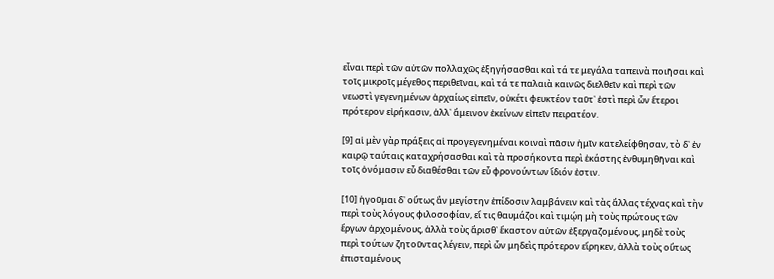εἶναι περὶ τῶν αὐτῶν πολλαχῶς ἐξηγήσασθαι καὶ τά τε μεγάλα ταπεινὰ ποιῆσαι καὶ τοῖς μικροῖς μέγεθος περιθεῖναι, καὶ τά τε παλαιὰ καινῶς διελθεῖν καὶ περὶ τῶν νεωστὶ γεγενημένων ἀρχαίως εἰπεῖν, οὐκέτι φευκτέον ταῦτ᾽ ἐστὶ περὶ ὧν ἕτεροι πρότερον εἰρήκασιν, ἀλλ᾽ ἄμεινον ἐκείνων εἰπεῖν πειρατέον.

[9] αἱ μὲν γὰρ πράξεις αἱ προγεγενημέναι κοιναὶ πᾶσιν ἡμῖν κατελείφθησαν, τὸ δ᾽ ἐν καιρῷ ταύταις καταχρήσασθαι καὶ τὰ προσήκοντα περὶ ἑκάστης ἐνθυμηθῆναι καὶ τοῖς ὀνόμασιν εὖ διαθέσθαι τῶν εὖ φρονούντων ἴδιόν ἐστιν.

[10] ἡγοῦμαι δ᾽ οὕτως ἂν μεγίστην ἐπίδοσιν λαμβάνειν καὶ τὰς ἄλλας τέχνας καὶ τὴν περὶ τοὺς λόγους φιλοσοφίαν, εἴ τις θαυμάζοι καὶ τιμῴη μὴ τοὺς πρώτους τῶν ἔργων ἀρχομένους, ἀλλὰ τοὺς ἄρισθ᾽ ἕκαστον αὐτῶν ἐξεργαζομένους, μηδὲ τοὺς περὶ τούτων ζητοῦντας λέγειν, περὶ ὧν μηδεὶς πρότερον εἴρηκεν, ἀλλὰ τοὺς οὕτως ἐπισταμένους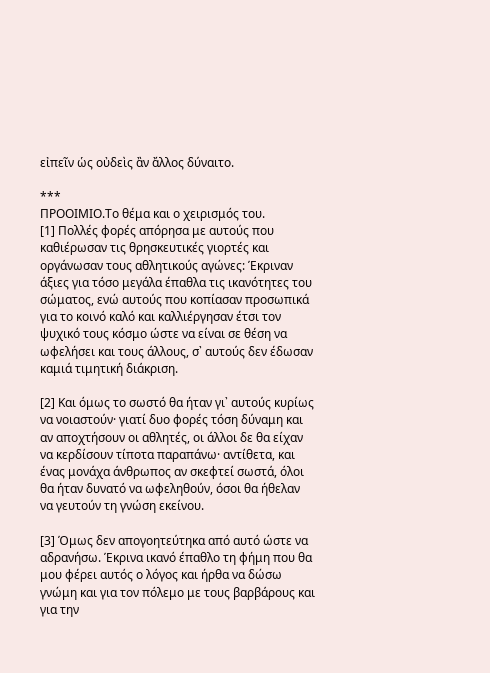εἰπεῖν ὡς οὐδεὶς ἂν ἄλλος δύναιτο.

***
ΠΡΟΟΙΜΙΟ.Το θέμα και ο χειρισμός του.
[1] Πολλές φορές απόρησα με αυτούς που καθιέρωσαν τις θρησκευτικές γιορτές και οργάνωσαν τους αθλητικούς αγώνες: Έκριναν άξιες για τόσο μεγάλα έπαθλα τις ικανότητες του σώματος, ενώ αυτούς που κοπίασαν προσωπικά για το κοινό καλό και καλλιέργησαν έτσι τον ψυχικό τους κόσμο ώστε να είναι σε θέση να ωφελήσει και τους άλλους, σ᾽ αυτούς δεν έδωσαν καμιά τιμητική διάκριση.

[2] Και όμως το σωστό θα ήταν γι᾽ αυτούς κυρίως να νοιαστούν· γιατί δυο φορές τόση δύναμη και αν αποχτήσουν οι αθλητές, οι άλλοι δε θα είχαν να κερδίσουν τίποτα παραπάνω· αντίθετα, και ένας μονάχα άνθρωπος αν σκεφτεί σωστά, όλοι θα ήταν δυνατό να ωφεληθούν, όσοι θα ήθελαν να γευτούν τη γνώση εκείνου.

[3] Όμως δεν απογοητεύτηκα από αυτό ώστε να αδρανήσω. Έκρινα ικανό έπαθλο τη φήμη που θα μου φέρει αυτός ο λόγος και ήρθα να δώσω γνώμη και για τον πόλεμο με τους βαρβάρους και για την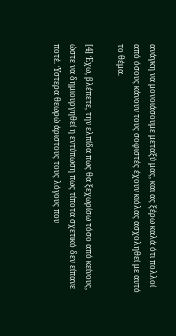ανάγκη να μονοιάσουμε μεταξύ μας, και ας ξέρω καλά ότι πολλοί από όσους κάνουν τους σοφιστές έχουν κιόλας ασχοληθεί με αυτό το θέμα.

[4] Έχω, βλέπετε, την ελπίδα πως θα ξεχωρίσω τόσο από κείνους, ώστε να δημιουργηθεί η εντύπωση πως τίποτα σχετικό δεν είπανε ποτέ. Ύστερα θεωρώ άριστους τους λόγους που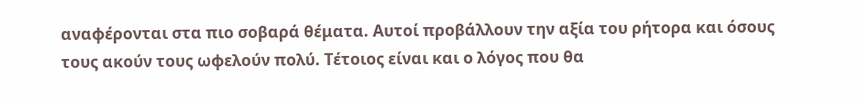αναφέρονται στα πιο σοβαρά θέματα. Αυτοί προβάλλουν την αξία του ρήτορα και όσους τους ακούν τους ωφελούν πολύ. Τέτοιος είναι και ο λόγος που θα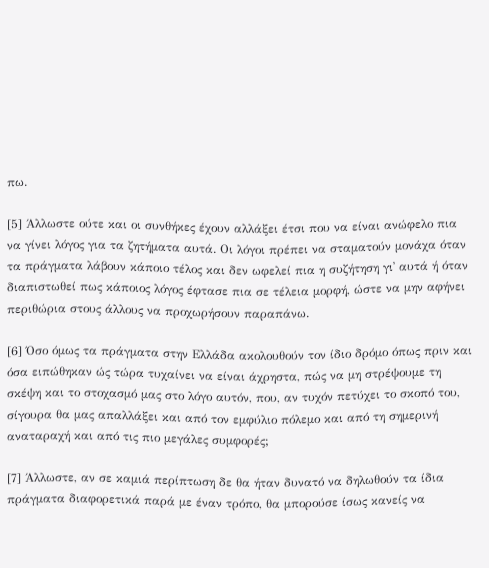πω.

[5] Άλλωστε ούτε και οι συνθήκες έχουν αλλάξει έτσι που να είναι ανώφελο πια να γίνει λόγος για τα ζητήματα αυτά. Οι λόγοι πρέπει να σταματούν μονάχα όταν τα πράγματα λάβουν κάποιο τέλος και δεν ωφελεί πια η συζήτηση γι᾽ αυτά ή όταν διαπιστωθεί πως κάποιος λόγος έφτασε πια σε τέλεια μορφή, ώστε να μην αφήνει περιθώρια στους άλλους να προχωρήσουν παραπάνω.

[6] Όσο όμως τα πράγματα στην Ελλάδα ακολουθούν τον ίδιο δρόμο όπως πριν και όσα ειπώθηκαν ώς τώρα τυχαίνει να είναι άχρηστα, πώς να μη στρέψουμε τη σκέψη και το στοχασμό μας στο λόγο αυτόν, που, αν τυχόν πετύχει το σκοπό του, σίγουρα θα μας απαλλάξει και από τον εμφύλιο πόλεμο και από τη σημερινή αναταραχή και από τις πιο μεγάλες συμφορές;

[7] Άλλωστε, αν σε καμιά περίπτωση δε θα ήταν δυνατό να δηλωθούν τα ίδια πράγματα διαφορετικά παρά με έναν τρόπο, θα μπορούσε ίσως κανείς να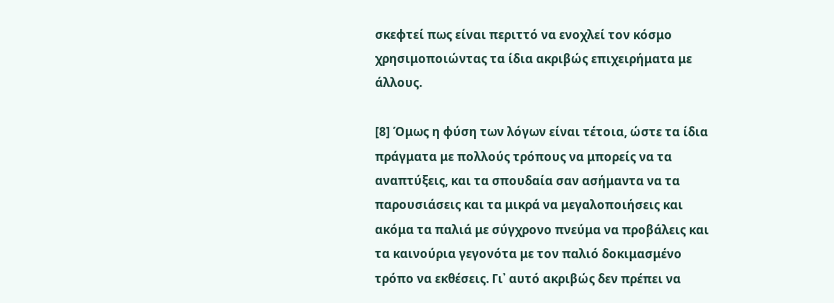σκεφτεί πως είναι περιττό να ενοχλεί τον κόσμο χρησιμοποιώντας τα ίδια ακριβώς επιχειρήματα με άλλους.

[8] Όμως η φύση των λόγων είναι τέτοια, ώστε τα ίδια πράγματα με πολλούς τρόπους να μπορείς να τα αναπτύξεις, και τα σπουδαία σαν ασήμαντα να τα παρουσιάσεις και τα μικρά να μεγαλοποιήσεις και ακόμα τα παλιά με σύγχρονο πνεύμα να προβάλεις και τα καινούρια γεγονότα με τον παλιό δοκιμασμένο τρόπο να εκθέσεις. Γι᾽ αυτό ακριβώς δεν πρέπει να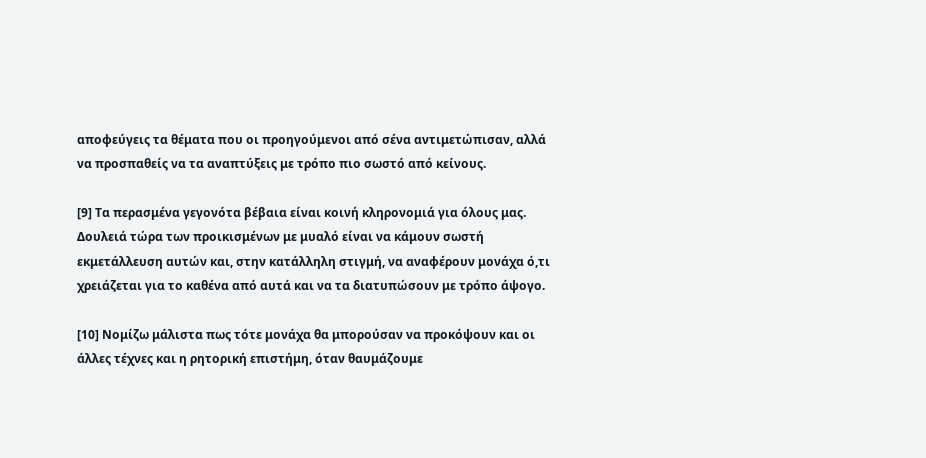αποφεύγεις τα θέματα που οι προηγούμενοι από σένα αντιμετώπισαν, αλλά να προσπαθείς να τα αναπτύξεις με τρόπο πιο σωστό από κείνους.

[9] Τα περασμένα γεγονότα βέβαια είναι κοινή κληρονομιά για όλους μας. Δουλειά τώρα των προικισμένων με μυαλό είναι να κάμουν σωστή εκμετάλλευση αυτών και, στην κατάλληλη στιγμή, να αναφέρουν μονάχα ό,τι χρειάζεται για το καθένα από αυτά και να τα διατυπώσουν με τρόπο άψογο.

[10] Νομίζω μάλιστα πως τότε μονάχα θα μπορούσαν να προκόψουν και οι άλλες τέχνες και η ρητορική επιστήμη, όταν θαυμάζουμε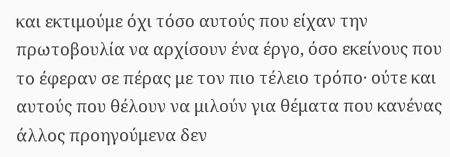και εκτιμούμε όχι τόσο αυτούς που είχαν την πρωτοβουλία να αρχίσουν ένα έργο, όσο εκείνους που το έφεραν σε πέρας με τον πιο τέλειο τρόπο· ούτε και αυτούς που θέλουν να μιλούν για θέματα που κανένας άλλος προηγούμενα δεν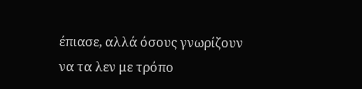έπιασε, αλλά όσους γνωρίζουν να τα λεν με τρόπο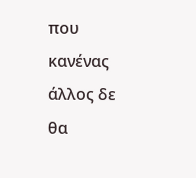που κανένας άλλος δε θα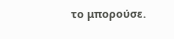το μπορούσε.